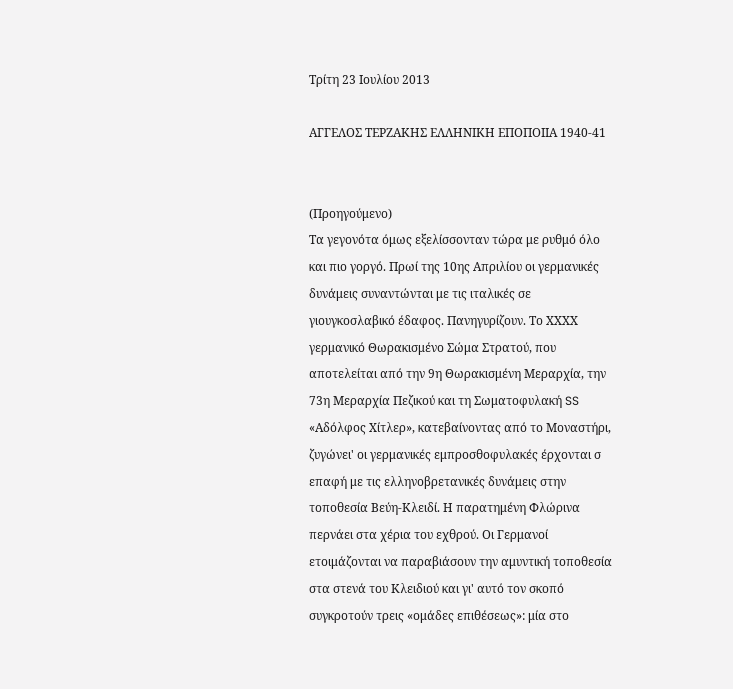Τρίτη 23 Ιουλίου 2013

ΑΓΓΕΛΟΣ ΤΕΡΖΑΚΗΣ ΕΛΛΗΝΙΚΗ ΕΠΟΠΟΙΙΑ 1940-41


(Προηγούμενο)
Τα γεγονότα όμως εξελίσσονταν τώρα με ρυθμό όλο και πιο γοργό. Πρωί της 10ης Απριλίου οι γερμανικές δυνάμεις συναντώνται με τις ιταλικές σε γιουγκοσλαβικό έδαφος. Πανηγυρίζουν. Το ΧΧΧΧ γερμανικό Θωρακισμένο Σώμα Στρατού, που αποτελείται από την 9η Θωρακισμένη Μεραρχία, την 73η Μεραρχία Πεζικού και τη Σωματοφυλακή SS «Αδόλφος Χίτλερ», κατεβαίνοντας από το Μοναστήρι, ζυγώνει' οι γερμανικές εμπροσθοφυλακές έρχονται σ επαφή με τις ελληνοβρετανικές δυνάμεις στην τοποθεσία Βεύη-Κλειδί. Η παρατημένη Φλώρινα περνάει στα χέρια του εχθρού. Οι Γερμανοί ετοιμάζονται να παραβιάσουν την αμυντική τοποθεσία στα στενά του Κλειδιού και γι' αυτό τον σκοπό συγκροτούν τρεις «ομάδες επιθέσεως»: μία στο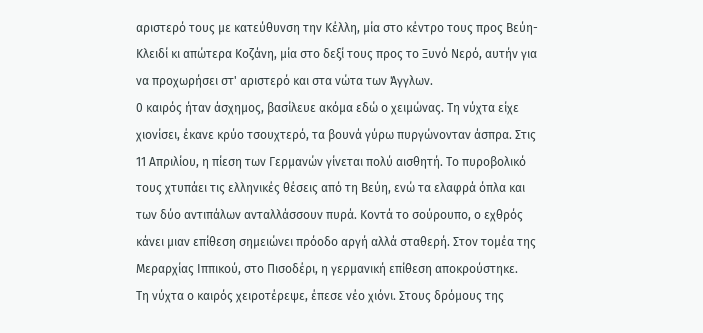αριστερό τους με κατεύθυνση την Κέλλη, μία στο κέντρο τους προς Βεύη-Κλειδί κι απώτερα Κοζάνη, μία στο δεξί τους προς το Ξυνό Νερό, αυτήν για να προχωρήσει στ' αριστερό και στα νώτα των Άγγλων.
0 καιρός ήταν άσχημος, βασίλευε ακόμα εδώ ο χειμώνας. Τη νύχτα είχε χιονίσει, έκανε κρύο τσουχτερό, τα βουνά γύρω πυργώνονταν άσπρα. Στις 11 Απριλίου, η πίεση των Γερμανών γίνεται πολύ αισθητή. Το πυροβολικό τους χτυπάει τις ελληνικές θέσεις από τη Βεύη, ενώ τα ελαφρά όπλα και των δύο αντιπάλων ανταλλάσσουν πυρά. Κοντά το σούρουπο, ο εχθρός κάνει μιαν επίθεση σημειώνει πρόοδο αργή αλλά σταθερή. Στον τομέα της Μεραρχίας Ιππικού, στο Πισοδέρι, η γερμανική επίθεση αποκρούστηκε.
Τη νύχτα ο καιρός χειροτέρεψε, έπεσε νέο χιόνι. Στους δρόμους της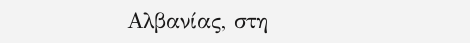Αλβανίας, στη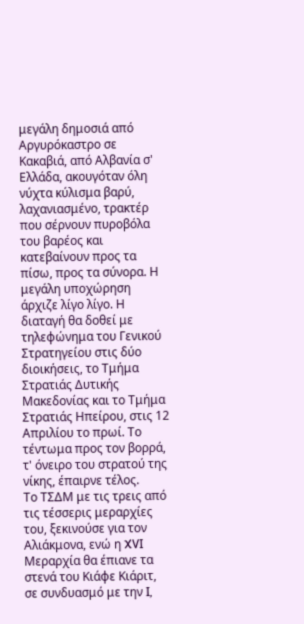μεγάλη δημοσιά από Αργυρόκαστρο σε Κακαβιά, από Αλβανία σ' Ελλάδα, ακουγόταν όλη νύχτα κύλισμα βαρύ, λαχανιασμένο, τρακτέρ που σέρνουν πυροβόλα του βαρέος και κατεβαίνουν προς τα πίσω, προς τα σύνορα. Η μεγάλη υποχώρηση άρχιζε λίγο λίγο. Η διαταγή θα δοθεί με τηλεφώνημα του Γενικού Στρατηγείου στις δύο διοικήσεις, το Τμήμα Στρατιάς Δυτικής Μακεδονίας και το Τμήμα Στρατιάς Ηπείρου, στις 12 Απριλίου το πρωί. Το τέντωμα προς τον βορρά, τ' όνειρο του στρατού της νίκης, έπαιρνε τέλος.
Το ΤΣΔΜ με τις τρεις από τις τέσσερις μεραρχίες του, ξεκινούσε για τον Αλιάκμονα, ενώ η XVI Μεραρχία θα έπιανε τα στενά του Κιάφε Κιάριτ, σε συνδυασμό με την I,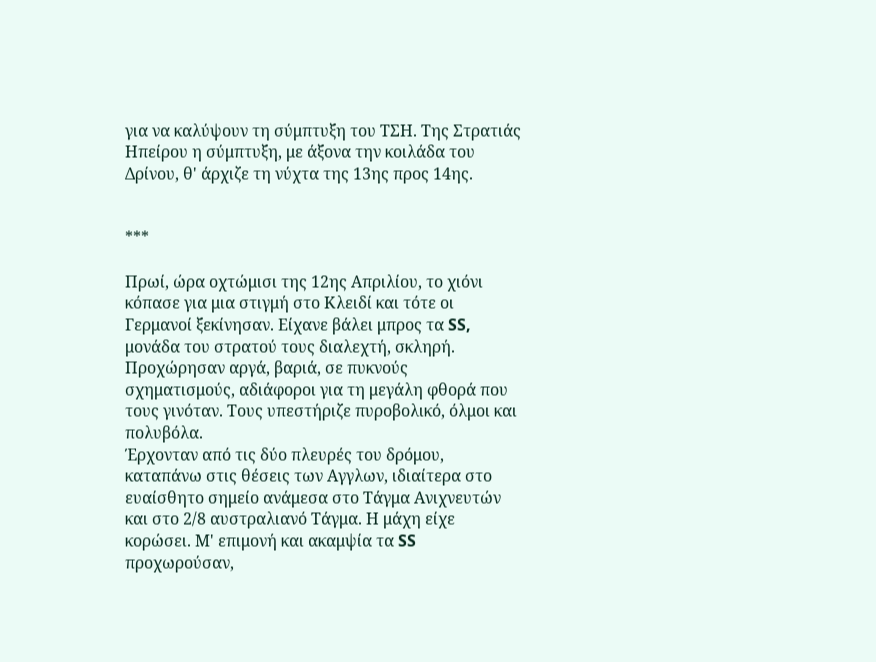για να καλύψουν τη σύμπτυξη του ΤΣΗ. Της Στρατιάς Ηπείρου η σύμπτυξη, με άξονα την κοιλάδα του Δρίνου, θ' άρχιζε τη νύχτα της 13ης προς 14ης.


***

Πρωί, ώρα οχτώμισι της 12ης Απριλίου, το χιόνι κόπασε για μια στιγμή στο Κλειδί και τότε οι Γερμανοί ξεκίνησαν. Είχανε βάλει μπρος τα SS, μονάδα του στρατού τους διαλεχτή, σκληρή. Προχώρησαν αργά, βαριά, σε πυκνούς σχηματισμούς, αδιάφοροι για τη μεγάλη φθορά που τους γινόταν. Τους υπεστήριζε πυροβολικό, όλμοι και πολυβόλα.
Έρχονταν από τις δύο πλευρές του δρόμου, καταπάνω στις θέσεις των Αγγλων, ιδιαίτερα στο ευαίσθητο σημείο ανάμεσα στο Τάγμα Ανιχνευτών και στο 2/8 αυστραλιανό Τάγμα. Η μάχη είχε κορώσει. Μ' επιμονή και ακαμψία τα SS προχωρούσαν,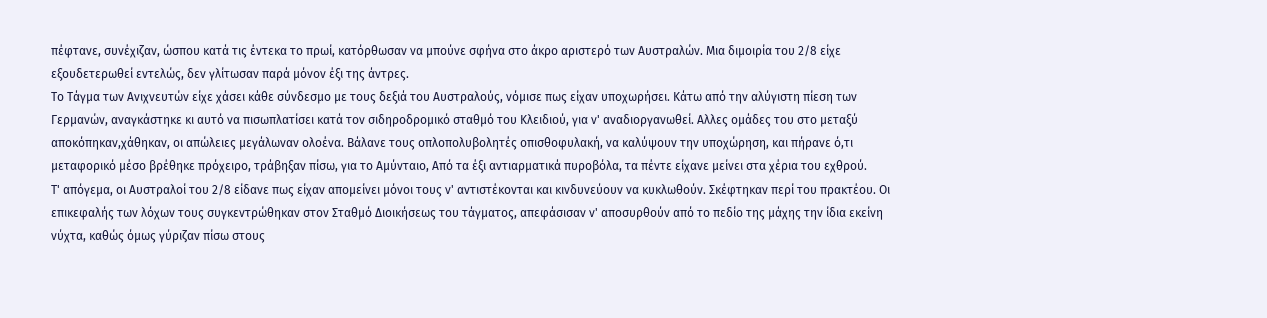πέφτανε, συνέχιζαν, ώσπου κατά τις έντεκα το πρωί, κατόρθωσαν να μπούνε σφήνα στο άκρο αριστερό των Αυστραλών. Μια διμοιρία του 2/8 είχε εξουδετερωθεί εντελώς, δεν γλίτωσαν παρά μόνον έξι της άντρες.
Το Τάγμα των Ανιχνευτών είχε χάσει κάθε σύνδεσμο με τους δεξιά του Αυστραλούς, νόμισε πως είχαν υποχωρήσει. Κάτω από την αλύγιστη πίεση των Γερμανών, αναγκάστηκε κι αυτό να πισωπλατίσει κατά τον σιδηροδρομικό σταθμό του Κλειδιού, για ν' αναδιοργανωθεί. Αλλες ομάδες του στο μεταξύ αποκόπηκαν,χάθηκαν, οι απώλειες μεγάλωναν ολοένα. Βάλανε τους οπλοπολυβολητές οπισθοφυλακή, να καλύψουν την υποχώρηση, και πήρανε ό,τι μεταφορικό μέσο βρέθηκε πρόχειρο, τράβηξαν πίσω, για το Αμύνταιο, Από τα έξι αντιαρματικά πυροβόλα, τα πέντε είχανε μείνει στα χέρια του εχθρού.
Τ' απόγεμα, οι Αυστραλοί του 2/8 είδανε πως είχαν απομείνει μόνοι τους ν' αντιστέκονται και κινδυνεύουν να κυκλωθούν. Σκέφτηκαν περί του πρακτέου. Οι επικεφαλής των λόχων τους συγκεντρώθηκαν στον Σταθμό Διοικήσεως του τάγματος, απεφάσισαν ν' αποσυρθούν από το πεδίο της μάχης την ίδια εκείνη νύχτα, καθώς όμως γύριζαν πίσω στους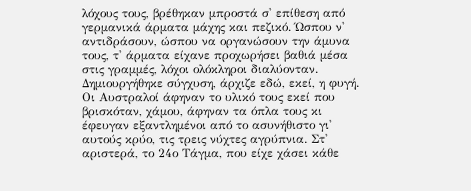λόχους τους, βρέθηκαν μπροστά σ' επίθεση από γερμανικά άρματα μάχης και πεζικό. Ώσπου ν' αντιδράσουν, ώσπου να οργανώσουν την άμυνα τους, τ' άρματα είχανε προχωρήσει βαθιά μέσα στις γραμμές, λόχοι ολόκληροι διαλύονταν. Δημιουργήθηκε σύγχυση, άρχιζε εδώ, εκεί, η φυγή. Οι Αυστραλοί άφηναν το υλικό τους εκεί που βρισκόταν, χάμου, άφηναν τα όπλα τους κι έφευγαν εξαντλημένοι από το ασυνήθιστο γι' αυτούς κρύο, τις τρεις νύχτες αγρύπνια. Στ' αριστερά, το 24ο Τάγμα, που είχε χάσει κάθε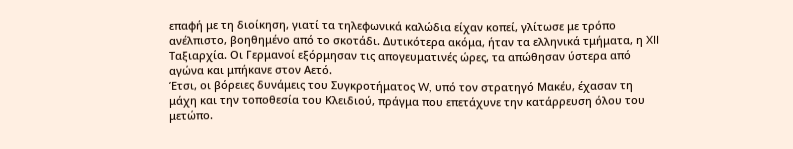επαφή με τη διοίκηση, γιατί τα τηλεφωνικά καλώδια είχαν κοπεί, γλίτωσε με τρόπο ανέλπιστο, βοηθημένο από το σκοτάδι. Δυτικότερα ακόμα, ήταν τα ελληνικά τμήματα, η XII Ταξιαρχία. Οι Γερμανοί εξόρμησαν τις απογευματινές ώρες, τα απώθησαν ύστερα από αγώνα και μπήκανε στον Αετό.
Έτσι, οι βόρειες δυνάμεις του Συγκροτήματος W, υπό τον στρατηγό Μακέυ, έχασαν τη μάχη και την τοποθεσία του Κλειδιού, πράγμα που επετάχυνε την κατάρρευση όλου του μετώπο.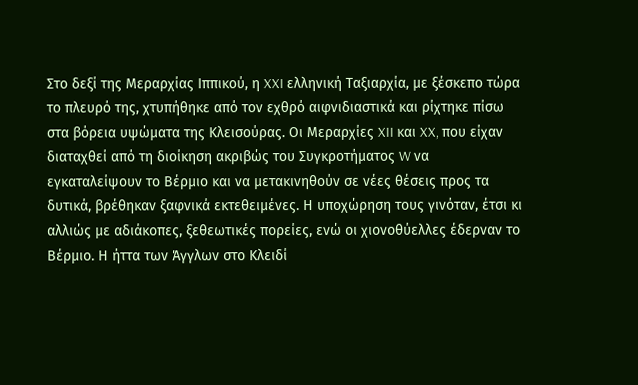Στο δεξί της Μεραρχίας Ιππικού, η XXI ελληνική Ταξιαρχία, με ξέσκεπο τώρα το πλευρό της, χτυπήθηκε από τον εχθρό αιφνιδιαστικά και ρίχτηκε πίσω στα βόρεια υψώματα της Κλεισούρας. Οι Μεραρχίες XII και XX, που είχαν διαταχθεί από τη διοίκηση ακριβώς του Συγκροτήματος W να εγκαταλείψουν το Βέρμιο και να μετακινηθούν σε νέες θέσεις προς τα δυτικά, βρέθηκαν ξαφνικά εκτεθειμένες. Η υποχώρηση τους γινόταν, έτσι κι αλλιώς με αδιάκοπες, ξεθεωτικές πορείες, ενώ οι χιονοθύελλες έδερναν το Βέρμιο. Η ήττα των Άγγλων στο Κλειδί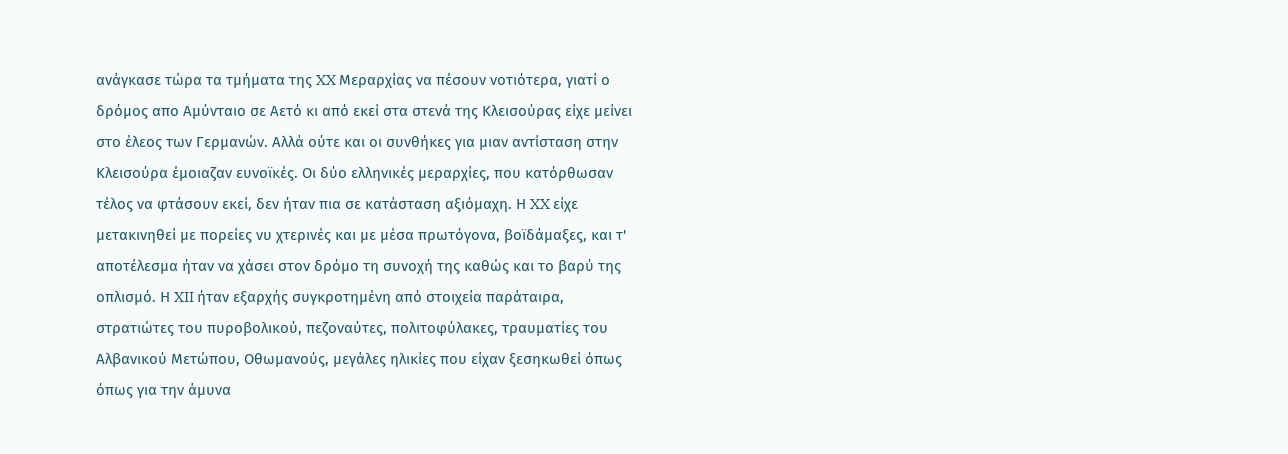ανάγκασε τώρα τα τμήματα της XX Μεραρχίας να πέσουν νοτιότερα, γιατί ο δρόμος απο Αμύνταιο σε Αετό κι από εκεί στα στενά της Κλεισούρας είχε μείνει στο έλεος των Γερμανών. Αλλά ούτε και οι συνθήκες για μιαν αντίσταση στην Κλεισούρα έμοιαζαν ευνοϊκές. Οι δύο ελληνικές μεραρχίες, που κατόρθωσαν τέλος να φτάσουν εκεί, δεν ήταν πια σε κατάσταση αξιόμαχη. Η XX είχε μετακινηθεί με πορείες νυ χτερινές και με μέσα πρωτόγονα, βοϊδάμαξες, και τ' αποτέλεσμα ήταν να χάσει στον δρόμο τη συνοχή της καθώς και το βαρύ της οπλισμό. Η XII ήταν εξαρχής συγκροτημένη από στοιχεία παράταιρα, στρατιώτες του πυροβολικού, πεζοναύτες, πολιτοφύλακες, τραυματίες του Αλβανικού Μετώπου, Οθωμανούς, μεγάλες ηλικίες που είχαν ξεσηκωθεί όπως όπως για την άμυνα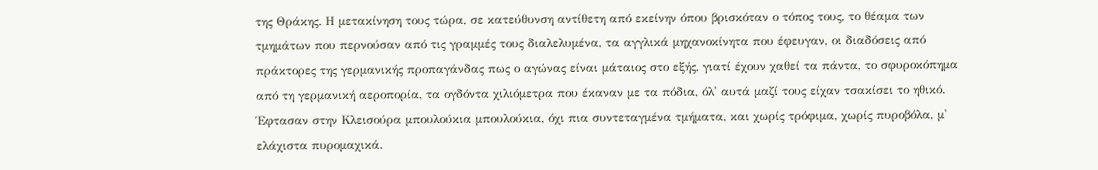της Θράκης. Η μετακίνηση τους τώρα, σε κατεύθυνση αντίθετη από εκείνην όπου βρισκόταν ο τόπος τους, το θέαμα των τμημάτων που περνούσαν από τις γραμμές τους διαλελυμένα, τα αγγλικά μηχανοκίνητα που έφευγαν, οι διαδόσεις από πράκτορες της γερμανικής προπαγάνδας πως ο αγώνας είναι μάταιος στο εξής, γιατί έχουν χαθεί τα πάντα, το σφυροκόπημα από τη γερμανική αεροπορία, τα ογδόντα χιλιόμετρα που έκαναν με τα πόδια, όλ' αυτά μαζί τους είχαν τσακίσει το ηθικό.  Έφτασαν στην Κλεισούρα μπουλούκια μπουλούκια, όχι πια συντεταγμένα τμήματα, και χωρίς τρόφιμα, χωρίς πυροβόλα, μ' ελάχιστα πυρομαχικά.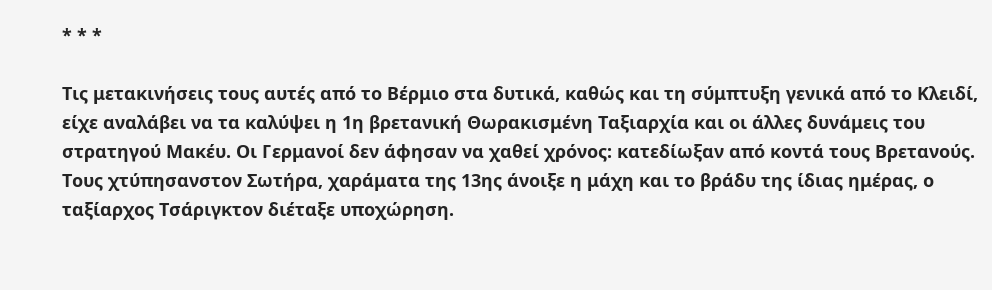* * *

Τις μετακινήσεις τους αυτές από το Βέρμιο στα δυτικά, καθώς και τη σύμπτυξη γενικά από το Κλειδί, είχε αναλάβει να τα καλύψει η 1η βρετανική Θωρακισμένη Ταξιαρχία και οι άλλες δυνάμεις του στρατηγού Μακέυ. Οι Γερμανοί δεν άφησαν να χαθεί χρόνος: κατεδίωξαν από κοντά τους Βρετανούς. Τους χτύπησανστον Σωτήρα, χαράματα της 13ης άνοιξε η μάχη και το βράδυ της ίδιας ημέρας, ο ταξίαρχος Τσάριγκτον διέταξε υποχώρηση.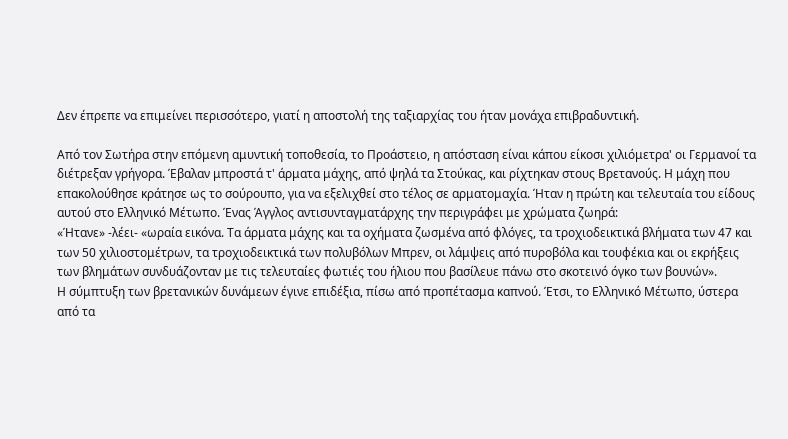Δεν έπρεπε να επιμείνει περισσότερο, γιατί η αποστολή της ταξιαρχίας του ήταν μονάχα επιβραδυντική.

Από τον Σωτήρα στην επόμενη αμυντική τοποθεσία, το Προάστειο, η απόσταση είναι κάπου είκοσι χιλιόμετρα' οι Γερμανοί τα διέτρεξαν γρήγορα. Έβαλαν μπροστά τ' άρματα μάχης, από ψηλά τα Στούκας, και ρίχτηκαν στους Βρετανούς. Η μάχη που επακολούθησε κράτησε ως το σούρουπο, για να εξελιχθεί στο τέλος σε αρματομαχία. Ήταν η πρώτη και τελευταία του είδους αυτού στο Ελληνικό Μέτωπο. Ένας Άγγλος αντισυνταγματάρχης την περιγράφει με χρώματα ζωηρά:
«Ήτανε» -λέει- «ωραία εικόνα. Τα άρματα μάχης και τα οχήματα ζωσμένα από φλόγες, τα τροχιοδεικτικά βλήματα των 47 και των 50 χιλιοστομέτρων, τα τροχιοδεικτικά των πολυβόλων Μπρεν, οι λάμψεις από πυροβόλα και τουφέκια και οι εκρήξεις των βλημάτων συνδυάζονταν με τις τελευταίες φωτιές του ήλιου που βασίλευε πάνω στο σκοτεινό όγκο των βουνών».
Η σύμπτυξη των βρετανικών δυνάμεων έγινε επιδέξια, πίσω από προπέτασμα καπνού. Έτσι, το Ελληνικό Μέτωπο, ύστερα από τα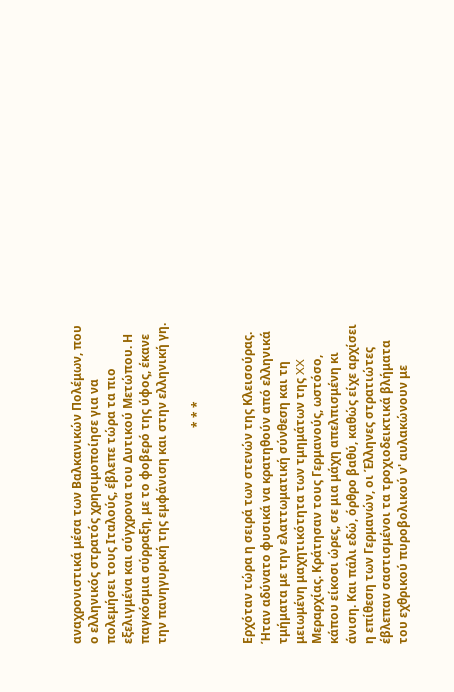αναχρονιστικά μέσα των Βαλκανικών Πολέμων, που ο ελληνικός στρατός χρησιμοποίησε για να πολεμήσει τους Ιταλούς, έβλεπε τώρα τα πιο εξελιγμένα και σύγχρονα του Δυτικού Μετώπου. Η παγκόσμια σύρραξη, με το φοβερό της ύφος, έκανε την πανηγυρική της εμφάνιση και στην ελληνική γη.

                                                                        * * *


Ερχόταν τώρα η σειρά των στενών της Κλεισούρας. Ήταν αδύνατο φυσικά να κρατηθούν από ελληνικά τμήματα με την ελαττωματική σύνθεση και τη μειωμένη μαχητικότητα των τμημάτων της XX Μεραρχίας. Κράτησαν τους Γερμανούς, ωστόσο, κάπου είκοσι ώρες, σε μια μάχη απελπισμένη κι άνιση. Και πάλι εδώ, όρθρο βαθύ, καθώς είχε αρχίσει η επίθεση των Γερμανών, οι Έλληνες στρατιώτες έβλεπαν σαστισμένοι τα τροχιοδεικτικά βλήματα του εχθρικού πυροβολικού ν' αυλακώνουν με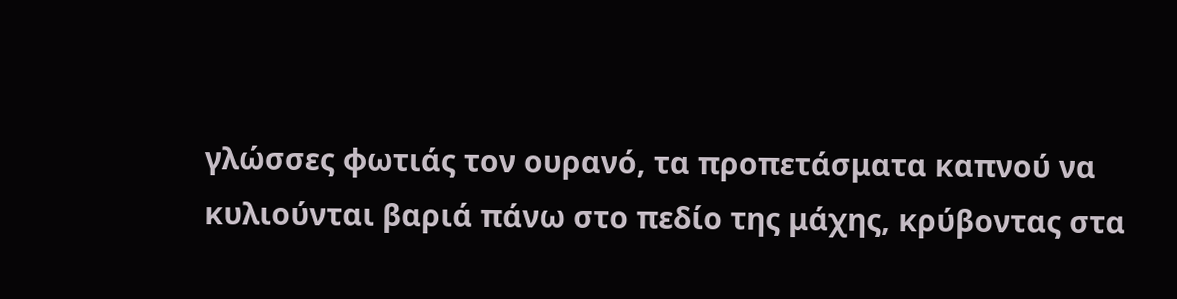γλώσσες φωτιάς τον ουρανό, τα προπετάσματα καπνού να κυλιούνται βαριά πάνω στο πεδίο της μάχης, κρύβοντας στα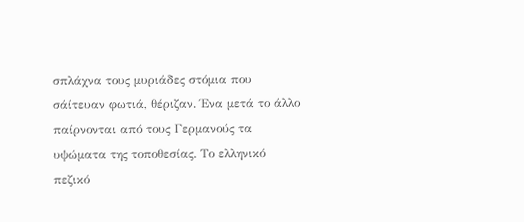σπλάχνα τους μυριάδες στόμια που σάίτευαν φωτιά, θέριζαν. Ένα μετά το άλλο παίρνονται από τους Γερμανούς τα υψώματα της τοποθεσίας. Το ελληνικό πεζικό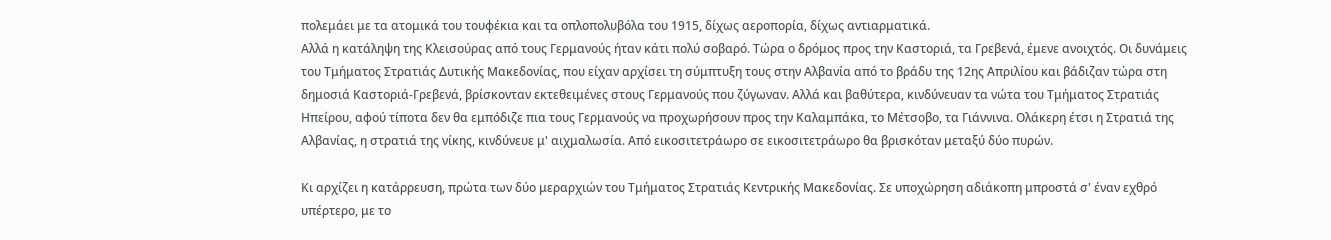πολεμάει με τα ατομικά του τουφέκια και τα οπλοπολυβόλα του 1915, δίχως αεροπορία, δίχως αντιαρματικά.
Αλλά η κατάληψη της Κλεισούρας από τους Γερμανούς ήταν κάτι πολύ σοβαρό. Τώρα ο δρόμος προς την Καστοριά, τα Γρεβενά, έμενε ανοιχτός. Οι δυνάμεις του Τμήματος Στρατιάς Δυτικής Μακεδονίας, που είχαν αρχίσει τη σύμπτυξη τους στην Αλβανία από το βράδυ της 12ης Απριλίου και βάδιζαν τώρα στη δημοσιά Καστοριά-Γρεβενά, βρίσκονταν εκτεθειμένες στους Γερμανούς που ζύγωναν. Αλλά και βαθύτερα, κινδύνευαν τα νώτα του Τμήματος Στρατιάς Ηπείρου, αφού τίποτα δεν θα εμπόδιζε πια τους Γερμανούς να προχωρήσουν προς την Καλαμπάκα, το Μέτσοβο, τα Γιάννινα. Ολάκερη έτσι η Στρατιά της Αλβανίας, η στρατιά της νίκης, κινδύνευε μ' αιχμαλωσία. Από εικοσιτετράωρο σε εικοσιτετράωρο θα βρισκόταν μεταξύ δύο πυρών.

Κι αρχίζει η κατάρρευση, πρώτα των δύο μεραρχιών του Τμήματος Στρατιάς Κεντρικής Μακεδονίας. Σε υποχώρηση αδιάκοπη μπροστά σ' έναν εχθρό υπέρτερο, με το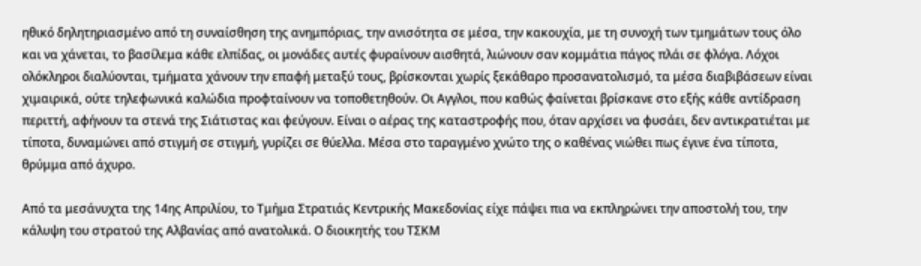ηθικό δηλητηριασμένο από τη συναίσθηση της ανημπόριας, την ανισότητα σε μέσα, την κακουχία, με τη συνοχή των τμημάτων τους όλο και να χάνεται, το βασίλεμα κάθε ελπίδας, οι μονάδες αυτές φυραίνουν αισθητά, λιώνουν σαν κομμάτια πάγος πλάι σε φλόγα. Λόχοι ολόκληροι διαλύονται, τμήματα χάνουν την επαφή μεταξύ τους, βρίσκονται χωρίς ξεκάθαρο προσανατολισμό, τα μέσα διαβιβάσεων είναι χιμαιρικά, ούτε τηλεφωνικά καλώδια προφταίνουν να τοποθετηθούν. Οι Αγγλοι, που καθώς φαίνεται βρίσκανε στο εξής κάθε αντίδραση περιττή, αφήνουν τα στενά της Σιάτιστας και φεύγουν. Είναι ο αέρας της καταστροφής που, όταν αρχίσει να φυσάει, δεν αντικρατιέται με τίποτα, δυναμώνει από στιγμή σε στιγμή, γυρίζει σε θύελλα. Μέσα στο ταραγμένο χνώτο της ο καθένας νιώθει πως έγινε ένα τίποτα, θρύμμα από άχυρο.

Από τα μεσάνυχτα της 14ης Απριλίου, το Τμήμα Στρατιάς Κεντρικής Μακεδονίας είχε πάψει πια να εκπληρώνει την αποστολή του, την κάλυψη του στρατού της Αλβανίας από ανατολικά. Ο διοικητής του ΤΣΚΜ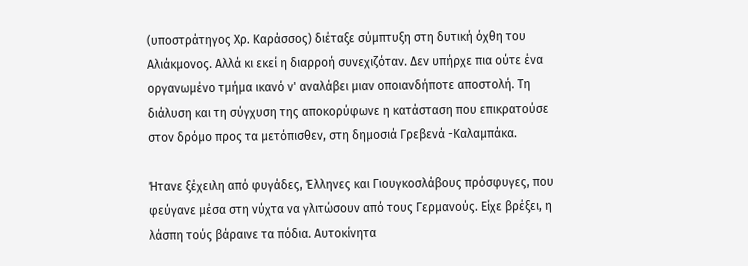(υποστράτηγος Χρ. Καράσσος) διέταξε σύμπτυξη στη δυτική όχθη του Αλιάκμονος. Αλλά κι εκεί η διαρροή συνεχιζόταν. Δεν υπήρχε πια ούτε ένα οργανωμένο τμήμα ικανό ν' αναλάβει μιαν οποιανδήποτε αποστολή. Τη διάλυση και τη σύγχυση της αποκορύφωνε η κατάσταση που επικρατούσε στον δρόμο προς τα μετόπισθεν, στη δημοσιά Γρεβενά -Καλαμπάκα.

Ήτανε ξέχειλη από φυγάδες, Έλληνες και Γιουγκοσλάβους πρόσφυγες, που φεύγανε μέσα στη νύχτα να γλιτώσουν από τους Γερμανούς. Είχε βρέξει, η λάσπη τούς βάραινε τα πόδια. Αυτοκίνητα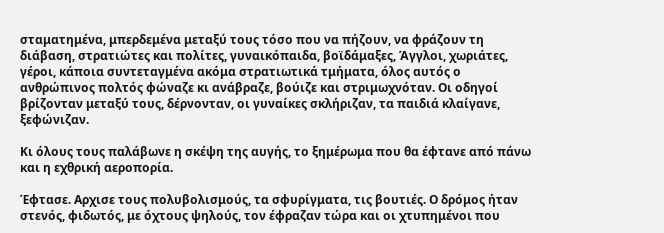σταματημένα, μπερδεμένα μεταξύ τους τόσο που να πήζουν, να φράζουν τη διάβαση, στρατιώτες και πολίτες, γυναικόπαιδα, βοϊδάμαξες, Άγγλοι, χωριάτες, γέροι, κάποια συντεταγμένα ακόμα στρατιωτικά τμήματα, όλος αυτός ο ανθρώπινος πολτός φώναζε κι ανάβραζε, βούιζε και στριμωχνόταν. Οι οδηγοί βρίζονταν μεταξύ τους, δέρνονταν, οι γυναίκες σκλήριζαν, τα παιδιά κλαίγανε, ξεφώνιζαν.

Κι όλους τους παλάβωνε η σκέψη της αυγής, το ξημέρωμα που θα έφτανε από πάνω και η εχθρική αεροπορία.

Έφτασε. Αρχισε τους πολυβολισμούς, τα σφυρίγματα, τις βουτιές. Ο δρόμος ήταν στενός, φιδωτός, με όχτους ψηλούς, τον έφραζαν τώρα και οι χτυπημένοι που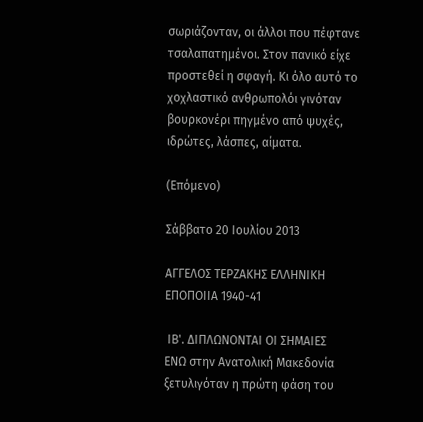σωριάζονταν, οι άλλοι που πέφτανε τσαλαπατημένοι. Στον πανικό είχε προστεθεί η σφαγή. Κι όλο αυτό το χοχλαστικό ανθρωπολόι γινόταν βουρκονέρι πηγμένο από ψυχές, ιδρώτες, λάσπες, αίματα.

(Επόμενο)

Σάββατο 20 Ιουλίου 2013

ΑΓΓΕΛΟΣ ΤΕΡΖΑΚΗΣ ΕΛΛΗΝΙΚΗ ΕΠΟΠΟΙΙΑ 1940-41

 ΙΒ'. ΔΙΠΛΩΝΟΝΤΑΙ ΟΙ ΣΗΜΑΙΕΣ
ΕΝΩ στην Ανατολική Μακεδονία ξετυλιγόταν η πρώτη φάση του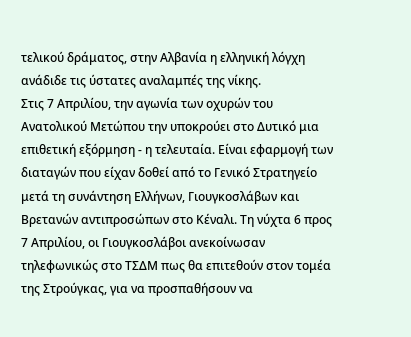τελικού δράματος, στην Αλβανία η ελληνική λόγχη ανάδιδε τις ύστατες αναλαμπές της νίκης.
Στις 7 Απριλίου, την αγωνία των οχυρών του Ανατολικού Μετώπου την υποκρούει στο Δυτικό μια επιθετική εξόρμηση - η τελευταία. Είναι εφαρμογή των διαταγών που είχαν δοθεί από το Γενικό Στρατηγείο μετά τη συνάντηση Ελλήνων, Γιουγκοσλάβων και Βρετανών αντιπροσώπων στο Κέναλι. Τη νύχτα 6 προς 7 Απριλίου, οι Γιουγκοσλάβοι ανεκοίνωσαν τηλεφωνικώς στο ΤΣΔΜ πως θα επιτεθούν στον τομέα της Στρούγκας, για να προσπαθήσουν να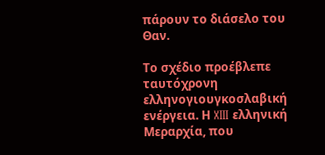πάρουν το διάσελο του Θαν.

Το σχέδιο προέβλεπε ταυτόχρονη ελληνογιουγκοσλαβική ενέργεια. Η XIII ελληνική Μεραρχία, που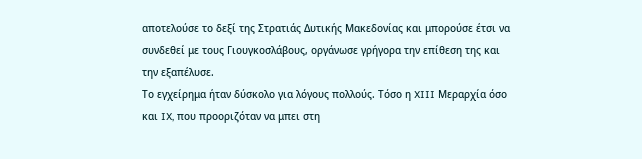αποτελούσε το δεξί της Στρατιάς Δυτικής Μακεδονίας και μπορούσε έτσι να συνδεθεί με τους Γιουγκοσλάβους, οργάνωσε γρήγορα την επίθεση της και την εξαπέλυσε.
Το εγχείρημα ήταν δύσκολο για λόγους πολλούς. Τόσο η XIII Μεραρχία όσο και IX, που προοριζόταν να μπει στη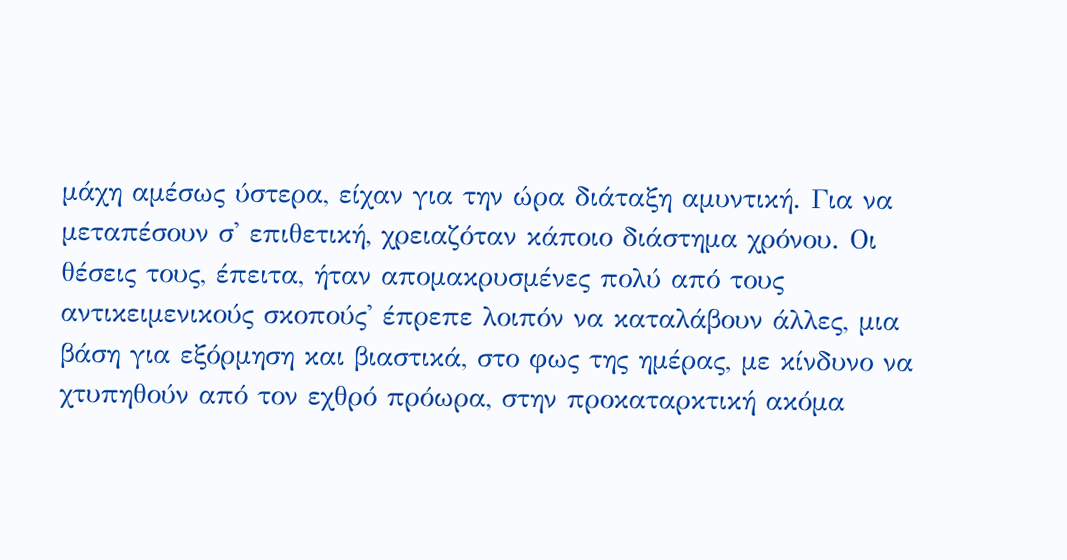μάχη αμέσως ύστερα, είχαν για την ώρα διάταξη αμυντική. Για να μεταπέσουν σ' επιθετική, χρειαζόταν κάποιο διάστημα χρόνου. Οι θέσεις τους, έπειτα, ήταν απομακρυσμένες πολύ από τους αντικειμενικούς σκοπούς' έπρεπε λοιπόν να καταλάβουν άλλες, μια βάση για εξόρμηση και βιαστικά, στο φως της ημέρας, με κίνδυνο να χτυπηθούν από τον εχθρό πρόωρα, στην προκαταρκτική ακόμα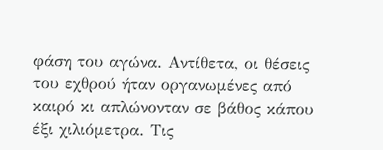φάση του αγώνα. Αντίθετα, οι θέσεις του εχθρού ήταν οργανωμένες από καιρό κι απλώνονταν σε βάθος κάπου έξι χιλιόμετρα. Τις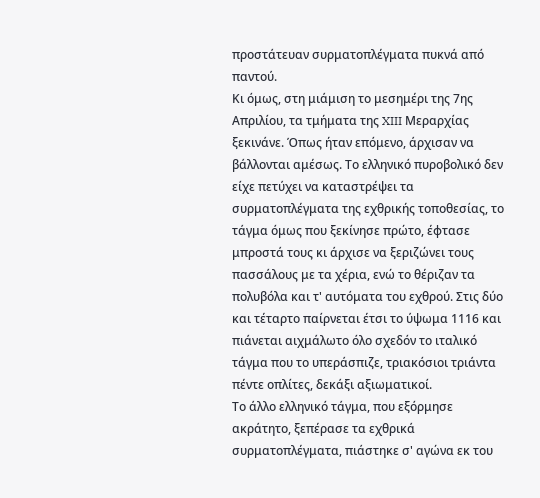προστάτευαν συρματοπλέγματα πυκνά από παντού.
Κι όμως, στη μιάμιση το μεσημέρι της 7ης Απριλίου, τα τμήματα της XIII Μεραρχίας ξεκινάνε. Όπως ήταν επόμενο, άρχισαν να βάλλονται αμέσως. Το ελληνικό πυροβολικό δεν είχε πετύχει να καταστρέψει τα συρματοπλέγματα της εχθρικής τοποθεσίας, το τάγμα όμως που ξεκίνησε πρώτο, έφτασε μπροστά τους κι άρχισε να ξεριζώνει τους πασσάλους με τα χέρια, ενώ το θέριζαν τα πολυβόλα και τ' αυτόματα του εχθρού. Στις δύο και τέταρτο παίρνεται έτσι το ύψωμα 1116 και πιάνεται αιχμάλωτο όλο σχεδόν το ιταλικό τάγμα που το υπεράσπιζε, τριακόσιοι τριάντα πέντε οπλίτες, δεκάξι αξιωματικοί.
Το άλλο ελληνικό τάγμα, που εξόρμησε ακράτητο, ξεπέρασε τα εχθρικά συρματοπλέγματα, πιάστηκε σ' αγώνα εκ του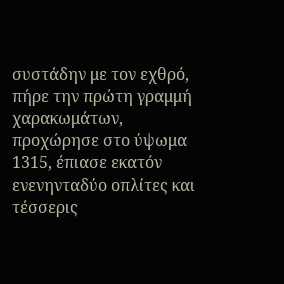συστάδην με τον εχθρό, πήρε την πρώτη γραμμή χαρακωμάτων, προχώρησε στο ύψωμα 1315, έπιασε εκατόν ενενηνταδύο οπλίτες και τέσσερις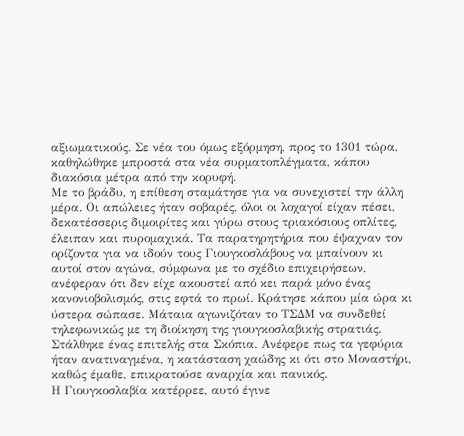αξιωματικούς. Σε νέα του όμως εξόρμηση, προς το 1301 τώρα, καθηλώθηκε μπροστά στα νέα συρματοπλέγματα, κάπου διακόσια μέτρα από την κορυφή.
Με το βράδυ, η επίθεση σταμάτησε για να συνεχιστεί την άλλη μέρα. Οι απώλειες ήταν σοβαρές, όλοι οι λοχαγοί είχαν πέσει, δεκατέσσερις διμοιρίτες και γύρω στους τριακόσιους οπλίτες, έλειπαν και πυρομαχικά. Τα παρατηρητήρια που έψαχναν τον ορίζοντα για να ιδούν τους Γιουγκοσλάβους να μπαίνουν κι αυτοί στον αγώνα, σύμφωνα με το σχέδιο επιχειρήσεων, ανέφεραν ότι δεν είχε ακουστεί από κει παρά μόνο ένας κανονιοβολισμός, στις εφτά το πρωί. Κράτησε κάπου μία ώρα κι ύστερα σώπασε. Μάταια αγωνιζόταν το ΤΣΔΜ να συνδεθεί τηλεφωνικώς με τη διοίκηση της γιουγκοσλαβικής στρατιάς. Στάλθηκε ένας επιτελής στα Σκόπια. Ανέφερε πως τα γεφύρια ήταν ανατιναγμένα, η κατάσταση χαώδης κι ότι στο Μοναστήρι, καθώς έμαθε, επικρατούσε αναρχία και πανικός.
Η Γιουγκοσλαβία κατέρρεε, αυτό έγινε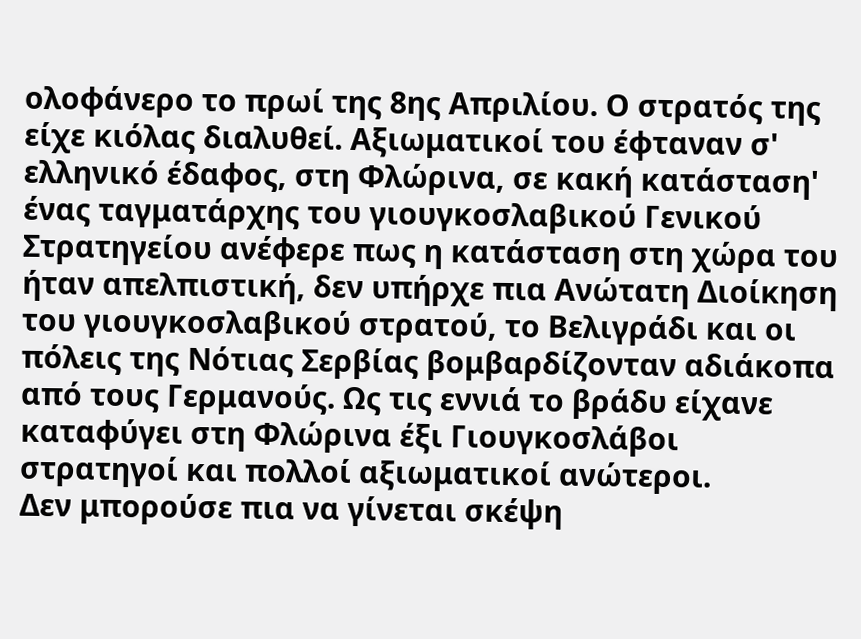ολοφάνερο το πρωί της 8ης Απριλίου. Ο στρατός της είχε κιόλας διαλυθεί. Αξιωματικοί του έφταναν σ' ελληνικό έδαφος, στη Φλώρινα, σε κακή κατάσταση' ένας ταγματάρχης του γιουγκοσλαβικού Γενικού Στρατηγείου ανέφερε πως η κατάσταση στη χώρα του ήταν απελπιστική, δεν υπήρχε πια Ανώτατη Διοίκηση του γιουγκοσλαβικού στρατού, το Βελιγράδι και οι πόλεις της Νότιας Σερβίας βομβαρδίζονταν αδιάκοπα από τους Γερμανούς. Ως τις εννιά το βράδυ είχανε καταφύγει στη Φλώρινα έξι Γιουγκοσλάβοι στρατηγοί και πολλοί αξιωματικοί ανώτεροι.
Δεν μπορούσε πια να γίνεται σκέψη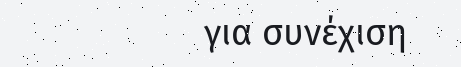για συνέχιση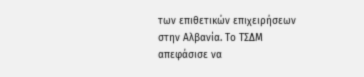των επιθετικών επιχειρήσεων στην Αλβανία. Το ΤΣΔΜ απεφάσισε να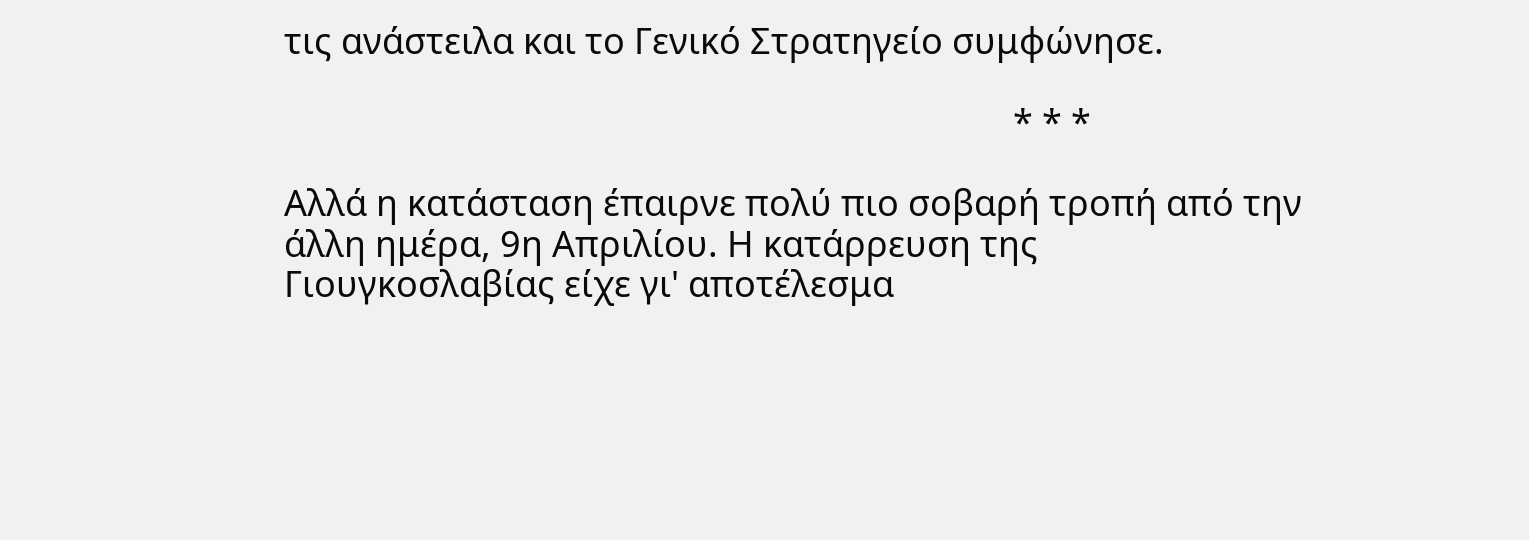τις ανάστειλα και το Γενικό Στρατηγείο συμφώνησε.

                                                                                 * * *

Αλλά η κατάσταση έπαιρνε πολύ πιο σοβαρή τροπή από την άλλη ημέρα, 9η Απριλίου. Η κατάρρευση της Γιουγκοσλαβίας είχε γι' αποτέλεσμα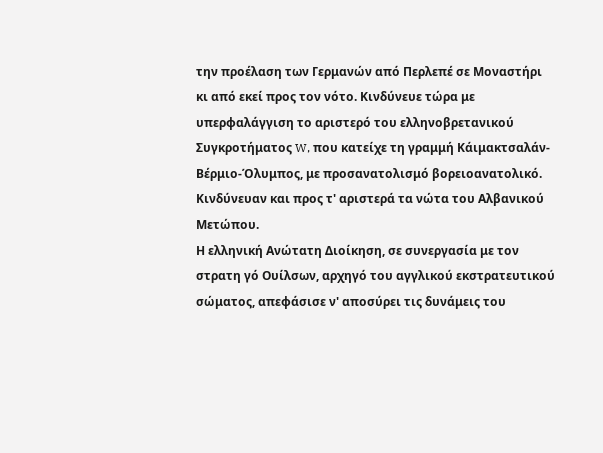την προέλαση των Γερμανών από Περλεπέ σε Μοναστήρι κι από εκεί προς τον νότο. Κινδύνευε τώρα με υπερφαλάγγιση το αριστερό του ελληνοβρετανικού Συγκροτήματος W, που κατείχε τη γραμμή Κάιμακτσαλάν-Βέρμιο-Όλυμπος, με προσανατολισμό βορειοανατολικό. Κινδύνευαν και προς τ' αριστερά τα νώτα του Αλβανικού Μετώπου.
Η ελληνική Ανώτατη Διοίκηση, σε συνεργασία με τον στρατη γό Ουίλσων, αρχηγό του αγγλικού εκστρατευτικού σώματος, απεφάσισε ν' αποσύρει τις δυνάμεις του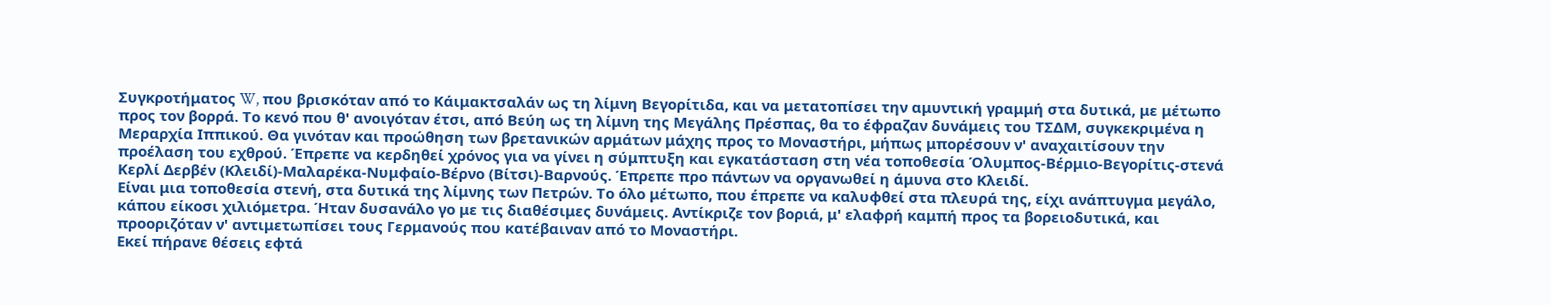Συγκροτήματος W, που βρισκόταν από το Κάιμακτσαλάν ως τη λίμνη Βεγορίτιδα, και να μετατοπίσει την αμυντική γραμμή στα δυτικά, με μέτωπο προς τον βορρά. Το κενό που θ' ανοιγόταν έτσι, από Βεύη ως τη λίμνη της Μεγάλης Πρέσπας, θα το έφραζαν δυνάμεις του ΤΣΔΜ, συγκεκριμένα η Μεραρχία Ιππικού. Θα γινόταν και προώθηση των βρετανικών αρμάτων μάχης προς το Μοναστήρι, μήπως μπορέσουν ν' αναχαιτίσουν την προέλαση του εχθρού. Έπρεπε να κερδηθεί χρόνος για να γίνει η σύμπτυξη και εγκατάσταση στη νέα τοποθεσία Όλυμπος-Βέρμιο-Βεγορίτις-στενά Κερλί Δερβέν (Κλειδί)-Μαλαρέκα-Νυμφαίο-Βέρνο (Βίτσι)-Βαρνούς. Έπρεπε προ πάντων να οργανωθεί η άμυνα στο Κλειδί.
Είναι μια τοποθεσία στενή, στα δυτικά της λίμνης των Πετρών. Το όλο μέτωπο, που έπρεπε να καλυφθεί στα πλευρά της, είχι ανάπτυγμα μεγάλο, κάπου είκοσι χιλιόμετρα. Ήταν δυσανάλο γο με τις διαθέσιμες δυνάμεις. Αντίκριζε τον βοριά, μ' ελαφρή καμπή προς τα βορειοδυτικά, και προοριζόταν ν' αντιμετωπίσει τους Γερμανούς που κατέβαιναν από το Μοναστήρι.
Εκεί πήρανε θέσεις εφτά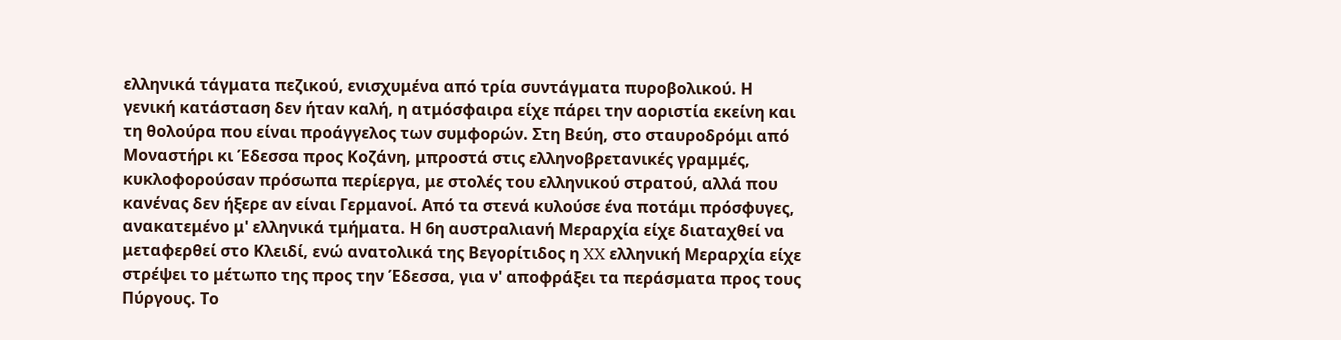ελληνικά τάγματα πεζικού, ενισχυμένα από τρία συντάγματα πυροβολικού. Η γενική κατάσταση δεν ήταν καλή, η ατμόσφαιρα είχε πάρει την αοριστία εκείνη και τη θολούρα που είναι προάγγελος των συμφορών. Στη Βεύη, στο σταυροδρόμι από Μοναστήρι κι Έδεσσα προς Κοζάνη, μπροστά στις ελληνοβρετανικές γραμμές, κυκλοφορούσαν πρόσωπα περίεργα, με στολές του ελληνικού στρατού, αλλά που κανένας δεν ήξερε αν είναι Γερμανοί. Από τα στενά κυλούσε ένα ποτάμι πρόσφυγες, ανακατεμένο μ' ελληνικά τμήματα. Η 6η αυστραλιανή Μεραρχία είχε διαταχθεί να μεταφερθεί στο Κλειδί, ενώ ανατολικά της Βεγορίτιδος η XX ελληνική Μεραρχία είχε στρέψει το μέτωπο της προς την Έδεσσα, για ν' αποφράξει τα περάσματα προς τους Πύργους. Το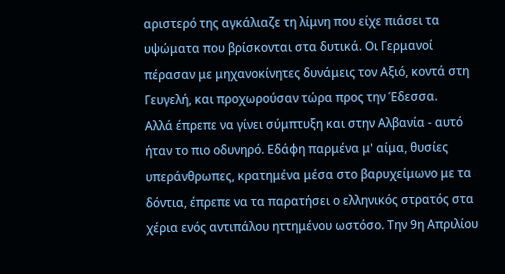αριστερό της αγκάλιαζε τη λίμνη που είχε πιάσει τα υψώματα που βρίσκονται στα δυτικά. Οι Γερμανοί πέρασαν με μηχανοκίνητες δυνάμεις τον Αξιό, κοντά στη Γευγελή, και προχωρούσαν τώρα προς την Έδεσσα.
Αλλά έπρεπε να γίνει σύμπτυξη και στην Αλβανία - αυτό ήταν το πιο οδυνηρό. Εδάφη παρμένα μ' αίμα, θυσίες υπεράνθρωπες, κρατημένα μέσα στο βαρυχείμωνο με τα δόντια, έπρεπε να τα παρατήσει ο ελληνικός στρατός στα χέρια ενός αντιπάλου ηττημένου ωστόσο. Την 9η Απριλίου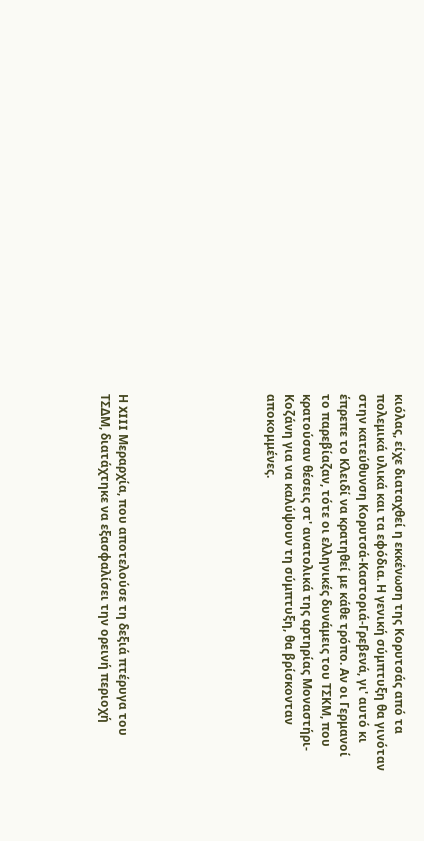κιόλας, είχε διαταχθεί η εκκένωση της Κορυτσάς από τα πολεμικά υλικά και τα εφόδια. Η γενική σύμπτυξη θα γινόταν στην κατεύθυνση Κορυτσά-Καστοριά-Γρεβενά, γι' αυτό κι έπρεπε το Κλειδί να κρατηθεί με κάθε τρόπο. Αν οι Γερμανοί το παρεβίαζαν, τότε οι ελληνικές δυνάμεις του ΤΣΚΜ, που κρατούσαν θέσεις στ' ανατολικά της αρτηρίας Μοναστήρι-Κοζάνη για να καλύψουν τη σύμπτυξη, θα βρίσκονταν αποκομμένες.







Η XIII Μεραρχία, που αποτελούσε τη δεξιά πτέρυγα του ΤΣΔΜ, διατάχτηκε να εξασφαλίσει την ορεινή περιοχή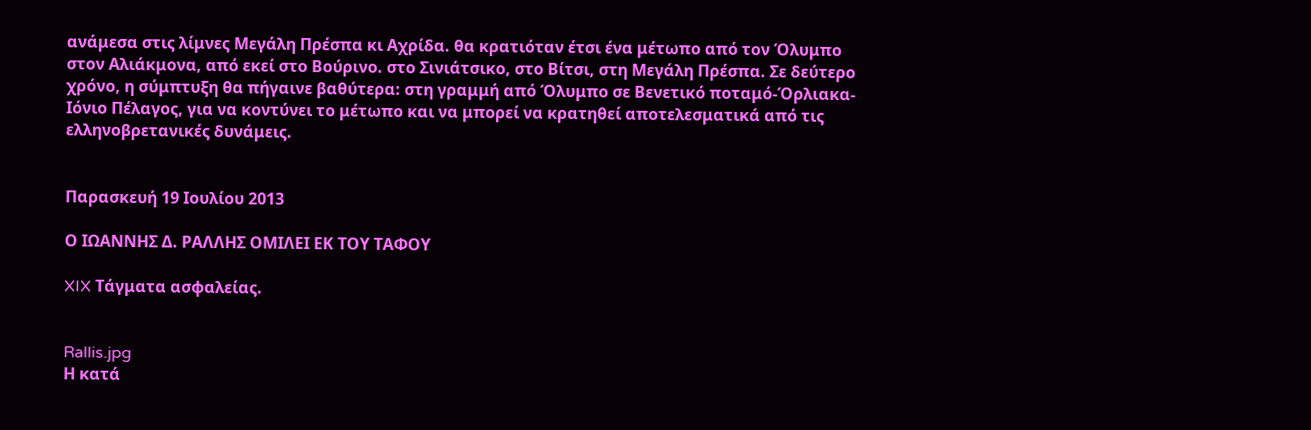ανάμεσα στις λίμνες Μεγάλη Πρέσπα κι Αχρίδα. θα κρατιόταν έτσι ένα μέτωπο από τον Όλυμπο στον Αλιάκμονα, από εκεί στο Βούρινο. στο Σινιάτσικο, στο Βίτσι, στη Μεγάλη Πρέσπα. Σε δεύτερο χρόνο, η σύμπτυξη θα πήγαινε βαθύτερα: στη γραμμή από Όλυμπο σε Βενετικό ποταμό-Όρλιακα-Ιόνιο Πέλαγος, για να κοντύνει το μέτωπο και να μπορεί να κρατηθεί αποτελεσματικά από τις ελληνοβρετανικές δυνάμεις.


Παρασκευή 19 Ιουλίου 2013

Ο ΙΩΑΝΝΗΣ Δ. ΡΑΛΛΗΣ ΟΜΙΛΕΙ ΕΚ ΤΟΥ ΤΑΦΟΥ

XIX Τάγματα ασφαλείας.


Rallis.jpg
Η κατά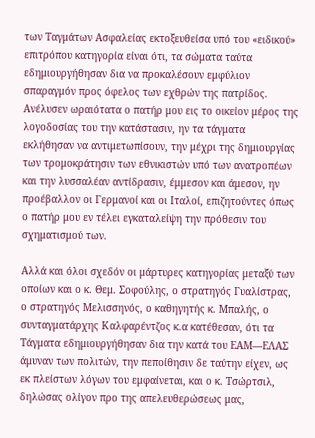των Ταγμάτων Ασφαλείας εκτοξευθείσα υπό του «ειδικού» επιτρόπου κατηγορία είναι ότι, τα σώματα ταύτα εδημιουργήθησαν δια να προκαλέσουν εμφύλιον σπαραγμόν προς όφελος των εχθρών της πατρίδος. Ανέλυσεν ωραιότατα ο πατήρ μου εις το οικείον μέρος της λογοδοσίας του την κατάστασιν, ην τα τάγματα εκλήθησαν να αντιμετωπίσουν, την μέχρι της δημιουργίας των τρομοκράτησιν των εθνικιστών υπό των ανατροπέων και την λυσσαλέαν αντίδρασιν, έμμεσον και άμεσον, ην προέβαλλον οι Γερμανοί και οι Ιταλοί, επιζητούντες όπως ο πατήρ μου εν τέλει εγκαταλείψη την πρόθεσιν του σχηματισμού των.

Αλλά και όλοι σχεδόν οι μάρτυρες κατηγορίας μεταξύ των οποίων και ο κ. Θεμ. Σοφούλης, ο στρατηγός Γυαλίστρας, ο στρατηγός Μελισσηνός, ο καθηγητής κ. Μπαλής, ο συνταγματάρχης Καλφαρέντζος κ.α κατέθεσαν, ότι τα Τάγματα εδημιουργήθησαν δια την κατά του ΕΑΜ—ΕΛΑΣ άμυναν των πολιτών, την πεποίθησιν δε ταύτην είχεν, ως εκ πλείστων λόγων του εμφαίνεται, και ο κ. Τσώρτσιλ, δηλώσας ολίγον προ της απελευθερώσεως μας,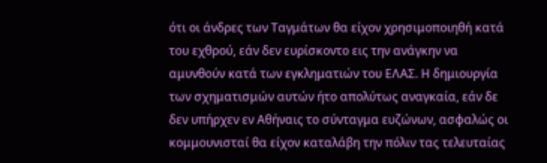ότι οι άνδρες των Ταγμάτων θα είχον χρησιμοποιηθή κατά του εχθρού, εάν δεν ευρίσκοντο εις την ανάγκην να αμυνθούν κατά των εγκληματιών του ΕΛΑΣ. Η δημιουργία των σχηματισμών αυτών ήτο απολύτως αναγκαία, εάν δε δεν υπήρχεν εν Αθήναις το σύνταγμα ευζώνων, ασφαλώς οι κομμουνισταί θα είχον καταλάβη την πόλιν τας τελευταίας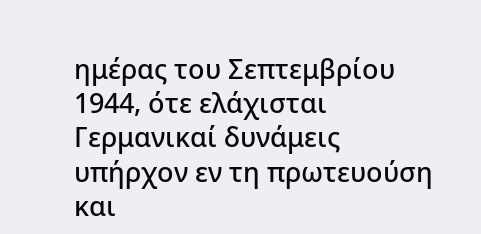ημέρας του Σεπτεμβρίου 1944, ότε ελάχισται Γερμανικαί δυνάμεις υπήρχον εν τη πρωτευούση και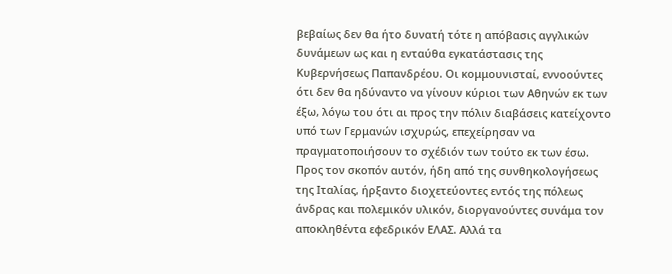βεβαίως δεν θα ήτο δυνατή τότε η απόβασις αγγλικών δυνάμεων ως και η ενταύθα εγκατάστασις της Κυβερνήσεως Παπανδρέου. Οι κομμουνισταί, εννοούντες ότι δεν θα ηδύναντο να γίνουν κύριοι των Αθηνών εκ των έξω, λόγω του ότι αι προς την πόλιν διαβάσεις κατείχοντο υπό των Γερμανών ισχυρώς, επεχείρησαν να πραγματοποιήσουν το σχέδιόν των τούτο εκ των έσω. Προς τον σκοπόν αυτόν, ήδη από της συνθηκολογήσεως της Ιταλίας, ήρξαντο διοχετεύοντες εντός της πόλεως άνδρας και πολεμικόν υλικόν, διοργανούντες συνάμα τον αποκληθέντα εφεδρικόν ΕΛΑΣ. Αλλά τα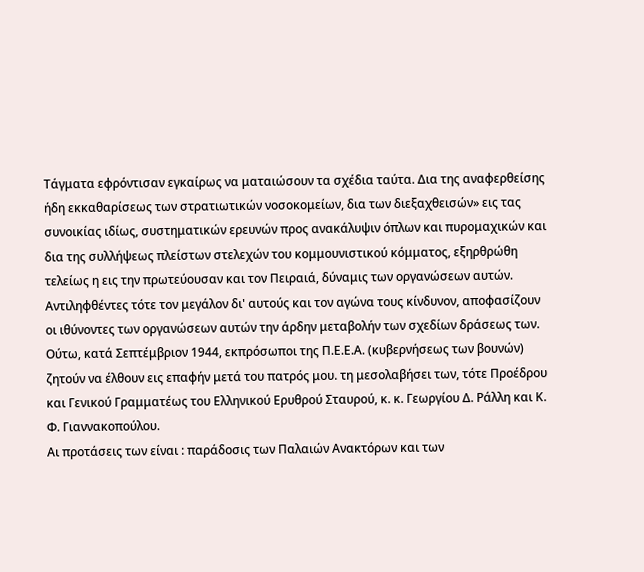Τάγματα εφρόντισαν εγκαίρως να ματαιώσουν τα σχέδια ταύτα. Δια της αναφερθείσης ήδη εκκαθαρίσεως των στρατιωτικών νοσοκομείων, δια των διεξαχθεισών» εις τας συνοικίας ιδίως, συστηματικών ερευνών προς ανακάλυψιν όπλων και πυρομαχικών και δια της συλλήψεως πλείστων στελεχών του κομμουνιστικού κόμματος, εξηρθρώθη τελείως η εις την πρωτεύουσαν και τον Πειραιά, δύναμις των οργανώσεων αυτών.
Αντιληφθέντες τότε τον μεγάλον δι' αυτούς και τον αγώνα τους κίνδυνον, αποφασίζουν οι ιθύνοντες των οργανώσεων αυτών την άρδην μεταβολήν των σχεδίων δράσεως των.
Ούτω, κατά Σεπτέμβριον 1944, εκπρόσωποι της Π.Ε.Ε.Α. (κυβερνήσεως των βουνών) ζητούν να έλθουν εις επαφήν μετά του πατρός μου. τη μεσολαβήσει των, τότε Προέδρου και Γενικού Γραμματέως του Ελληνικού Ερυθρού Σταυρού, κ. κ. Γεωργίου Δ. Ράλλη και Κ. Φ. Γιαννακοπούλου.
Αι προτάσεις των είναι : παράδοσις των Παλαιών Ανακτόρων και των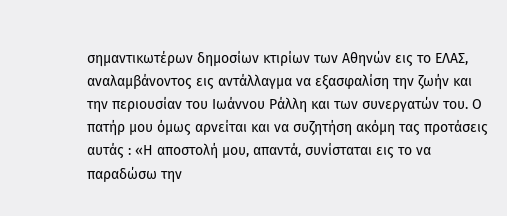σημαντικωτέρων δημοσίων κτιρίων των Αθηνών εις το ΕΛΑΣ, αναλαμβάνοντος εις αντάλλαγμα να εξασφαλίση την ζωήν και την περιουσίαν του Ιωάννου Ράλλη και των συνεργατών του. Ο πατήρ μου όμως αρνείται και να συζητήση ακόμη τας προτάσεις αυτάς : «Η αποστολή μου, απαντά, συνίσταται εις το να παραδώσω την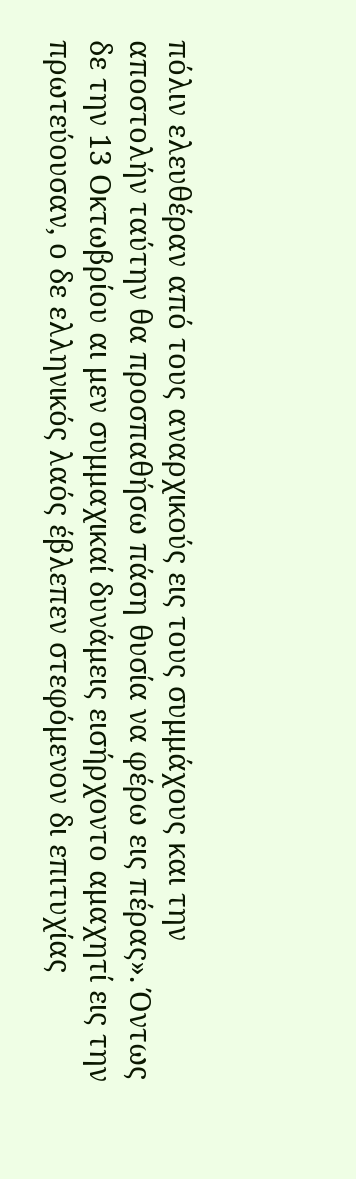πόλιν ελευθέραν από τους αναρχικούς εις τους συμμάχους και την αποστολήν ταύτην θα προσπαθήσω πάση θυσία να φέρω εις πέρας». Όντως δε την 13 Οκτωβρίου αι μεν συμμαχικαί δυνάμεις εισήρχοντο αμαχητί εις την πρωτεύουσαν, ο δε ελληνικός λαός έβλεπεν στεφόμενον δι επιτυχίας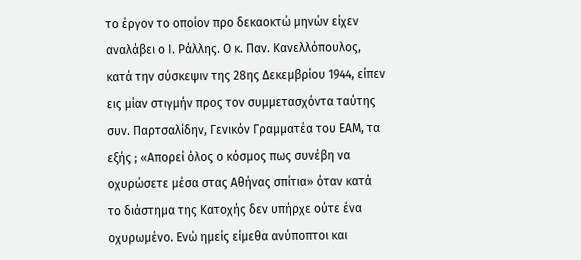το έργον το οποίον προ δεκαοκτώ μηνών είχεν αναλάβει ο Ι. Ράλλης. Ο κ. Παν. Κανελλόπουλος, κατά την σύσκεψιν της 28ης Δεκεμβρίου 1944, είπεν εις μίαν στιγμήν προς τον συμμετασχόντα ταύτης συν. Παρτσαλίδην, Γενικόν Γραμματέα του ΕΑΜ, τα εξής ; «Απορεί όλος ο κόσμος πως συνέβη να οχυρώσετε μέσα στας Αθήνας σπίτια» όταν κατά το διάστημα της Κατοχής δεν υπήρχε ούτε ένα οχυρωμένο. Ενώ ημείς είμεθα ανύποπτοι και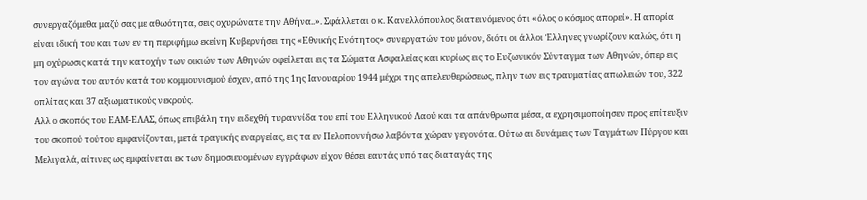συνεργαζόμεθα μαζύ σας με αθωότητα, σεις οχυρώνατε την Αθήνα..». Σφάλλεται ο κ. Κανελλόπουλος διατεινόμενος ότι «όλος ο κόσμος απορεί». Η απορία είναι ιδική του και των εν τη περιφήμω εκείνη Κυβερνήσει της «Εθνικής Ενότητος» συνεργατών του μόνον, διότι οι άλλοι Έλληνες γνωρίζουν καλώς, ότι η μη οχύρωσις κατά την κατοχήν των οικιών των Αθηνών οφείλεται εις τα Σώματα Ασφαλείας και κυρίως εις το Ευζωνικόν Σύνταγμα των Αθηνών, όπερ εις τον αγώνα του αυτόν κατά του κομμουνισμού έσχεν, από της 1ης Ιανουαρίου 1944 μέχρι της απελευθερώσεως, πλην των εις τραυματίας απωλειών του, 322 οπλίτας και 37 αξιωματικούς νεκρούς.
Αλλ ο σκοπός του ΕΑΜ-ΕΛΑΣ, όπως επιβάλη την ειδεχθή τυραννίδα του επί του Ελληνικού Λαού και τα απάνθρωπα μέσα, α εχρησιμοποίησεν προς επίτευξιν του σκοπού τούτου εμφανίζονται, μετά τραγικής εναργείας, εις τα εν Πελοποννήσω λαβόντα χώραν γεγονότα. Ούτω αι δυνάμεις των Ταγμάτων Πύργου και Μελιγαλά, αίτινες ως εμφαίνεται εκ των δημοσιευομένων εγγράφων είχον θέσει εαυτάς υπό τας διαταγάς της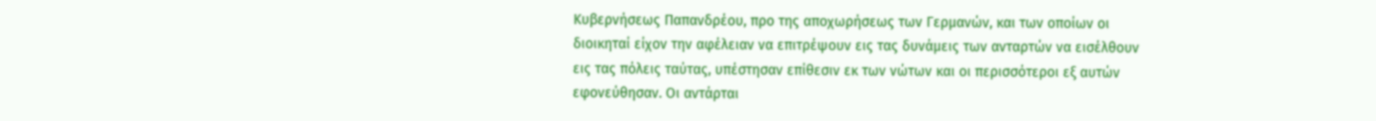Κυβερνήσεως Παπανδρέου, προ της αποχωρήσεως των Γερμανών, και των οποίων οι διοικηταί είχον την αφέλειαν να επιτρέψουν εις τας δυνάμεις των ανταρτών να εισέλθουν εις τας πόλεις ταύτας, υπέστησαν επίθεσιν εκ των νώτων και οι περισσότεροι εξ αυτών εφονεύθησαν. Οι αντάρται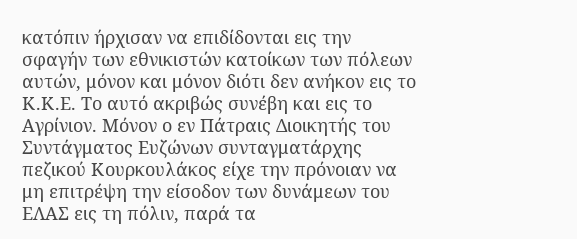κατόπιν ήρχισαν να επιδίδονται εις την σφαγήν των εθνικιστών κατοίκων των πόλεων αυτών, μόνον και μόνον διότι δεν ανήκον εις το Κ.Κ.Ε. Το αυτό ακριβώς συνέβη και εις το Αγρίνιον. Μόνον ο εν Πάτραις Διοικητής του Συντάγματος Ευζώνων συνταγματάρχης πεζικού Κουρκουλάκος είχε την πρόνοιαν να μη επιτρέψη την είσοδον των δυνάμεων του ΕΛΑΣ εις τη πόλιν, παρά τα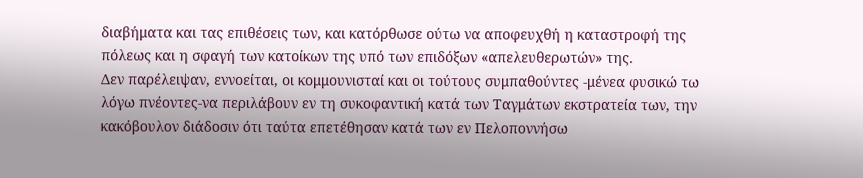διαβήματα και τας επιθέσεις των, και κατόρθωσε ούτω να αποφευχθή η καταστροφή της πόλεως και η σφαγή των κατοίκων της υπό των επιδόξων «απελευθερωτών» της.
Δεν παρέλειψαν, εννοείται, οι κομμουνισταί και οι τούτους συμπαθούντες -μένεα φυσικώ τω λόγω πνέοντες-να περιλάβουν εν τη συκοφαντική κατά των Ταγμάτων εκστρατεία των, την κακόβουλον διάδοσιν ότι ταύτα επετέθησαν κατά των εν Πελοποννήσω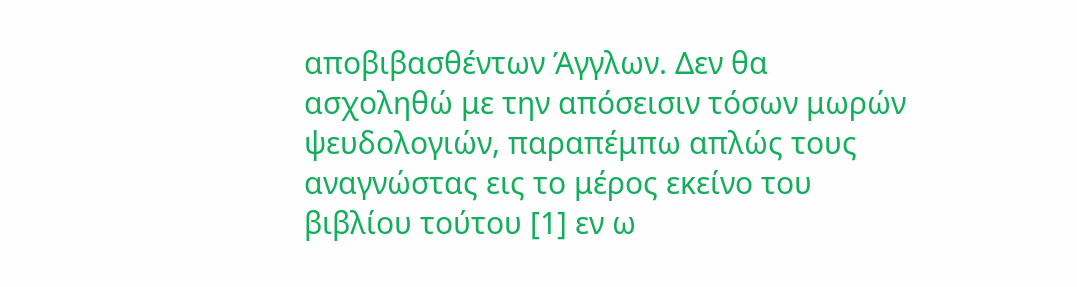αποβιβασθέντων Άγγλων. Δεν θα ασχοληθώ με την απόσεισιν τόσων μωρών ψευδολογιών, παραπέμπω απλώς τους αναγνώστας εις το μέρος εκείνο του βιβλίου τούτου [1] εν ω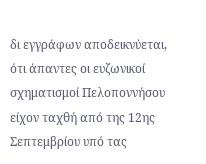δι εγγράφων αποδεικνύεται, ότι άπαντες οι ευζωνικοί σχηματισμοί Πελοποννήσου είχον ταχθή από της 12ης Σεπτεμβρίου υπό τας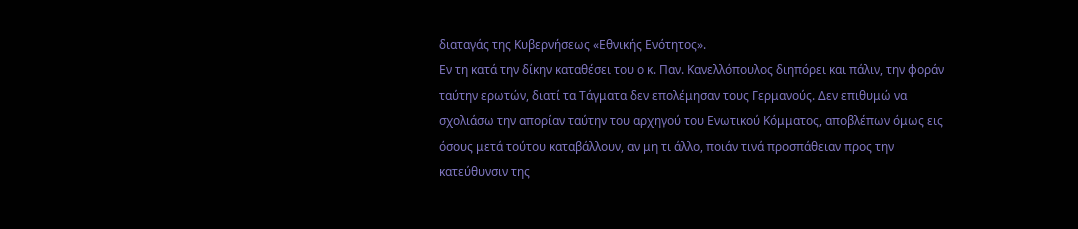διαταγάς της Κυβερνήσεως «Εθνικής Ενότητος».
Eν τη κατά την δίκην καταθέσει του ο κ. Παν. Κανελλόπουλος διηπόρει και πάλιν, την φοράν ταύτην ερωτών, διατί τα Τάγματα δεν επολέμησαν τους Γερμανούς. Δεν επιθυμώ να σχολιάσω την απορίαν ταύτην του αρχηγού του Ενωτικού Κόμματος, αποβλέπων όμως εις όσους μετά τούτου καταβάλλουν, αν μη τι άλλο, ποιάν τινά προσπάθειαν προς την κατεύθυνσιν της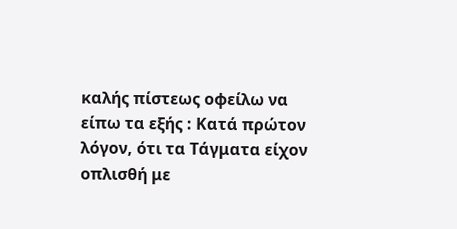καλής πίστεως οφείλω να είπω τα εξής : Κατά πρώτον λόγον, ότι τα Τάγματα είχον οπλισθή με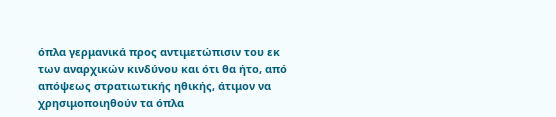όπλα γερμανικά προς αντιμετώπισιν του εκ των αναρχικών κινδύνου και ότι θα ήτο, από απόψεως στρατιωτικής ηθικής, άτιμον να χρησιμοποιηθούν τα όπλα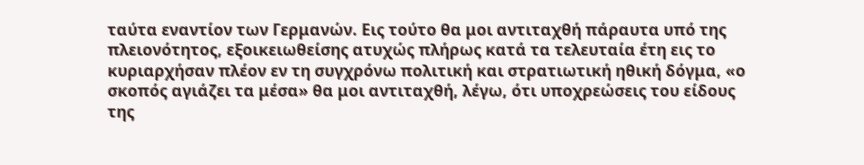ταύτα εναντίον των Γερμανών. Εις τούτο θα μοι αντιταχθή πάραυτα υπό της πλειονότητος, εξοικειωθείσης ατυχώς πλήρως κατά τα τελευταία έτη εις το κυριαρχήσαν πλέον εν τη συγχρόνω πολιτική και στρατιωτική ηθική δόγμα, «ο σκοπός αγιάζει τα μέσα» θα μοι αντιταχθή, λέγω, ότι υποχρεώσεις του είδους της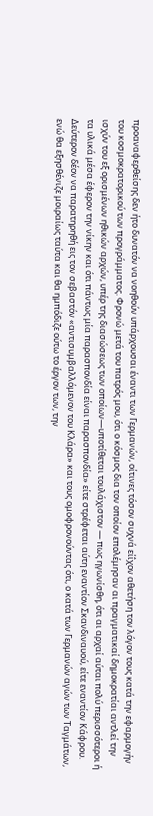προαναφερθείσης δεν ήτο δυνατόν να νοηθούν υπάρχουσαι έναντι των Γερμανών, οίτινες τόσον συχνά είΐχον αθετήση τον λόγον τους κατά την εφαρμογήν του κοσμοκρατορικού των προγράμματος. Φρονώ μετά του πατρός μου, ότι ο κόσμος δια τον οποίον επολέμησαν αι πραγματικαί δημοκρατίαι αντλεί την ισχύν του εξ ορισμένων ηθικών αρχών, υπέρ της διασώσεως των οποίων—υποτίθεται τουλάχιστον — πως ηγωνίσθη, ότι αι αρχαί αύται πολύ περισσότεροι ή τα υλικά μέσα έφερον την νίκην και ότι πάντως μία παρασπονδία είναι παρασπονδία» είτε στρέφεται αύτη εναντίον Σκανδιναυού, είτε εναντίον Κάφρου.
Δεύτερον δέον να παρατηρηθή εις τον σεβαστόν «αντισυμβαλλόμενον του Κλάρα» και τους ομοφρονούντας ότι, ο κατά των Γερμανών αγών των Ταγμάτων, ενώ θα εξησθένιζε μοιραίως ταύτα και θα ημπόδιζε ούτω το έργον των, την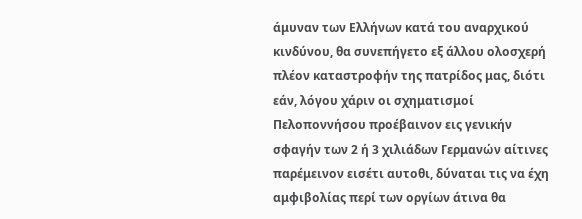άμυναν των Ελλήνων κατά του αναρχικού κινδύνου, θα συνεπήγετο εξ άλλου ολοσχερή πλέον καταστροφήν της πατρίδος μας, διότι εάν, λόγου χάριν οι σχηματισμοί Πελοποννήσου προέβαινον εις γενικήν σφαγήν των 2 ή 3 χιλιάδων Γερμανών αίτινες παρέμεινον εισέτι αυτοθι, δύναται τις να έχη αμφιβολίας περί των οργίων άτινα θα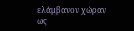ελάμβανον χώραν ως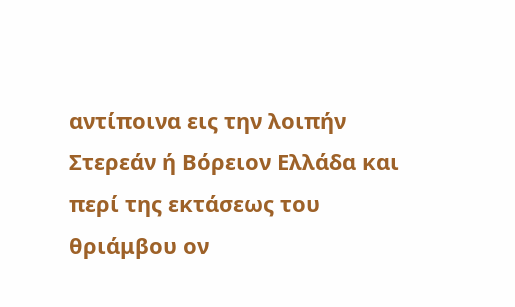αντίποινα εις την λοιπήν Στερεάν ή Βόρειον Ελλάδα και περί της εκτάσεως του θριάμβου ον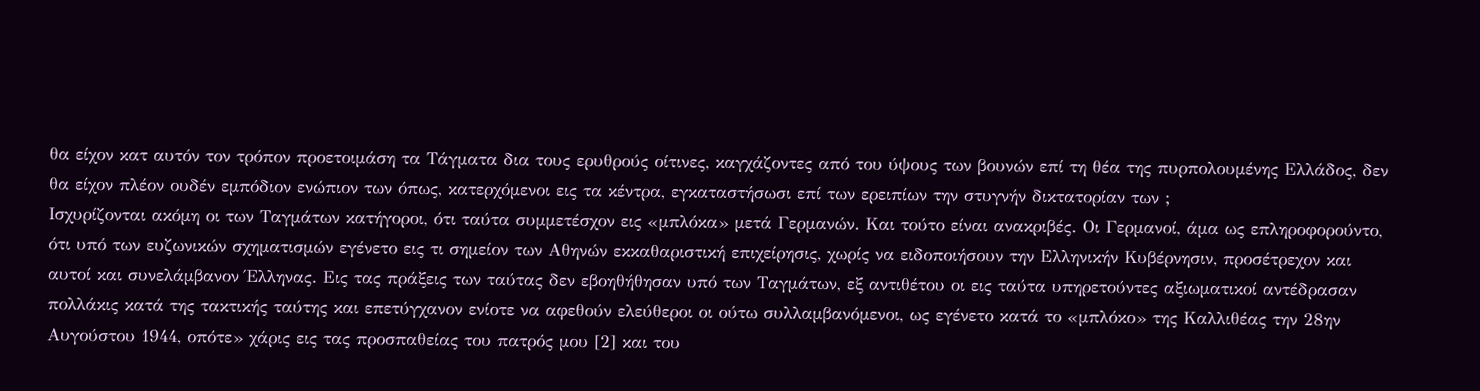θα είχον κατ αυτόν τον τρόπον προετοιμάση τα Τάγματα δια τους ερυθρούς οίτινες, καγχάζοντες από του ύψους των βουνών επί τη θέα της πυρπολουμένης Ελλάδος, δεν θα είχον πλέον ουδέν εμπόδιον ενώπιον των όπως, κατερχόμενοι εις τα κέντρα, εγκαταστήσωσι επί των ερειπίων την στυγνήν δικτατορίαν των ;
Ισχυρίζονται ακόμη οι των Ταγμάτων κατήγοροι, ότι ταύτα συμμετέσχον εις «μπλόκα» μετά Γερμανών. Και τούτο είναι ανακριβές. Οι Γερμανοί, άμα ως επληροφορούντο, ότι υπό των ευζωνικών σχηματισμών εγένετο εις τι σημείον των Αθηνών εκκαθαριστική επιχείρησις, χωρίς να ειδοποιήσουν την Ελληνικήν Κυβέρνησιν, προσέτρεχον και αυτοί και συνελάμβανον Έλληνας. Εις τας πράξεις των ταύτας δεν εβοηθήθησαν υπό των Ταγμάτων, εξ αντιθέτου οι εις ταύτα υπηρετούντες αξιωματικοί αντέδρασαν πολλάκις κατά της τακτικής ταύτης και επετύγχανον ενίοτε να αφεθούν ελεύθεροι οι ούτω συλλαμβανόμενοι, ως εγένετο κατά το «μπλόκο» της Καλλιθέας την 28ην Αυγούστου 1944, οπότε» χάρις εις τας προσπαθείας του πατρός μου [2] και του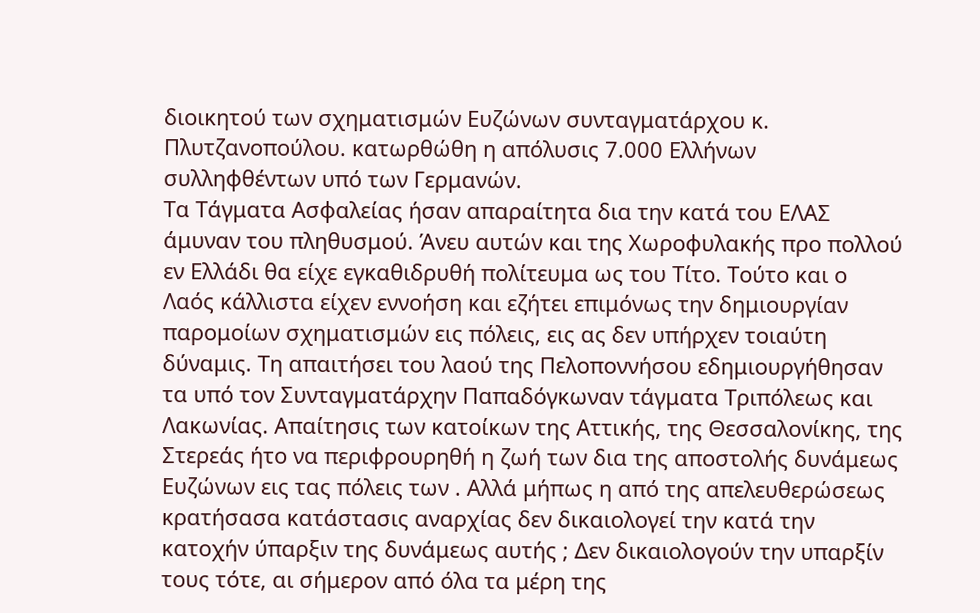διοικητού των σχηματισμών Ευζώνων συνταγματάρχου κ. Πλυτζανοπούλου. κατωρθώθη η απόλυσις 7.000 Ελλήνων συλληφθέντων υπό των Γερμανών.
Τα Τάγματα Ασφαλείας ήσαν απαραίτητα δια την κατά του ΕΛΑΣ άμυναν του πληθυσμού. Άνευ αυτών και της Χωροφυλακής προ πολλού εν Ελλάδι θα είχε εγκαθιδρυθή πολίτευμα ως του Τίτο. Τούτο και ο Λαός κάλλιστα είχεν εννοήση και εζήτει επιμόνως την δημιουργίαν παρομοίων σχηματισμών εις πόλεις, εις ας δεν υπήρχεν τοιαύτη δύναμις. Τη απαιτήσει του λαού της Πελοποννήσου εδημιουργήθησαν τα υπό τον Συνταγματάρχην Παπαδόγκωναν τάγματα Τριπόλεως και Λακωνίας. Απαίτησις των κατοίκων της Αττικής, της Θεσσαλονίκης, της Στερεάς ήτο να περιφρουρηθή η ζωή των δια της αποστολής δυνάμεως Ευζώνων εις τας πόλεις των . Αλλά μήπως η από της απελευθερώσεως κρατήσασα κατάστασις αναρχίας δεν δικαιολογεί την κατά την κατοχήν ύπαρξιν της δυνάμεως αυτής ; Δεν δικαιολογούν την υπαρξίν τους τότε, αι σήμερον από όλα τα μέρη της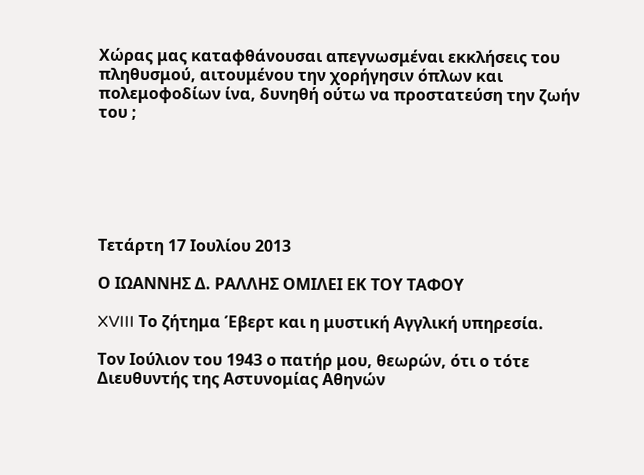Χώρας μας καταφθάνουσαι απεγνωσμέναι εκκλήσεις του πληθυσμού, αιτουμένου την χορήγησιν όπλων και πολεμοφοδίων ίνα, δυνηθή ούτω να προστατεύση την ζωήν του ;






Τετάρτη 17 Ιουλίου 2013

Ο ΙΩΑΝΝΗΣ Δ. ΡΑΛΛΗΣ ΟΜΙΛΕΙ ΕΚ ΤΟΥ ΤΑΦΟΥ

XVIII Τo ζήτημα Έβερτ και η μυστική Αγγλική υπηρεσία.

Τον Ιούλιον του 1943 ο πατήρ μου, θεωρών, ότι ο τότε Διευθυντής της Αστυνομίας Αθηνών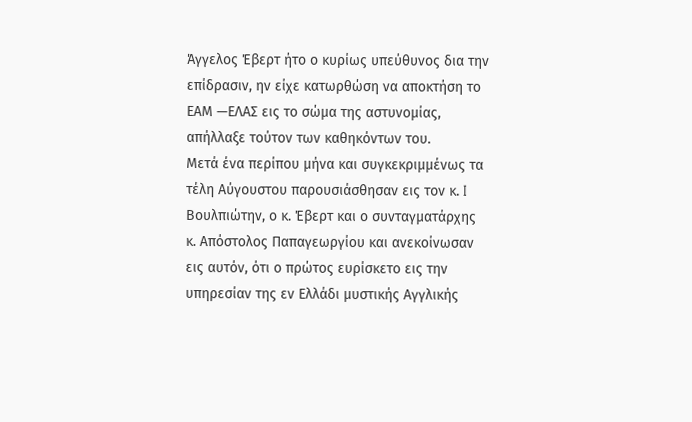Άγγελος Έβερτ ήτο ο κυρίως υπεύθυνος δια την επίδρασιν, ην είχε κατωρθώση να αποκτήση το ΕΑΜ —ΕΛΑΣ εις το σώμα της αστυνομίας, απήλλαξε τούτον των καθηκόντων του.
Μετά ένα περίπου μήνα και συγκεκριμμένως τα τέλη Αύγουστου παρουσιάσθησαν εις τον κ. I Βουλπιώτην, ο κ. Έβερτ και ο συνταγματάρχης κ. Απόστολος Παπαγεωργίου και ανεκοίνωσαν εις αυτόν, ότι ο πρώτος ευρίσκετο εις την υπηρεσίαν της εν Ελλάδι μυστικής Αγγλικής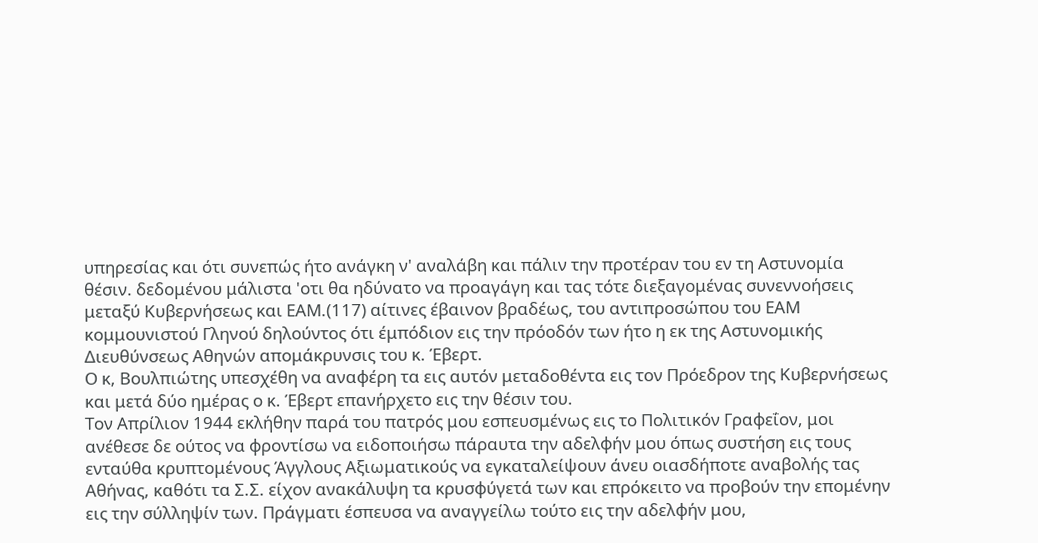υπηρεσίας και ότι συνεπώς ήτο ανάγκη ν' αναλάβη και πάλιν την προτέραν του εν τη Αστυνομία θέσιν. δεδομένου μάλιστα 'οτι θα ηδύνατο να προαγάγη και τας τότε διεξαγομένας συνεννοήσεις μεταξύ Κυβερνήσεως και ΕΑΜ.(117) αίτινες έβαινον βραδέως, του αντιπροσώπου του ΕΑΜ κομμουνιστού Γληνού δηλούντος ότι έμπόδιον εις την πρόοδόν των ήτο η εκ της Αστυνομικής Διευθύνσεως Αθηνών απομάκρυνσις του κ. Έβερτ.
Ο κ, Βουλπιώτης υπεσχέθη να αναφέρη τα εις αυτόν μεταδοθέντα εις τον Πρόεδρον της Κυβερνήσεως και μετά δύο ημέρας ο κ. Έβερτ επανήρχετο εις την θέσιν του.
Τον Απρίλιον 1944 εκλήθην παρά του πατρός μου εσπευσμένως εις το Πολιτικόν Γραφεΐον, μοι ανέθεσε δε ούτος να φροντίσω να ειδοποιήσω πάραυτα την αδελφήν μου όπως συστήση εις τους ενταύθα κρυπτομένους Άγγλους Αξιωματικούς να εγκαταλείψουν άνευ οιασδήποτε αναβολής τας Αθήνας, καθότι τα Σ.Σ. είχον ανακάλυψη τα κρυσφύγετά των και επρόκειτο να προβούν την επομένην εις την σύλληψίν των. Πράγματι έσπευσα να αναγγείλω τούτο εις την αδελφήν μου,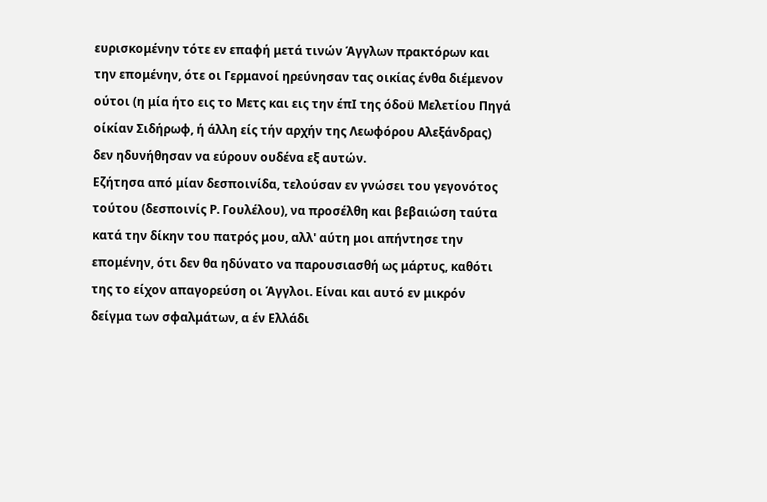ευρισκομένην τότε εν επαφή μετά τινών Άγγλων πρακτόρων και την επομένην, ότε οι Γερμανοί ηρεύνησαν τας οικίας ένθα διέμενον ούτοι (η μία ήτο εις το Μετς και εις την έπΙ της όδοϋ Μελετίου Πηγά οίκίαν Σιδήρωφ, ή άλλη είς τήν αρχήν της Λεωφόρου Αλεξάνδρας) δεν ηδυνήθησαν να εύρουν ουδένα εξ αυτών.
Εζήτησα από μίαν δεσποινίδα, τελούσαν εν γνώσει του γεγονότος τούτου (δεσποινίς Ρ. Γουλέλου), να προσέλθη και βεβαιώση ταύτα κατά την δίκην του πατρός μου, αλλ' αύτη μοι απήντησε την επομένην, ότι δεν θα ηδύνατο να παρουσιασθή ως μάρτυς, καθότι της το είχον απαγορεύση οι Άγγλοι. Είναι και αυτό εν μικρόν δείγμα των σφαλμάτων, α έν Ελλάδι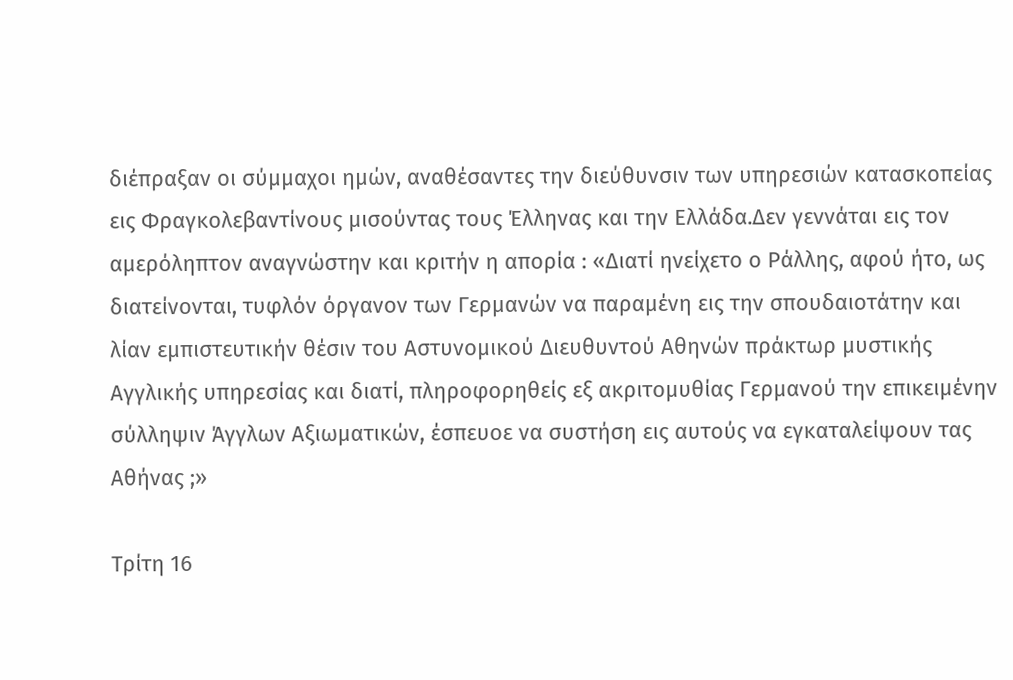διέπραξαν οι σύμμαχοι ημών, αναθέσαντες την διεύθυνσιν των υπηρεσιών κατασκοπείας εις Φραγκολεβαντίνους μισούντας τους Έλληνας και την Ελλάδα.Δεν γεννάται εις τον αμερόληπτον αναγνώστην και κριτήν η απορία : «Διατί ηνείχετο ο Ράλλης, αφού ήτο, ως διατείνονται, τυφλόν όργανον των Γερμανών να παραμένη εις την σπουδαιοτάτην και λίαν εμπιστευτικήν θέσιν του Αστυνομικού Διευθυντού Αθηνών πράκτωρ μυστικής Αγγλικής υπηρεσίας και διατί, πληροφορηθείς εξ ακριτομυθίας Γερμανού την επικειμένην σύλληψιν Άγγλων Αξιωματικών, έσπευοε να συστήση εις αυτούς να εγκαταλείψουν τας Αθήνας ;»

Τρίτη 16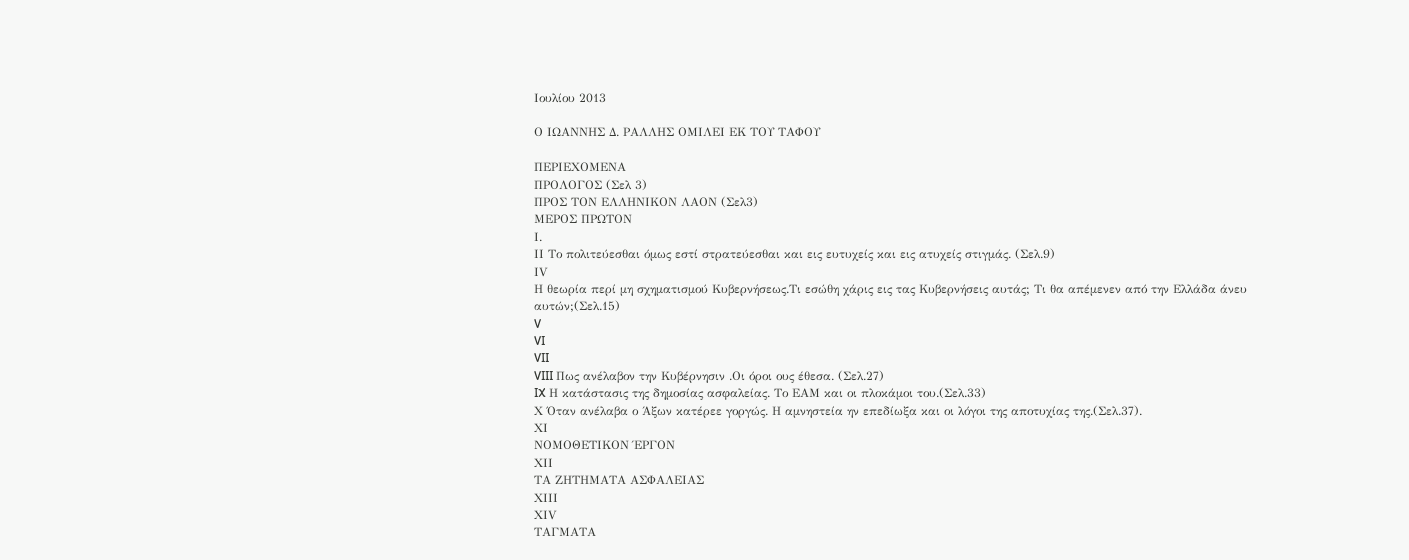Ιουλίου 2013

Ο ΙΩΑΝΝΗΣ Δ. ΡΑΛΛΗΣ ΟΜΙΛΕΙ ΕΚ ΤΟΥ ΤΑΦΟΥ

ΠΕΡΙΕΧΟΜΕΝΑ
ΠΡΟΛΟΓΟΣ (Σελ 3)
ΠΡΟΣ ΤΟΝ ΕΛΛΗΝΙΚΟΝ ΛΑΟΝ (Σελ3)
ΜΕΡΟΣ ΠΡΩΤΟΝ
Ι.
ΙΙ Το πολιτεύεσθαι όμως εστί στρατεύεσθαι και εις ευτυχείς και εις ατυχείς στιγμάς. (Σελ.9)
ΙV
Η θεωρία περί μη σχηματισμού Κυβερνήσεως.Τι εσώθη χάρις εις τας Κυβερνήσεις αυτάς; Τι θα απέμενεν από την Ελλάδα άνευ αυτών;(Σελ.15)
V
VI
VII
VIII Πως ανέλαβον την Κυβέρνησιν .Οι όροι ους έθεσα. (Σελ.27)
IX Η κατάστασις της δημοσίας ασφαλείας. Το ΕΑΜ και οι πλοκάμοι του.(Σελ.33)
Χ Όταν ανέλαβα ο Άξων κατέρεε γοργώς. Η αμνηστεία ην επεδίωξα και οι λόγοι της αποτυχίας της.(Σελ.37).
ΧΙ
ΝΟΜΟΘΕΤΙΚΟΝ ΈΡΓΟΝ
ΧΙΙ
ΤΑ ΖΗΤΗΜΑΤΑ ΑΣΦΑΛΕΙΑΣ
ΧΙΙΙ
ΧIV
ΤΑΓΜΑΤΑ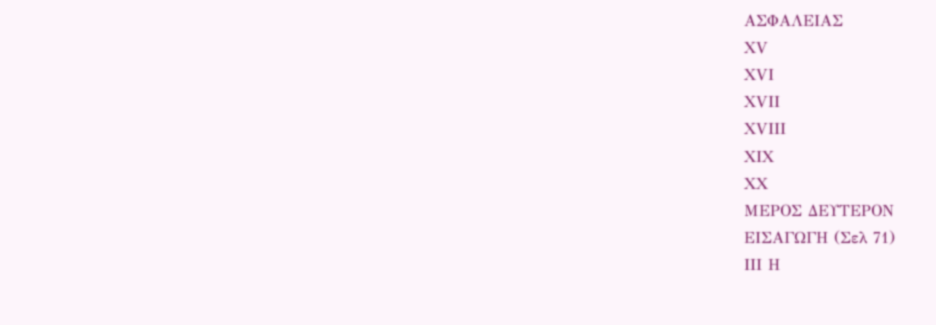ΑΣΦΑΛΕΙΑΣ
ΧV
ΧVΙ
ΧVΙΙ
ΧVΙΙΙ
ΧIX
ΧX
ΜΕΡΟΣ ΔΕΥΤΕΡΟΝ
ΕΙΣΑΓΩΓΗ (Σελ 71)
ΙΙΙ Η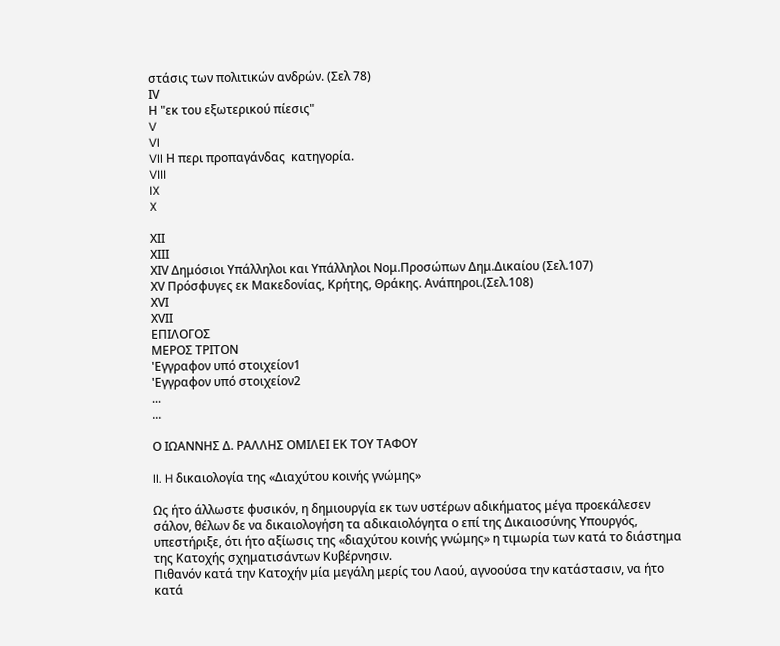στάσις των πολιτικών ανδρών. (Σελ 78)
ΙV
Η "εκ του εξωτερικού πίεσις"
V
VI
VII Η περι προπαγάνδας  κατηγορία.
VIII
IX
X

ΧΙΙ
ΧΙΙΙ
ΧIV Δημόσιοι Υπάλληλοι και Υπάλληλοι Νομ.Προσώπων Δημ.Δικαίου (Σελ.107)
ΧV Πρόσφυγες εκ Μακεδονίας, Κρήτης, Θράκης. Ανάπηροι.(Σελ.108)
ΧVΙ
ΧVΙΙ
ΕΠΙΛΟΓΟΣ
ΜΕΡΟΣ ΤΡΙΤΟΝ
'Εγγραφον υπό στοιχείον1
'Εγγραφον υπό στοιχείον2
...
...

Ο ΙΩΑΝΝΗΣ Δ. ΡΑΛΛΗΣ ΟΜΙΛΕΙ ΕΚ ΤΟΥ ΤΑΦΟΥ

II. H δικαιολογία της «Διαχύτου κοινής γνώμης»

Ως ήτο άλλωστε φυσικόν, η δημιουργία εκ των υστέρων αδικήματος μέγα προεκάλεσεν σάλον, θέλων δε να δικαιολογήση τα αδικαιολόγητα ο επί της Δικαιοσύνης Υπουργός, υπεστήριξε, ότι ήτο αξίωσις της «διαχύτου κοινής γνώμης» η τιμωρία των κατά το διάστημα της Κατοχής σχηματισάντων Κυβέρνησιν.
Πιθανόν κατά την Κατοχήν μία μεγάλη μερίς του Λαού, αγνοούσα την κατάστασιν, να ήτο κατά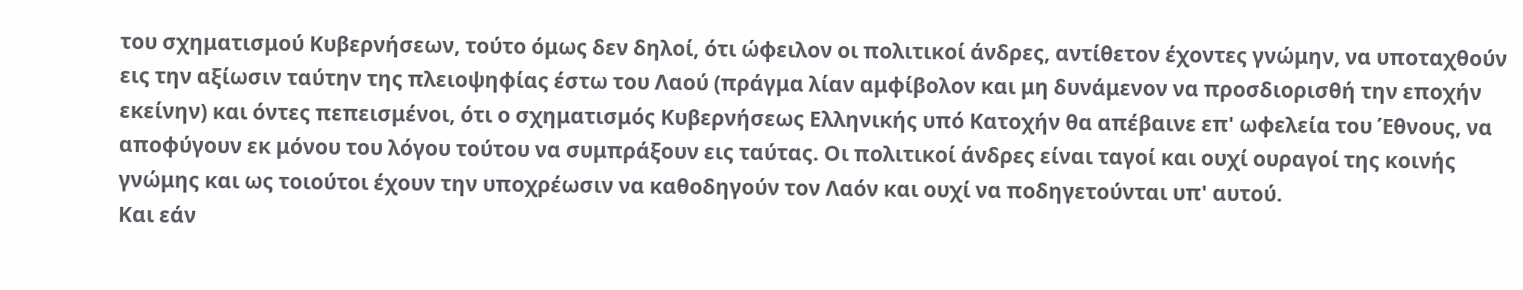του σχηματισμού Κυβερνήσεων, τούτο όμως δεν δηλοί, ότι ώφειλον οι πολιτικοί άνδρες, αντίθετον έχοντες γνώμην, να υποταχθούν εις την αξίωσιν ταύτην της πλειοψηφίας έστω του Λαού (πράγμα λίαν αμφίβολον και μη δυνάμενον να προσδιορισθή την εποχήν εκείνην) και όντες πεπεισμένοι, ότι ο σχηματισμός Κυβερνήσεως Ελληνικής υπό Κατοχήν θα απέβαινε επ' ωφελεία του Έθνους, να αποφύγουν εκ μόνου του λόγου τούτου να συμπράξουν εις ταύτας. Οι πολιτικοί άνδρες είναι ταγοί και ουχί ουραγοί της κοινής γνώμης και ως τοιούτοι έχουν την υποχρέωσιν να καθοδηγούν τον Λαόν και ουχί να ποδηγετούνται υπ' αυτού.
Και εάν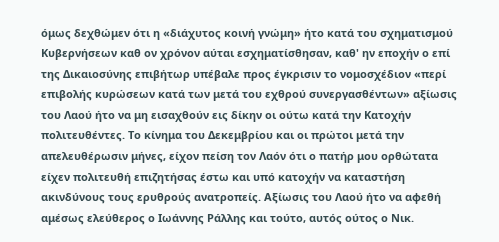όμως δεχθώμεν ότι η «διάχυτος κοινή γνώμη» ήτο κατά του σχηματισμού Κυβερνήσεων καθ ον χρόνον αύται εσχηματίσθησαν, καθ' ην εποχήν ο επί της Δικαιοσύνης επιβήτωρ υπέβαλε προς έγκρισιν το νομοσχέδιον «περί επιβολής κυρώσεων κατά των μετά του εχθρού συνεργασθέντων» αξίωσις του Λαού ήτο να μη εισαχθούν εις δίκην οι ούτω κατά την Κατοχήν πολιτευθέντες. Το κίνημα του Δεκεμβρίου και οι πρώτοι μετά την απελευθέρωσιν μήνες, είχον πείση τον Λαόν ότι ο πατήρ μου ορθώτατα είχεν πολιτευθή επιζητήσας έστω και υπό κατοχήν να καταστήση ακινδύνους τους ερυθρούς ανατροπείς. Αξίωσις του Λαού ήτο να αφεθή αμέσως ελεύθερος ο Ιωάννης Ράλλης και τούτο, αυτός ούτος ο Νικ.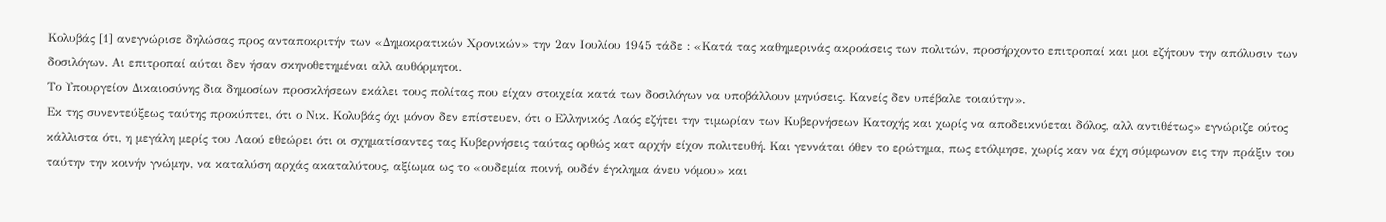Κολυβάς [1] ανεγνώρισε δηλώσας προς ανταποκριτήν των «Δημοκρατικών Χρονικών» την 2αν Ιουλίου 1945 τάδε : «Κατά τας καθημερινάς ακροάσεις των πολιτών, προσήρχοντο επιτροπαί και μοι εζήτουν την απόλυσιν των δοσιλόγων. Αι επιτροπαί αύται δεν ήσαν σκηνοθετημέναι αλλ αυθόρμητοι.
Το Υπουργείον Δικαιοσύνης δια δημοσίων προσκλήσεων εκάλει τους πολίτας που είχαν στοιχεία κατά των δοσιλόγων να υποβάλλουν μηνύσεις. Κανείς δεν υπέβαλε τοιαύτην».
Εκ της συνεντεύξεως ταύτης προκύπτει, ότι ο Νικ. Κολυβάς όχι μόνον δεν επίστευεν, ότι ο Ελληνικός Λαός εζήτει την τιμωρίαν των Κυβερνήσεων Κατοχής και χωρίς να αποδεικνύεται δόλος, αλλ αντιθέτως» εγνώριζε ούτος κάλλιστα ότι, η μεγάλη μερίς του Λαού εθεώρει ότι οι σχηματίσαντες τας Κυβερνήσεις ταύτας ορθώς κατ αρχήν είχον πολιτευθή. Και γεννάται όθεν το ερώτημα, πως ετόλμησε, χωρίς καν να έχη σύμφωνον εις την πράξιν του ταύτην την κοινήν γνώμην, να καταλύση αρχάς ακαταλύτους, αξίωμα ως το «ουδεμία ποινή, ουδέν έγκλημα άνευ νόμου» και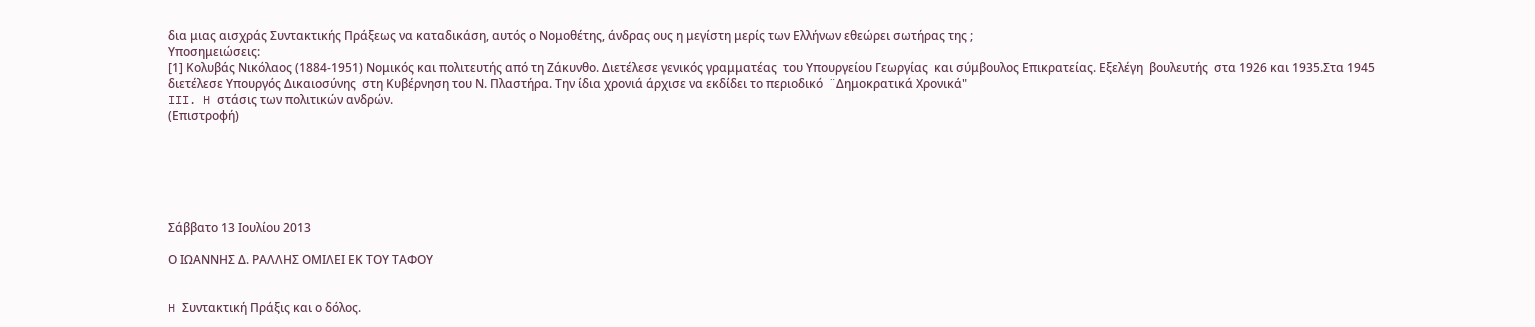δια μιας αισχράς Συντακτικής Πράξεως να καταδικάση, αυτός ο Νομοθέτης, άνδρας ους η μεγίστη μερίς των Ελλήνων εθεώρει σωτήρας της ;
Υποσημειώσεις:
[1] Κολυβάς Νικόλαος (1884-1951) Νομικός και πολιτευτής από τη Ζάκυνθο. Διετέλεσε γενικός γραμματέας  του Υπουργείου Γεωργίας  και σύμβουλος Επικρατείας. Εξελέγη  βουλευτής  στα 1926 και 1935.Στα 1945 διετέλεσε Υπουργός Δικαιοσύνης  στη Κυβέρνηση του Ν. Πλαστήρα. Την ίδια χρονιά άρχισε να εκδίδει το περιοδικό  ¨Δημοκρατικά Χρονικά"
III. H στάσις των πολιτικών ανδρών.
(Επιστροφή)






Σάββατο 13 Ιουλίου 2013

Ο ΙΩΑΝΝΗΣ Δ. ΡΑΛΛΗΣ ΟΜΙΛΕΙ ΕΚ ΤΟΥ ΤΑΦΟΥ


H Συντακτική Πράξις και ο δόλος.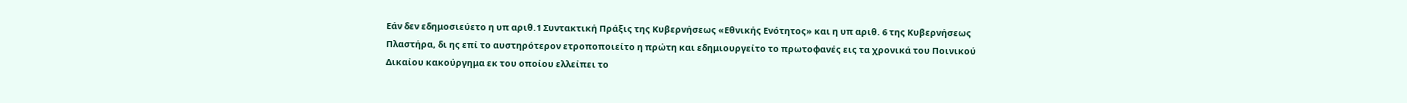Εάν δεν εδημοσιεύετο η υπ αριθ.1 Συντακτική Πράξις της Κυβερνήσεως «Εθνικής Ενότητος» και η υπ αριθ. 6 της Κυβερνήσεως Πλαστήρα, δι ης επί το αυστηρότερον ετροποποιείτο η πρώτη και εδημιουργείτο το πρωτοφανές εις τα χρονικά του Ποινικού Δικαίου κακούργημα εκ του οποίου ελλείπει το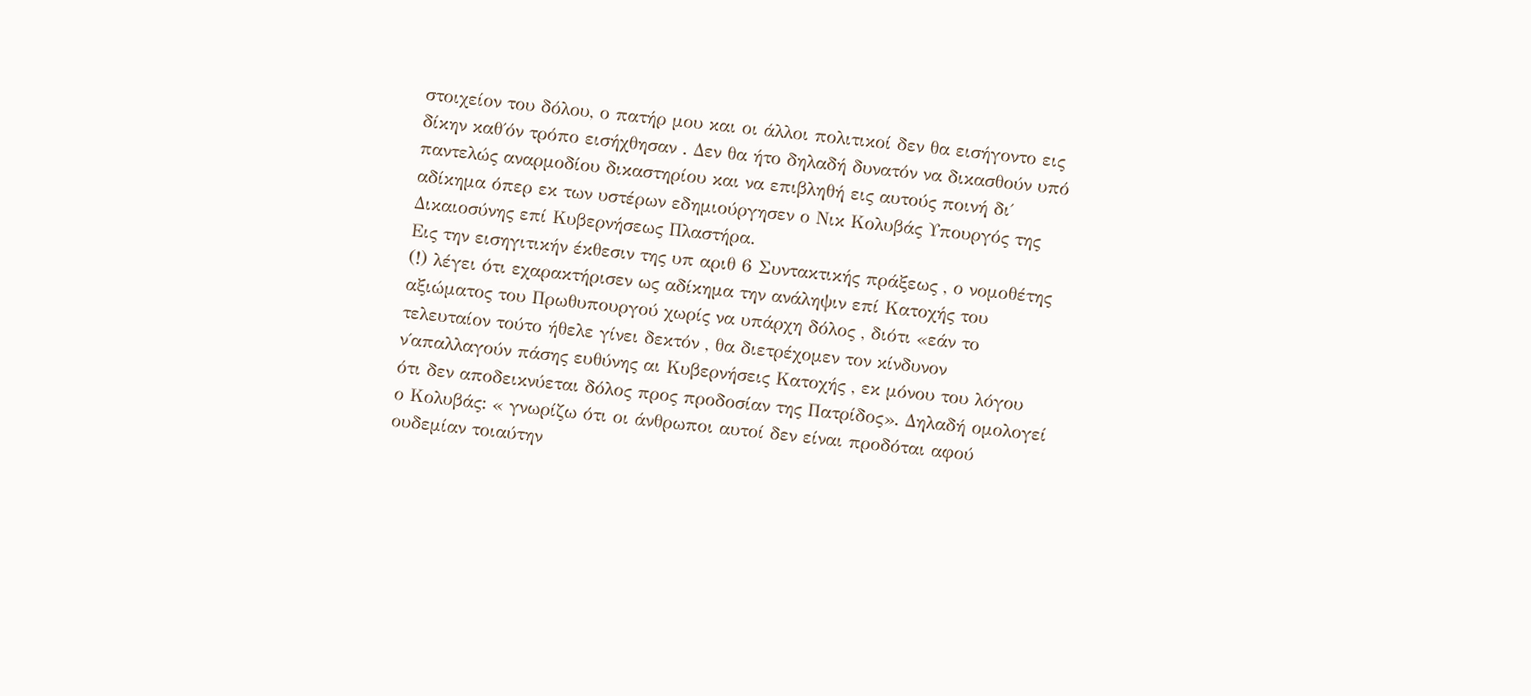στοιχείον του δόλου, ο πατήρ μου και οι άλλοι πολιτικοί δεν θα εισήγοντο εις δίκην καθ΄όν τρόπο εισήχθησαν . Δεν θα ήτο δηλαδή δυνατόν να δικασθούν υπό παντελώς αναρμοδίου δικαστηρίου και να επιβληθή εις αυτούς ποινή δι΄ αδίκημα όπερ εκ των υστέρων εδημιούργησεν ο Νικ Κολυβάς Υπουργός της Δικαιοσύνης επί Κυβερνήσεως Πλαστήρα.
Εις την εισηγιτικήν έκθεσιν της υπ αριθ 6 Συντακτικής πράξεως , ο νομοθέτης (!) λέγει ότι εχαρακτήρισεν ως αδίκημα την ανάληψιν επί Κατοχής του αξιώματος του Πρωθυπουργού χωρίς να υπάρχη δόλος , διότι «εάν το τελευταίον τούτο ήθελε γίνει δεκτόν , θα διετρέχομεν τον κίνδυνον ν΄απαλλαγούν πάσης ευθύνης αι Κυβερνήσεις Κατοχής , εκ μόνου του λόγου ότι δεν αποδεικνύεται δόλος προς προδοσίαν της Πατρίδος». Δηλαδή ομολογεί ο Κολυβάς: « γνωρίζω ότι οι άνθρωποι αυτοί δεν είναι προδόται αφού ουδεμίαν τοιαύτην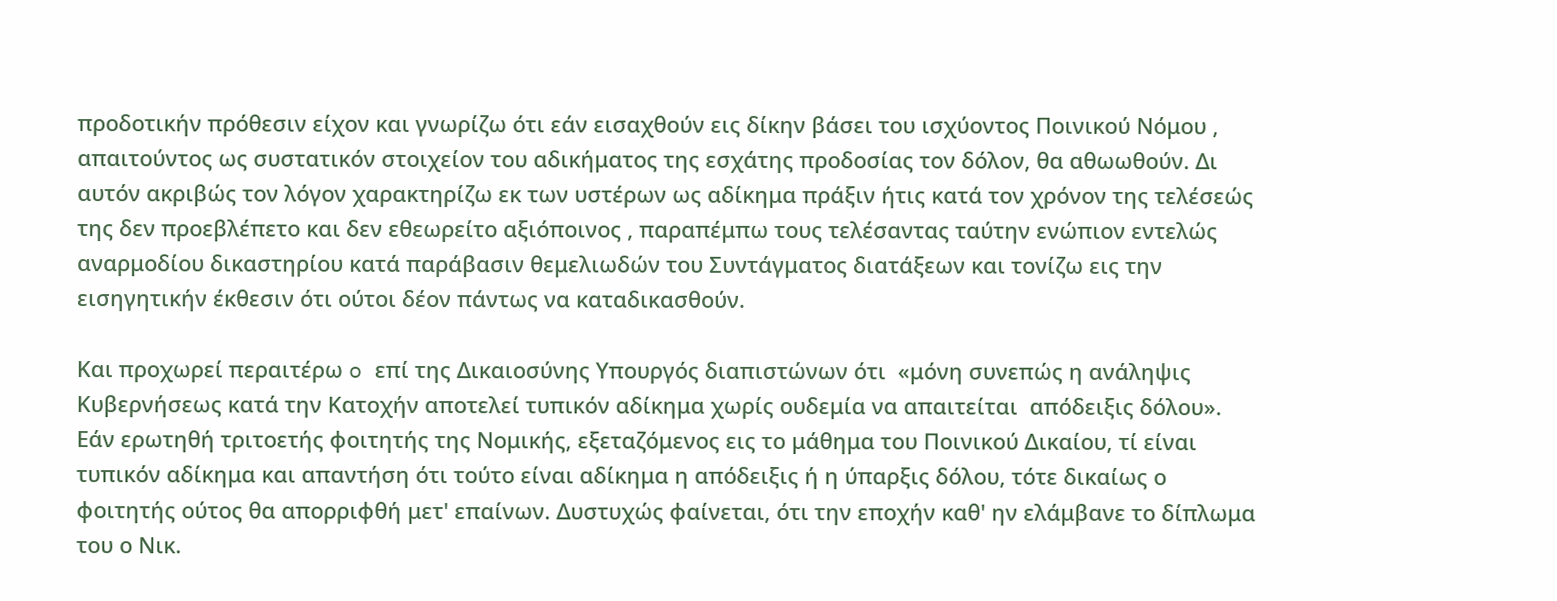προδοτικήν πρόθεσιν είχον και γνωρίζω ότι εάν εισαχθούν εις δίκην βάσει του ισχύοντος Ποινικού Νόμου , απαιτούντος ως συστατικόν στοιχείον του αδικήματος της εσχάτης προδοσίας τον δόλον, θα αθωωθούν. Δι αυτόν ακριβώς τον λόγον χαρακτηρίζω εκ των υστέρων ως αδίκημα πράξιν ήτις κατά τον χρόνον της τελέσεώς της δεν προεβλέπετο και δεν εθεωρείτο αξιόποινος , παραπέμπω τους τελέσαντας ταύτην ενώπιον εντελώς αναρμοδίου δικαστηρίου κατά παράβασιν θεμελιωδών του Συντάγματος διατάξεων και τονίζω εις την εισηγητικήν έκθεσιν ότι ούτοι δέον πάντως να καταδικασθούν.

Και προχωρεί περαιτέρω o επί της Δικαιοσύνης Υπουργός διαπιστώνων ότι  «μόνη συνεπώς η ανάληψις Κυβερνήσεως κατά την Κατοχήν αποτελεί τυπικόν αδίκημα χωρίς ουδεμία να απαιτείται  απόδειξις δόλου».
Εάν ερωτηθή τριτοετής φοιτητής της Νομικής, εξεταζόμενος εις το μάθημα του Ποινικού Δικαίου, τί είναι τυπικόν αδίκημα και απαντήση ότι τούτο είναι αδίκημα η απόδειξις ή η ύπαρξις δόλου, τότε δικαίως ο φοιτητής ούτος θα απορριφθή μετ' επαίνων. Δυστυχώς φαίνεται, ότι την εποχήν καθ' ην ελάμβανε το δίπλωμα του ο Νικ.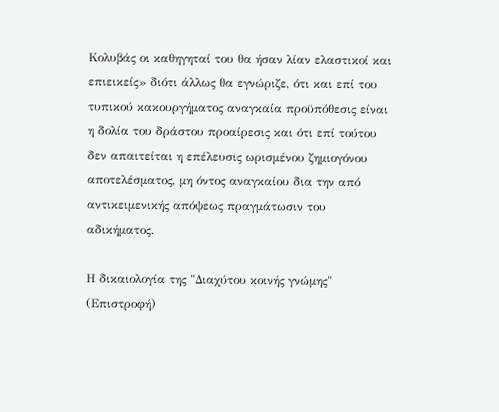Κολυβάς οι καθηγηταί του θα ήσαν λίαν ελαστικοί και επιεικείς» διότι άλλως θα εγνώριζε, ότι και επί του τυπικού κακουργήματος αναγκαία προϋπόθεσις είναι η δολία του δράστου προαίρεσις και ότι επί τούτου δεν απαιτείται η επέλευσις ωρισμένου ζημιογόνου αποτελέσματος, μη όντος αναγκαίου δια την από αντικειμενικής απόψεως πραγμάτωσιν του αδικήματος.

Η δικαιολογία της "Διαχύτου κοινής γνώμης"
(Επιστροφή)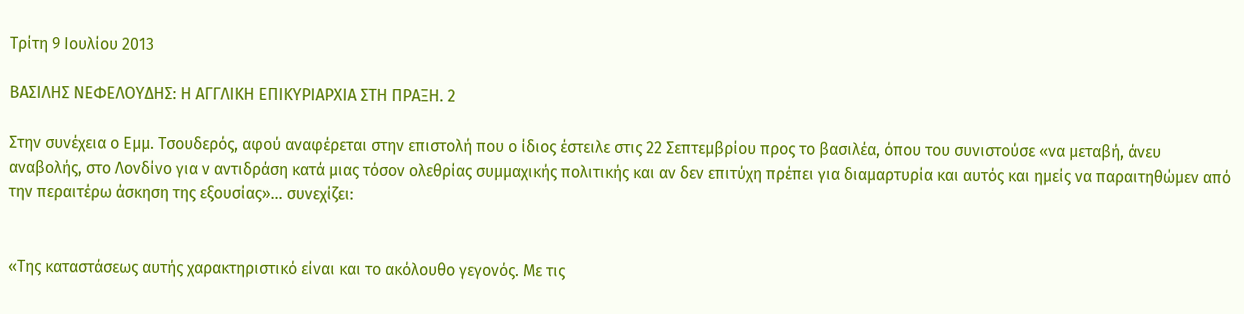Τρίτη 9 Ιουλίου 2013

ΒΑΣΙΛΗΣ ΝΕΦΕΛΟΥΔΗΣ: Η ΑΓΓΛΙΚΗ ΕΠΙΚΥΡΙΑΡΧΙΑ ΣΤΗ ΠΡΑΞΗ. 2

Στην συνέχεια ο Εμμ. Τσουδερός, αφού αναφέρεται στην επιστολή που ο ίδιος έστειλε στις 22 Σεπτεμβρίου προς το βασιλέα, όπου του συνιστούσε «να μεταβή, άνευ αναβολής, στο Λονδίνο για ν αντιδράση κατά μιας τόσον ολεθρίας συμμαχικής πολιτικής και αν δεν επιτύχη πρέπει για διαμαρτυρία και αυτός και ημείς να παραιτηθώμεν από την περαιτέρω άσκηση της εξουσίας»... συνεχίζει:


«Της καταστάσεως αυτής χαρακτηριστικό είναι και το ακόλουθο γεγονός. Με τις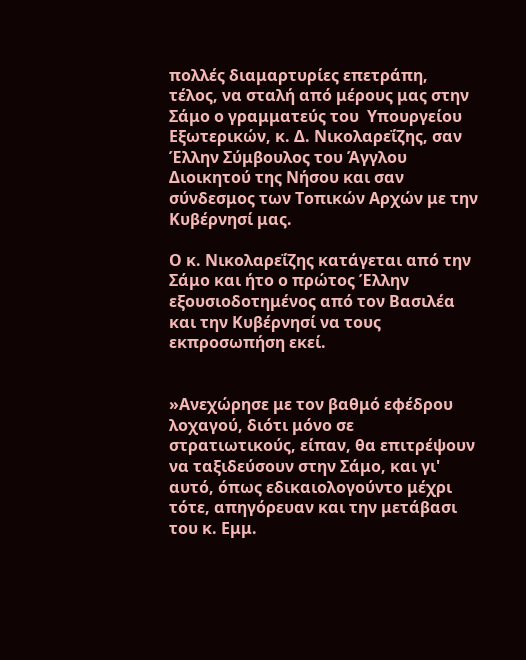πολλές διαμαρτυρίες επετράπη, τέλος, να σταλή από μέρους μας στην Σάμο ο γραμματεύς του  Υπουργείου Εξωτερικών, κ. Δ. Νικολαρεΐζης, σαν Έλλην Σύμβουλος του Άγγλου Διοικητού της Νήσου και σαν σύνδεσμος των Τοπικών Αρχών με την Κυβέρνησί μας.

Ο κ. Νικολαρεΐζης κατάγεται από την Σάμο και ήτο ο πρώτος Έλλην εξουσιοδοτημένος από τον Βασιλέα και την Κυβέρνησί να τους εκπροσωπήση εκεί.


»Ανεχώρησε με τον βαθμό εφέδρου λοχαγού, διότι μόνο σε στρατιωτικούς, είπαν, θα επιτρέψουν να ταξιδεύσουν στην Σάμο, και γι' αυτό, όπως εδικαιολογούντο μέχρι τότε, απηγόρευαν και την μετάβασι του κ. Εμμ.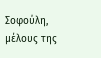Σοφούλη, μέλους της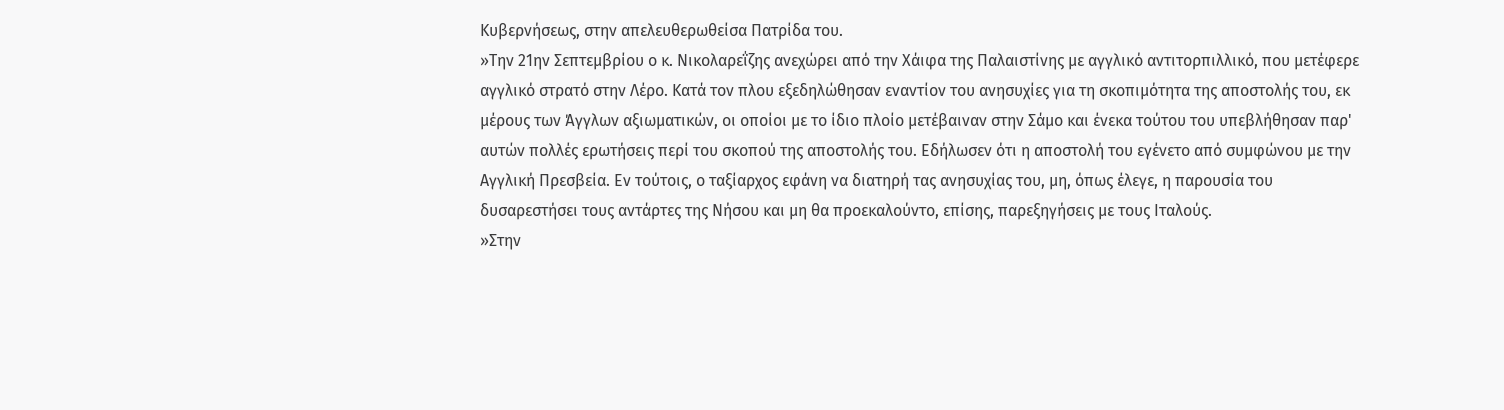Κυβερνήσεως, στην απελευθερωθείσα Πατρίδα του.
»Την 21ην Σεπτεμβρίου ο κ. Νικολαρεΐζης ανεχώρει από την Χάιφα της Παλαιστίνης με αγγλικό αντιτορπιλλικό, που μετέφερε αγγλικό στρατό στην Λέρο. Κατά τον πλου εξεδηλώθησαν εναντίον του ανησυχίες για τη σκοπιμότητα της αποστολής του, εκ μέρους των Άγγλων αξιωματικών, οι οποίοι με το ίδιο πλοίο μετέβαιναν στην Σάμο και ένεκα τούτου του υπεβλήθησαν παρ' αυτών πολλές ερωτήσεις περί του σκοπού της αποστολής του. Εδήλωσεν ότι η αποστολή του εγένετο από συμφώνου με την Αγγλική Πρεσβεία. Εν τούτοις, ο ταξίαρχος εφάνη να διατηρή τας ανησυχίας του, μη, όπως έλεγε, η παρουσία του δυσαρεστήσει τους αντάρτες της Νήσου και μη θα προεκαλούντο, επίσης, παρεξηγήσεις με τους Ιταλούς.
»Στην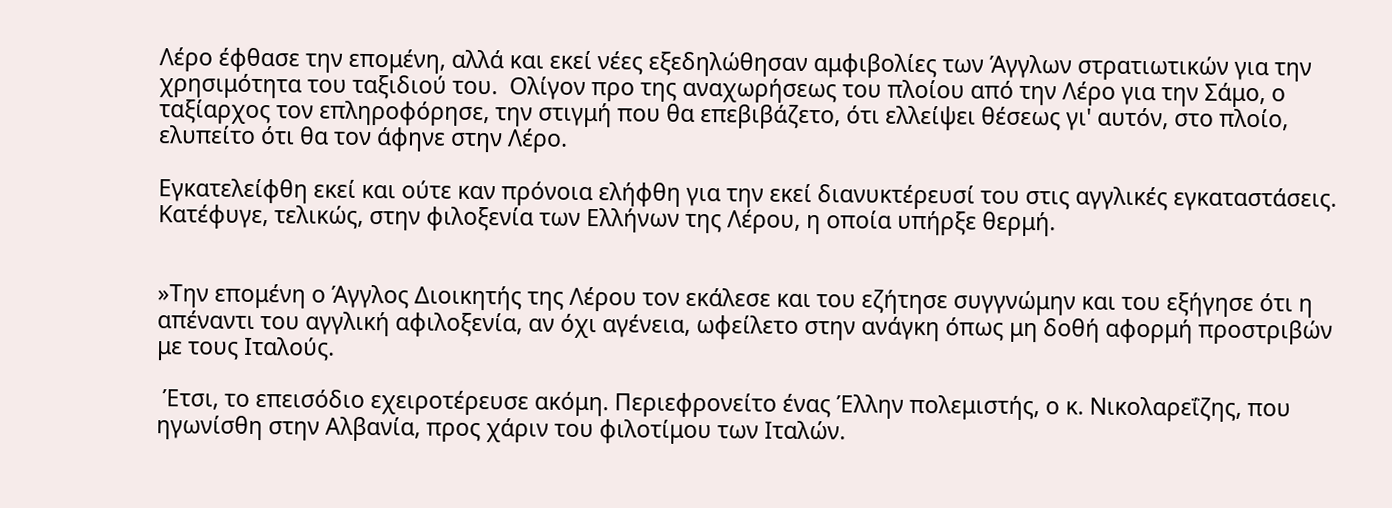Λέρο έφθασε την επομένη, αλλά και εκεί νέες εξεδηλώθησαν αμφιβολίες των Άγγλων στρατιωτικών για την χρησιμότητα του ταξιδιού του.  Ολίγον προ της αναχωρήσεως του πλοίου από την Λέρο για την Σάμο, ο ταξίαρχος τον επληροφόρησε, την στιγμή που θα επεβιβάζετο, ότι ελλείψει θέσεως γι' αυτόν, στο πλοίο, ελυπείτο ότι θα τον άφηνε στην Λέρο.

Εγκατελείφθη εκεί και ούτε καν πρόνοια ελήφθη για την εκεί διανυκτέρευσί του στις αγγλικές εγκαταστάσεις. Κατέφυγε, τελικώς, στην φιλοξενία των Ελλήνων της Λέρου, η οποία υπήρξε θερμή.


»Την επομένη ο Άγγλος Διοικητής της Λέρου τον εκάλεσε και του εζήτησε συγγνώμην και του εξήγησε ότι η απέναντι του αγγλική αφιλοξενία, αν όχι αγένεια, ωφείλετο στην ανάγκη όπως μη δοθή αφορμή προστριβών με τους Ιταλούς.

 Έτσι, το επεισόδιο εχειροτέρευσε ακόμη. Περιεφρονείτο ένας Έλλην πολεμιστής, ο κ. Νικολαρεΐζης, που ηγωνίσθη στην Αλβανία, προς χάριν του φιλοτίμου των Ιταλών.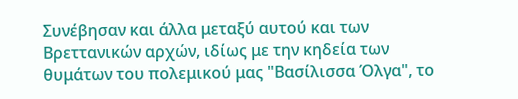Συνέβησαν και άλλα μεταξύ αυτού και των Βρεττανικών αρχών, ιδίως με την κηδεία των θυμάτων του πολεμικού μας "Βασίλισσα Όλγα", το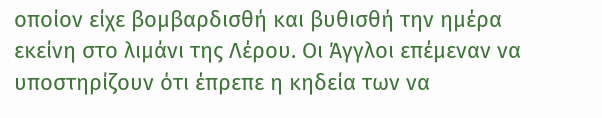οποίον είχε βομβαρδισθή και βυθισθή την ημέρα εκείνη στο λιμάνι της Λέρου. Οι Άγγλοι επέμεναν να υποστηρίζουν ότι έπρεπε η κηδεία των να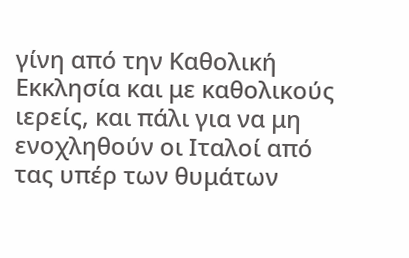γίνη από την Καθολική Εκκλησία και με καθολικούς ιερείς, και πάλι για να μη ενοχληθούν οι Ιταλοί από τας υπέρ των θυμάτων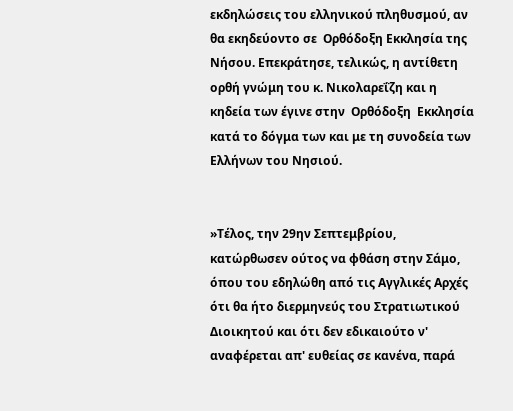εκδηλώσεις του ελληνικού πληθυσμού, αν θα εκηδεύοντο σε  Ορθόδοξη Εκκλησία της Νήσου. Επεκράτησε, τελικώς, η αντίθετη ορθή γνώμη του κ. Νικολαρεΐζη και η κηδεία των έγινε στην  Ορθόδοξη  Εκκλησία κατά το δόγμα των και με τη συνοδεία των Ελλήνων του Νησιού.


»Τέλος, την 29ην Σεπτεμβρίου, κατώρθωσεν ούτος να φθάση στην Σάμο, όπου του εδηλώθη από τις Αγγλικές Αρχές ότι θα ήτο διερμηνεύς του Στρατιωτικού Διοικητού και ότι δεν εδικαιούτο ν' αναφέρεται απ' ευθείας σε κανένα, παρά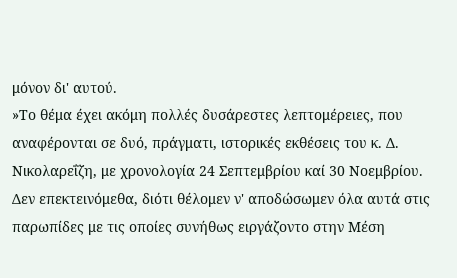μόνον δι' αυτού.
»Το θέμα έχει ακόμη πολλές δυσάρεστες λεπτομέρειες, που αναφέρονται σε δυό, πράγματι, ιστορικές εκθέσεις του κ. Δ. Νικολαρεΐζη, με χρονολογία 24 Σεπτεμβρίου καί 30 Νοεμβρίου. Δεν επεκτεινόμεθα, διότι θέλομεν ν' αποδώσωμεν όλα αυτά στις παρωπίδες με τις οποίες συνήθως ειργάζοντο στην Μέση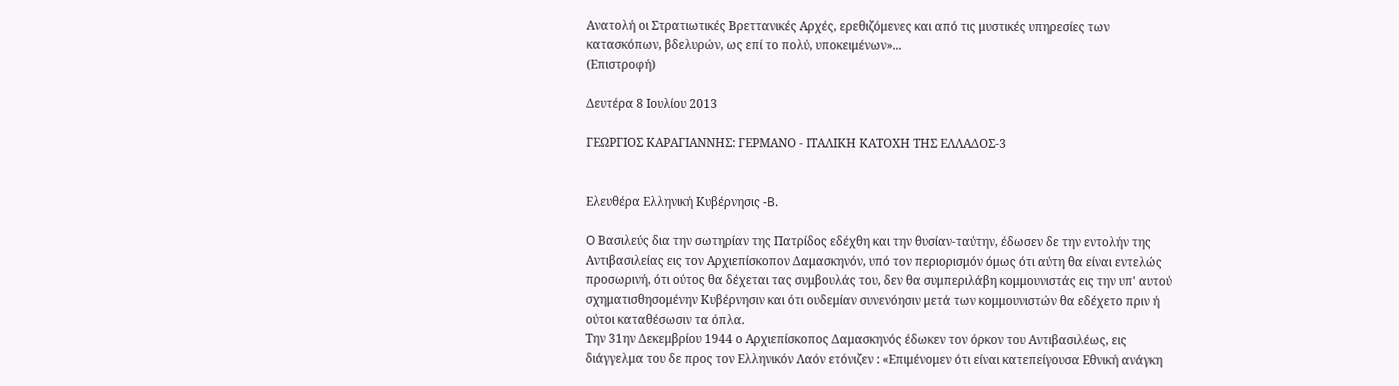Ανατολή οι Στρατιωτικές Βρεττανικές Αρχές, ερεθιζόμενες και από τις μυστικές υπηρεσίες των κατασκόπων, βδελυρών, ως επί το πολύ, υποκειμένων»...
(Επιστροφή)

Δευτέρα 8 Ιουλίου 2013

ΓΕΩΡΓΙΟΣ ΚΑΡΑΓΙΑΝΝΗΣ: ΓΕΡΜΑΝΟ - ΙΤΑΛΙΚΗ ΚΑΤΟΧΗ ΤΗΣ ΕΛΛΑΔΟΣ-3


Ελευθέρα Ελληνική Κυβέρνησις -B.

O Βασιλεύς δια την σωτηρίαν της Πατρίδος εδέχθη και την θυσίαν-ταύτην, έδωσεν δε την εντολήν της Αντιβασιλείας εις τον Αρχιεπίσκοπον Δαμασκηνόν, υπό τον περιορισμόν όμως ότι αύτη θα είναι εντελώς προσωρινή, ότι ούτος θα δέχεται τας συμβουλάς του, δεν θα συμπεριλάβη κομμουνιστάς εις την υπ' αυτού σχηματισθησομένην Κυβέρνησιν και ότι ουδεμίαν συνενόησιν μετά των κομμουνιστών θα εδέχετο πριν ή ούτοι καταθέσωσιν τα όπλα.
Την 31ην Δεκεμβρίου 1944 ο Αρχιεπίσκοπος Δαμασκηνός έδωκεν τον όρκον του Αντιβασιλέως, εις διάγγελμα του δε προς τον Ελληνικόν Λαόν ετόνιζεν : «Επιμένομεν ότι είναι κατεπείγουσα Εθνική ανάγκη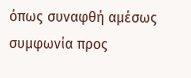όπως συναφθή αμέσως συμφωνία προς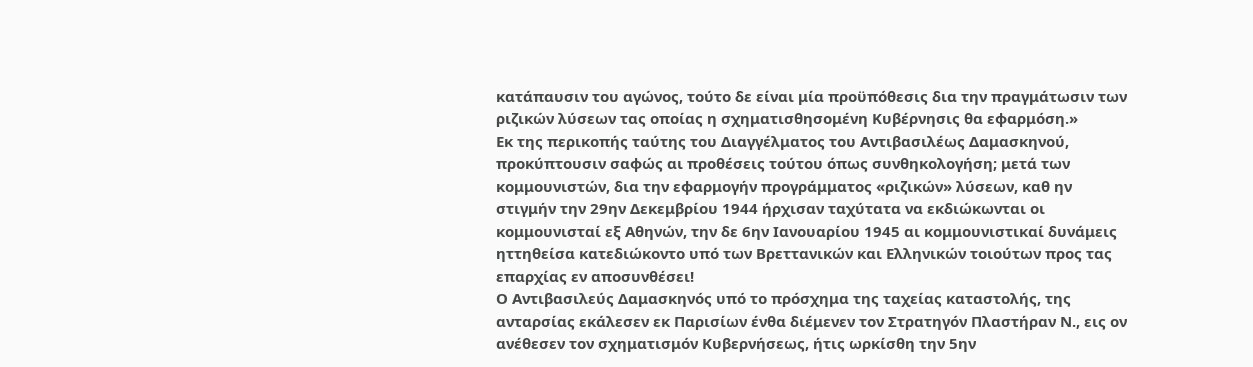κατάπαυσιν του αγώνος, τούτο δε είναι μία προϋπόθεσις δια την πραγμάτωσιν των ριζικών λύσεων τας οποίας η σχηματισθησομένη Κυβέρνησις θα εφαρμόση.»
Εκ της περικοπής ταύτης του Διαγγέλματος του Αντιβασιλέως Δαμασκηνού, προκύπτουσιν σαφώς αι προθέσεις τούτου όπως συνθηκολογήση; μετά των κομμουνιστών, δια την εφαρμογήν προγράμματος «ριζικών» λύσεων, καθ ην στιγμήν την 29ην Δεκεμβρίου 1944 ήρχισαν ταχύτατα να εκδιώκωνται οι κομμουνισταί εξ Αθηνών, την δε 6ην Ιανουαρίου 1945 αι κομμουνιστικαί δυνάμεις ηττηθείσα κατεδιώκοντο υπό των Βρεττανικών και Ελληνικών τοιούτων προς τας επαρχίας εν αποσυνθέσει!
Ο Αντιβασιλεύς Δαμασκηνός υπό το πρόσχημα της ταχείας καταστολής, της ανταρσίας εκάλεσεν εκ Παρισίων ένθα διέμενεν τον Στρατηγόν Πλαστήραν Ν., εις ον ανέθεσεν τον σχηματισμόν Κυβερνήσεως, ήτις ωρκίσθη την 5ην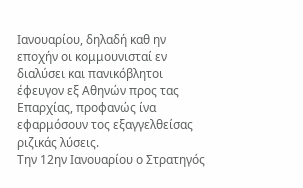Ιανουαρίου, δηλαδή καθ ην εποχήν οι κομμουνισταί εν διαλύσει και πανικόβλητοι έφευγον εξ Αθηνών προς τας Επαρχίας, προφανώς ίνα εφαρμόσουν τος εξαγγελθείσας ριζικάς λύσεις.
Την 12ην Ιανουαρίου ο Στρατηγός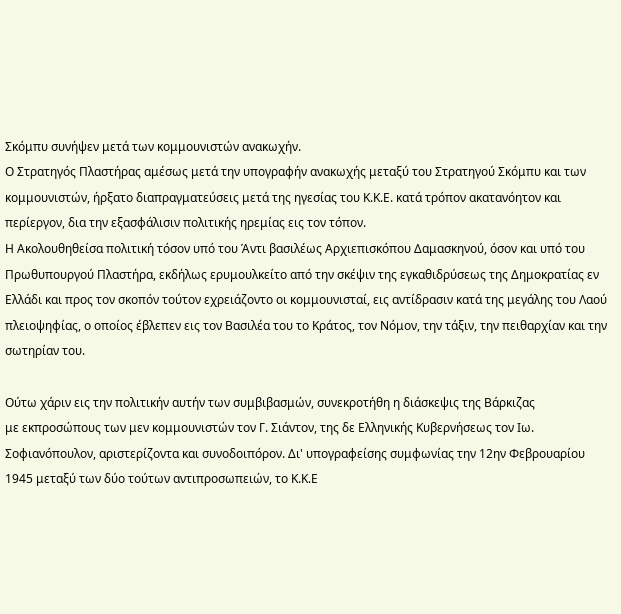Σκόμπυ συνήψεν μετά των κομμουνιστών ανακωχήν.
Ο Στρατηγός Πλαστήρας αμέσως μετά την υπογραφήν ανακωχής μεταξύ του Στρατηγού Σκόμπυ και των κομμουνιστών, ήρξατο διαπραγματεύσεις μετά της ηγεσίας του Κ.Κ.Ε. κατά τρόπον ακατανόητον και περίεργον, δια την εξασφάλισιν πολιτικής ηρεμίας εις τον τόπον.
Η Ακολουθηθείσα πολιτική τόσον υπό του Άντι βασιλέως Αρχιεπισκόπου Δαμασκηνού, όσον και υπό του Πρωθυπουργού Πλαστήρα, εκδήλως ερυμουλκείτο από την σκέψιν της εγκαθιδρύσεως της Δημοκρατίας εν Ελλάδι και προς τον σκοπόν τούτον εχρειάζοντο οι κομμουνισταί, εις αντίδρασιν κατά της μεγάλης του Λαού πλειοψηφίας, ο οποίος έβλεπεν εις τον Βασιλέα του το Κράτος, τον Νόμον, την τάξιν, την πειθαρχίαν και την σωτηρίαν του.

Ούτω χάριν εις την πολιτικήν αυτήν των συμβιβασμών, συνεκροτήθη η διάσκεψις της Βάρκιζας
με εκπροσώπους των μεν κομμουνιστών τον Γ. Σιάντον, της δε Ελληνικής Κυβερνήσεως τον Ιω. Σοφιανόπουλον, αριστερίζοντα και συνοδοιπόρον. Δι' υπογραφείσης συμφωνίας την 12ην Φεβρουαρίου 1945 μεταξύ των δύο τούτων αντιπροσωπειών, το Κ.Κ.Ε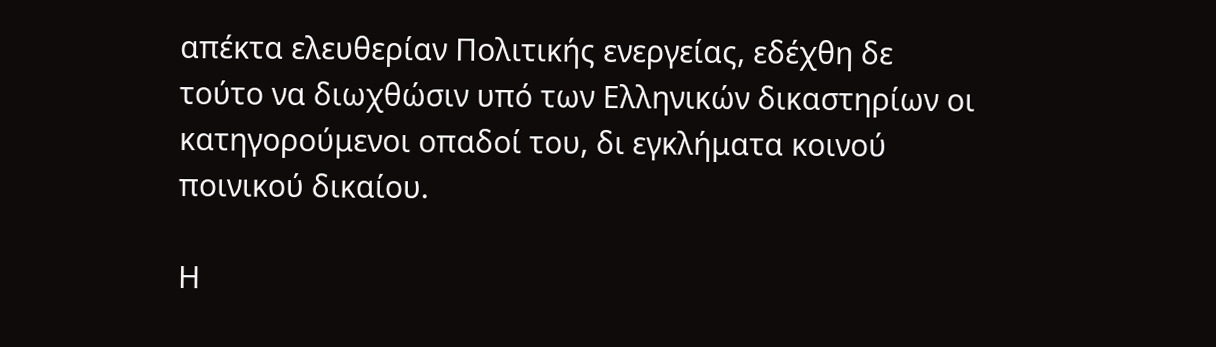απέκτα ελευθερίαν Πολιτικής ενεργείας, εδέχθη δε τούτο να διωχθώσιν υπό των Ελληνικών δικαστηρίων οι κατηγορούμενοι οπαδοί του, δι εγκλήματα κοινού ποινικού δικαίου.

Η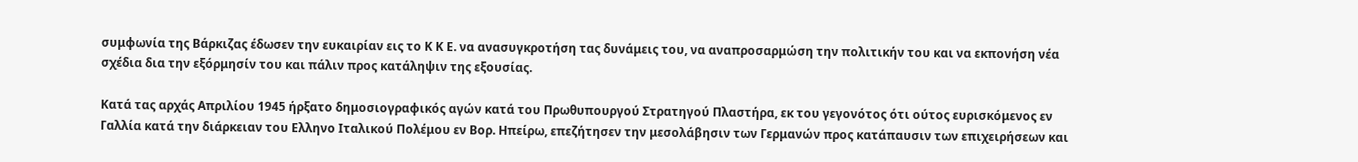συμφωνία της Βάρκιζας έδωσεν την ευκαιρίαν εις το Κ Κ Ε. να ανασυγκροτήση τας δυνάμεις του, να αναπροσαρμώση την πολιτικήν του και να εκπονήση νέα σχέδια δια την εξόρμησίν του και πάλιν προς κατάληψιν της εξουσίας.

Κατά τας αρχάς Απριλίου 1945 ήρξατο δημοσιογραφικός αγών κατά του Πρωθυπουργού Στρατηγού Πλαστήρα, εκ του γεγονότος ότι ούτος ευρισκόμενος εν Γαλλία κατά την διάρκειαν του Ελληνο Ιταλικού Πολέμου εν Βορ. Ηπείρω, επεζήτησεν την μεσολάβησιν των Γερμανών προς κατάπαυσιν των επιχειρήσεων και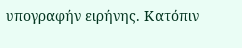υπογραφήν ειρήνης. Κατόπιν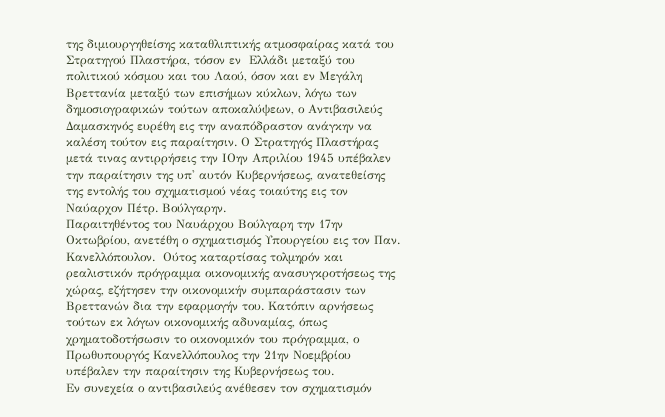της διμιουργηθείσης καταθλιπτικής ατμοσφαίρας κατά του Στρατηγού Πλαστήρα, τόσον εν  Ελλάδι μεταξύ του πολιτικού κόσμου και του Λαού, όσον και εν Μεγάλη Βρεττανία μεταξύ των επισήμων κύκλων, λόγω των δημοσιογραφικών τούτων αποκαλύψεων, ο Αντιβασιλεύς Δαμασκηνός ευρέθη εις την αναπόδραστον ανάγκην να καλέση τούτον εις παραίτησιν. Ο Στρατηγός Πλαστήρας μετά τινας αντιρρήσεις την ΙΟην Απριλίου 1945 υπέβαλεν την παραίτησιν της υπ' αυτόν Κυβερνήσεως, ανατεθείσης της εντολής του σχηματισμού νέας τοιαύτης εις τον Ναύαρχον Πέτρ. Βούλγαρην.
Παραιτηθέντος του Ναυάρχου Βούλγαρη την 17ην Οκτωβρίου, ανετέθη ο σχηματισμός Υπουργείου εις τον Παν. Κανελλόπουλον.  Ούτος καταρτίσας τολμηρόν και ρεαλιστικόν πρόγραμμα οικονομικής ανασυγκροτήσεως της χώρας, εζήτησεν την οικονομικήν συμπαράστασιν των Βρεττανών δια την εφαρμογήν του. Κατόπιν αρνήσεως τούτων εκ λόγων οικονομικής αδυναμίας, όπως χρηματοδοτήσωσιν το οικονομικόν του πρόγραμμα, ο Πρωθυπουργός Κανελλόπουλος την 21ην Νοεμβρίου υπέβαλεν την παραίτησιν της Κυβερνήσεως του.
Εν συνεχεία ο αντιβασιλεύς ανέθεσεν τον σχηματισμόν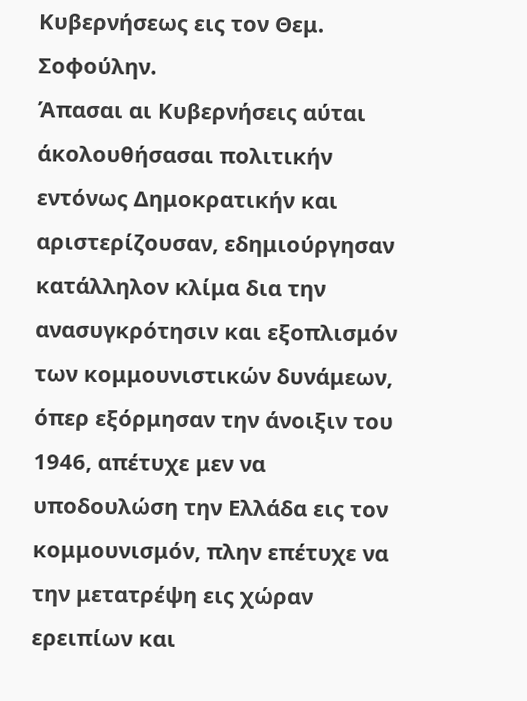Κυβερνήσεως εις τον Θεμ. Σοφούλην.
Άπασαι αι Κυβερνήσεις αύται άκολουθήσασαι πολιτικήν εντόνως Δημοκρατικήν και αριστερίζουσαν, εδημιούργησαν κατάλληλον κλίμα δια την ανασυγκρότησιν και εξοπλισμόν των κομμουνιστικών δυνάμεων, όπερ εξόρμησαν την άνοιξιν του 1946, απέτυχε μεν να υποδουλώση την Ελλάδα εις τον κομμουνισμόν, πλην επέτυχε να την μετατρέψη εις χώραν ερειπίων και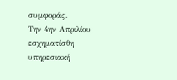συμφοράς.
Την 4ην Απριλίου εσχηματίσθη υπηρεσιακή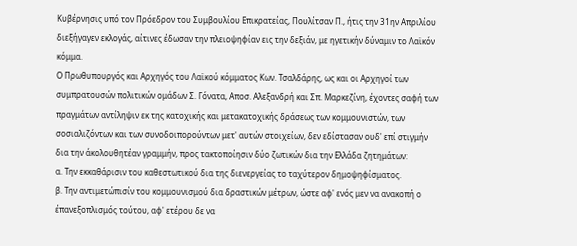Κυβέρνησις υπό τον Πρόεδρον του Συμβουλίου Επικρατείας, Πουλίτσαν Π., ήτις την 31ην Απριλίου διεξήγαγεν εκλογάς, αίτινες έδωσαν την πλειοψηφίαν εις την δεξιάν, με ηγετικήν δύναμιν το Λαϊκόν κόμμα.
Ο Πρωθυπουργός και Αρχηγός του Λαϊκού κόμματος Κων. Τσαλδάρης, ως και οι Αρχηγοί των συμπρατουσών πολιτικών ομάδων Σ. Γόνατα, Αποσ. Αλεξανδρή και Σπ. Μαρκεζίνη, έχοντες σαφή των πραγμάτων αντίληψιν εκ της κατοχικής και μετακατοχικής δράσεως των κομμουνιστών, των σοσιαλιζόντων και των συνοδοιπορούντων μετ' αυτών στοιχείων, δεν εδίστασαν ουδ' επί στιγμήν δια την άκολουθητέαν γραμμήν, προς τακτοποίησιν δύο ζωτικών δια την Ελλάδα ζητημάτων:
α. Την εκκαθάρισιν του καθεστωτικού δια της διενεργείας το ταχύτερον δημοψηφίσματος.
β. Την αντιμετώπισίν του κομμουνισμού δια δραστικών μέτρων, ώστε αφ' ενός μεν να ανακοπή ο έπανεξοπλισμός τούτου, αφ' ετέρου δε να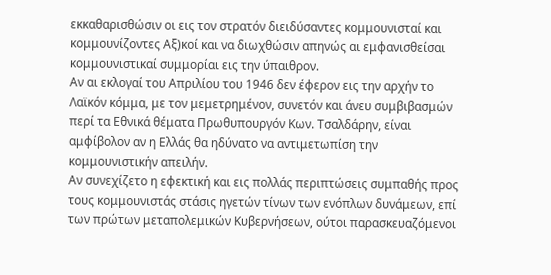εκκαθαρισθώσιν οι εις τον στρατόν διειδύσαντες κομμουνισταί και κομμουνίζοντες Αξ)κοί και να διωχθώσιν απηνώς αι εμφανισθείσαι κομμουνιστικαί συμμορίαι εις την ύπαιθρον.
Αν αι εκλογαί του Απριλίου του 1946 δεν έφερον εις την αρχήν το Λαϊκόν κόμμα, με τον μεμετρημένον, συνετόν και άνευ συμβιβασμών περί τα Εθνικά θέματα Πρωθυπουργόν Κων. Τσαλδάρην, είναι αμφίβολον αν η Ελλάς θα ηδύνατο να αντιμετωπίση την κομμουνιστικήν απειλήν.
Αν συνεχίζετο η εφεκτική και εις πολλάς περιπτώσεις συμπαθής προς τους κομμουνιστάς στάσις ηγετών τίνων των ενόπλων δυνάμεων, επί των πρώτων μεταπολεμικών Κυβερνήσεων, ούτοι παρασκευαζόμενοι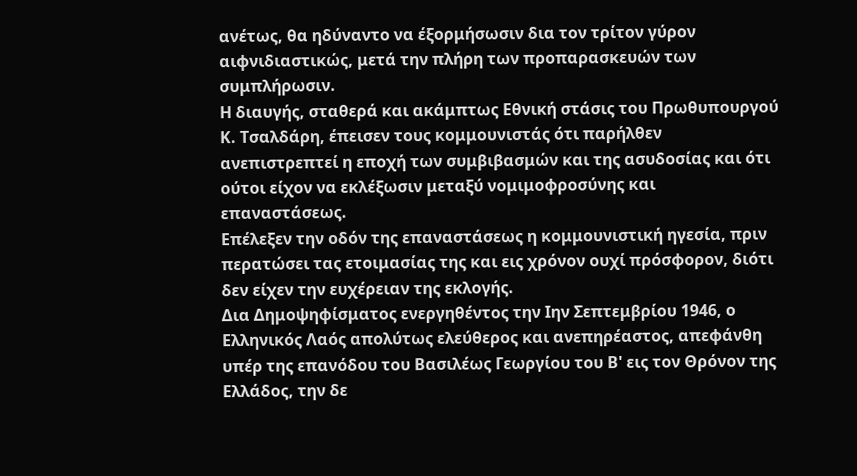ανέτως, θα ηδύναντο να έξορμήσωσιν δια τον τρίτον γύρον αιφνιδιαστικώς, μετά την πλήρη των προπαρασκευών των συμπλήρωσιν.
Η διαυγής, σταθερά και ακάμπτως Εθνική στάσις του Πρωθυπουργού Κ. Τσαλδάρη, έπεισεν τους κομμουνιστάς ότι παρήλθεν ανεπιστρεπτεί η εποχή των συμβιβασμών και της ασυδοσίας και ότι ούτοι είχον να εκλέξωσιν μεταξύ νομιμοφροσύνης και επαναστάσεως.
Επέλεξεν την οδόν της επαναστάσεως η κομμουνιστική ηγεσία, πριν περατώσει τας ετοιμασίας της και εις χρόνον ουχί πρόσφορον, διότι δεν είχεν την ευχέρειαν της εκλογής.
Δια Δημοψηφίσματος ενεργηθέντος την Ιην Σεπτεμβρίου 1946, ο Ελληνικός Λαός απολύτως ελεύθερος και ανεπηρέαστος, απεφάνθη υπέρ της επανόδου του Βασιλέως Γεωργίου του Β' εις τον Θρόνον της Ελλάδος, την δε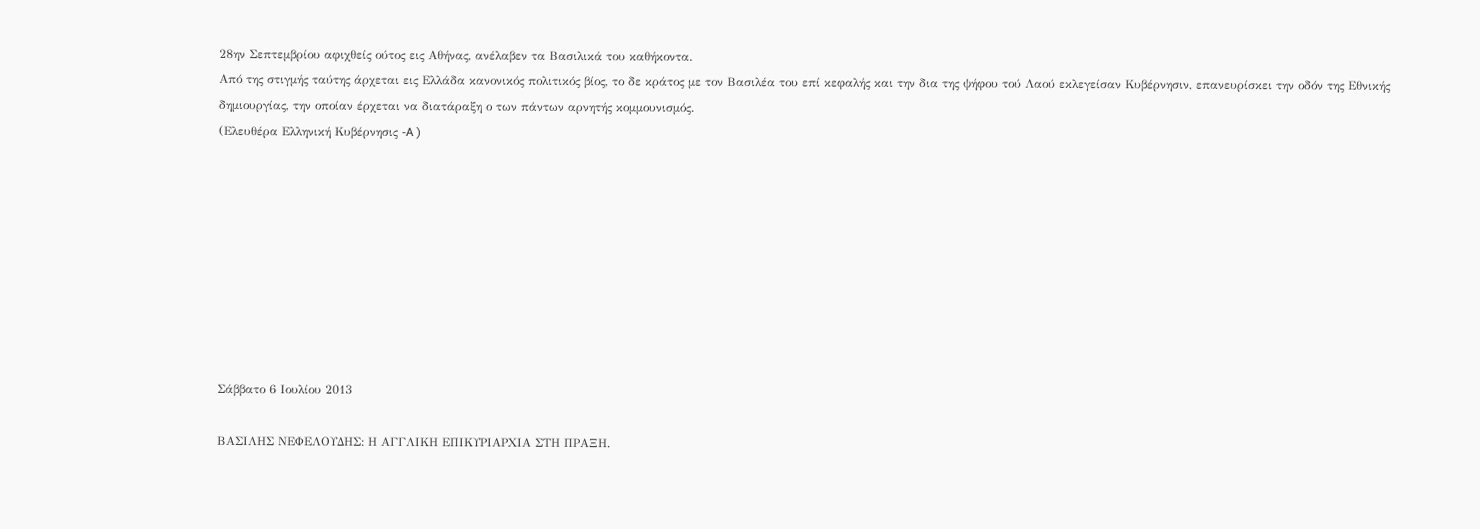28ην Σεπτεμβρίου αφιχθείς ούτος εις Αθήνας, ανέλαβεν τα Βασιλικά του καθήκοντα.
Από της στιγμής ταύτης άρχεται εις Ελλάδα κανονικός πολιτικός βίος, το δε κράτος με τον Βασιλέα του επί κεφαλής και την δια της ψήφου τού Λαού εκλεγείσαν Κυβέρνησιν, επανευρίσκει την οδόν της Εθνικής δημιουργίας, την οποίαν έρχεται να διατάραξη ο των πάντων αρνητής κομμουνισμός.
(Ελευθέρα Ελληνική Κυβέρνησις -A )









Σάββατο 6 Ιουλίου 2013

ΒΑΣΙΛΗΣ ΝΕΦΕΛΟΥΔΗΣ: Η ΑΓΓΛΙΚΗ ΕΠΙΚΥΡΙΑΡΧΙΑ ΣΤΗ ΠΡΑΞΗ.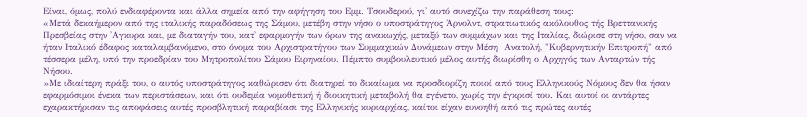Είναι, όμως, πολύ ενδιαφέροντα και άλλα σημεία από την αφήγηση του Εμμ. Τσουδερού, γι' αυτό συνεχίζω την παράθεση τους:
«Μετά δεκαήμερον από της ιταλικής παραδόσεως της Σάμου, μετέβη στην νήσο ο υποστράτηγος Άρνολντ, στρατιωτικός ακόλουθος τής Βρεττανικής Πρεσβείας στην 'Αγκυρα και, με διαταγήν του, κατ' εφαρμογήν των όρων της ανακωχής, μεταξύ των συμμάχων και της Ιταλίας, διώρισε στη νήσο, σαν να ήταν Ιταλικό έδαφος καταλαμβανόμενο, στο όνομα του Αρχιστρατήγου των Συμμαχικών Δυνάμεων στην Μέση  Ανατολή, "Κυβερνητικήν Επιτροπή" από τέσσερα μέλη, υπό την προεδρίαν του Μητροπολίτου Σάμου Ειρηναίου. Πέμπτο συμβουλευτικό μέλος αυτής διωρίσθη ο Αρχηγός των Ανταρτών τής Νήσου.
»Με ιδιαίτερη πράξι του, ο αυτός υποστράτηγος καθώρισεν ότι διατηρεί το δικαίωμα να προσδιορίζη ποιοί από τους Ελληνικούς Νόμους δεν θα ήσαν εφαρμόσιμοι ένεκα των περιστάσεων, και ότι ουδεμία νομοθετική ή διοικητική μεταβολή θα εγένετο, χωρίς την έγκρισί του. Και αυτοί οι αντάρτες εχαρακτήρισαν τις αποφάσεις αυτές προσβλητική παραβίασι της Ελληνικής κυριαρχίας, καίτοι είχαν ευνοηθή από τις πρώτες αυτές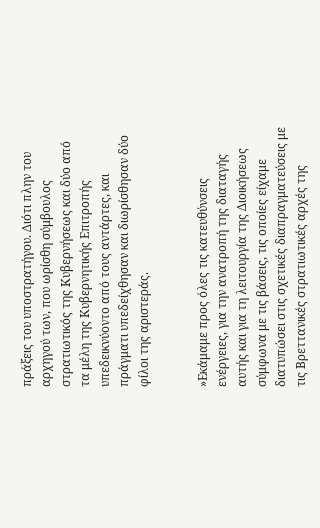πράξεις του υποστρατήγου. Διότι πλην του αρχηγού των, που ωρίσθη σύμβουλος στρατιωτικός της Κυβερνήσεως και δύο από τα μέλη της Κυβερνητικής Επιτροπής υπεδεικνύοντο από τους αντάρτες, και πράγματι υπεδείχθησαν και διωρίσθησαν δύο φίλοι της αριστεράς.


»Εκάμαμε προς όλες τις κατευθύνσεις ενέργειες, για την ανατροπή της διαταγής αυτής και για τη λειτουργία της Διοικήσεως σύμφωνα με τις βάσεις, τις οποίες είχαμε διατυπώσει στις σχετικές διαπραγματεύσεις με τις Βρεττανικές στρατιωτικές αρχές της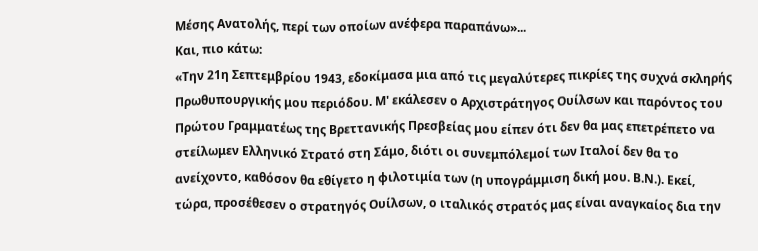Μέσης Ανατολής, περί των οποίων ανέφερα παραπάνω»...
Και, πιο κάτω:
«Την 21η Σεπτεμβρίου 1943, εδοκίμασα μια από τις μεγαλύτερες πικρίες της συχνά σκληρής Πρωθυπουργικής μου περιόδου. Μ' εκάλεσεν ο Αρχιστράτηγος Ουίλσων και παρόντος του Πρώτου Γραμματέως της Βρεττανικής Πρεσβείας μου είπεν ότι δεν θα μας επετρέπετο να στείλωμεν Ελληνικό Στρατό στη Σάμο, διότι οι συνεμπόλεμοί των Ιταλοί δεν θα το ανείχοντο, καθόσον θα εθίγετο η φιλοτιμία των (η υπογράμμιση δική μου. Β.Ν.). Εκεί, τώρα, προσέθεσεν ο στρατηγός Ουίλσων, ο ιταλικός στρατός μας είναι αναγκαίος δια την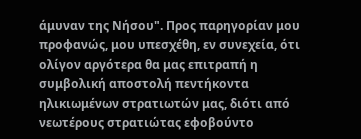άμυναν της Νήσου". Προς παρηγορίαν μου προφανώς, μου υπεσχέθη, εν συνεχεία, ότι ολίγον αργότερα θα μας επιτραπή η συμβολική αποστολή πεντήκοντα ηλικιωμένων στρατιωτών μας, διότι από νεωτέρους στρατιώτας εφοβούντο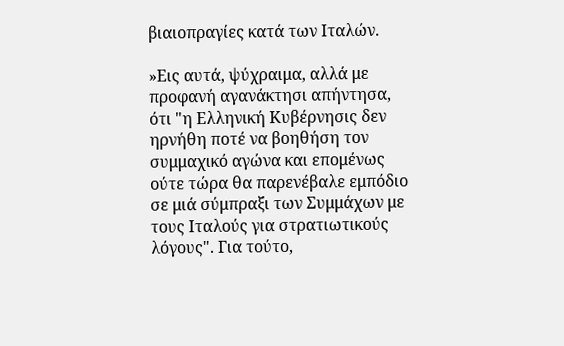βιαιοπραγίες κατά των Ιταλών.

»Εις αυτά, ψύχραιμα, αλλά με προφανή αγανάκτησι απήντησα, ότι "η Ελληνική Κυβέρνησις δεν ηρνήθη ποτέ να βοηθήση τον συμμαχικό αγώνα και επομένως ούτε τώρα θα παρενέβαλε εμπόδιο σε μιά σύμπραξι των Συμμάχων με τους Ιταλούς για στρατιωτικούς λόγους". Για τούτο,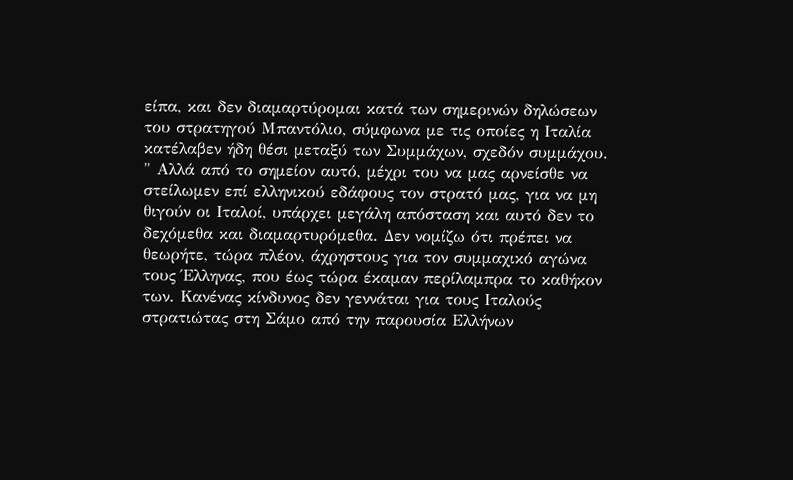είπα, και δεν διαμαρτύρομαι κατά των σημερινών δηλώσεων του στρατηγού Μπαντόλιο, σύμφωνα με τις οποίες η Ιταλία κατέλαβεν ήδη θέσι μεταξύ των Συμμάχων, σχεδόν συμμάχου. " Αλλά από το σημείον αυτό, μέχρι του να μας αρνείσθε να στείλωμεν επί ελληνικού εδάφους τον στρατό μας, για να μη θιγούν οι Ιταλοί, υπάρχει μεγάλη απόσταση και αυτό δεν το δεχόμεθα και διαμαρτυρόμεθα. Δεν νομίζω ότι πρέπει να θεωρήτε, τώρα πλέον, άχρηστους για τον συμμαχικό αγώνα τους Έλληνας, που έως τώρα έκαμαν περίλαμπρα το καθήκον των. Κανένας κίνδυνος δεν γεννάται για τους Ιταλούς στρατιώτας στη Σάμο από την παρουσία Ελλήνων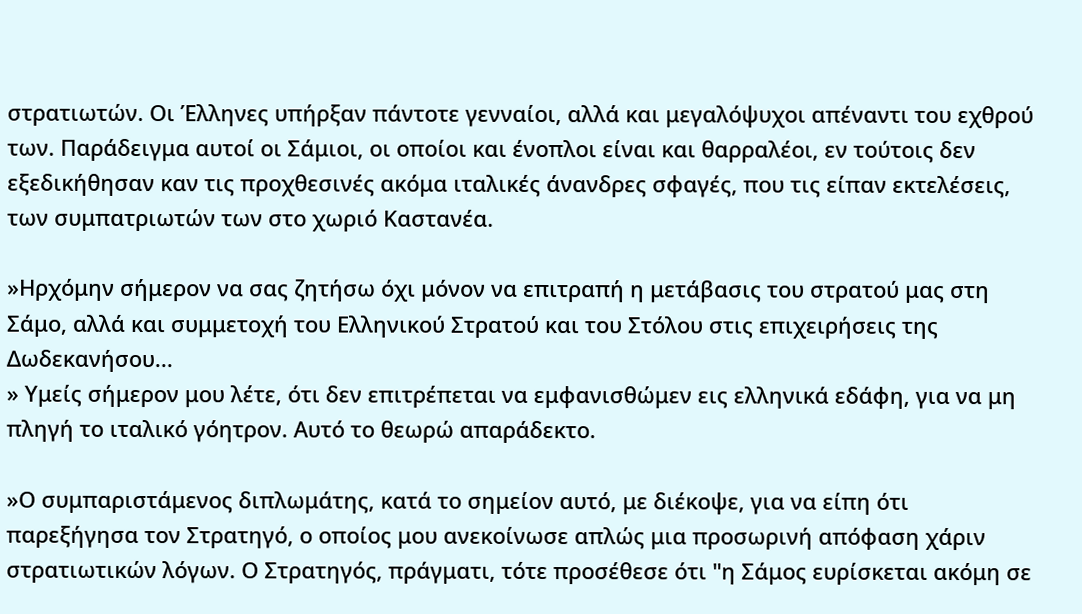στρατιωτών. Οι Έλληνες υπήρξαν πάντοτε γενναίοι, αλλά και μεγαλόψυχοι απέναντι του εχθρού των. Παράδειγμα αυτοί οι Σάμιοι, οι οποίοι και ένοπλοι είναι και θαρραλέοι, εν τούτοις δεν εξεδικήθησαν καν τις προχθεσινές ακόμα ιταλικές άνανδρες σφαγές, που τις είπαν εκτελέσεις, των συμπατριωτών των στο χωριό Καστανέα.

»Ηρχόμην σήμερον να σας ζητήσω όχι μόνον να επιτραπή η μετάβασις του στρατού μας στη Σάμο, αλλά και συμμετοχή του Ελληνικού Στρατού και του Στόλου στις επιχειρήσεις της Δωδεκανήσου...
» Υμείς σήμερον μου λέτε, ότι δεν επιτρέπεται να εμφανισθώμεν εις ελληνικά εδάφη, για να μη πληγή το ιταλικό γόητρον. Αυτό το θεωρώ απαράδεκτο.

»Ο συμπαριστάμενος διπλωμάτης, κατά το σημείον αυτό, με διέκοψε, για να είπη ότι παρεξήγησα τον Στρατηγό, ο οποίος μου ανεκοίνωσε απλώς μια προσωρινή απόφαση χάριν στρατιωτικών λόγων. Ο Στρατηγός, πράγματι, τότε προσέθεσε ότι "η Σάμος ευρίσκεται ακόμη σε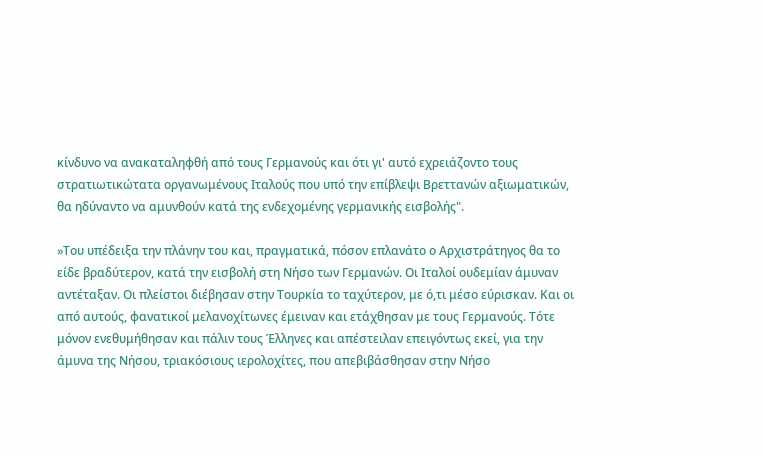κίνδυνο να ανακαταληφθή από τους Γερμανούς και ότι γι' αυτό εχρειάζοντο τους στρατιωτικώτατα οργανωμένους Ιταλούς που υπό την επίβλεψι Βρεττανών αξιωματικών, θα ηδύναντο να αμυνθούν κατά της ενδεχομένης γερμανικής εισβολής".

»Του υπέδειξα την πλάνην του και, πραγματικά, πόσον επλανάτο ο Αρχιστράτηγος θα το είδε βραδύτερον, κατά την εισβολή στη Νήσο των Γερμανών. Οι Ιταλοί ουδεμίαν άμυναν αντέταξαν. Οι πλείστοι διέβησαν στην Τουρκία το ταχύτερον, με ό,τι μέσο εύρισκαν. Και οι από αυτούς, φανατικοί μελανοχίτωνες έμειναν και ετάχθησαν με τους Γερμανούς. Τότε μόνον ενεθυμήθησαν και πάλιν τους Έλληνες και απέστειλαν επειγόντως εκεί, για την άμυνα της Νήσου, τριακόσιους ιερολοχίτες, που απεβιβάσθησαν στην Νήσο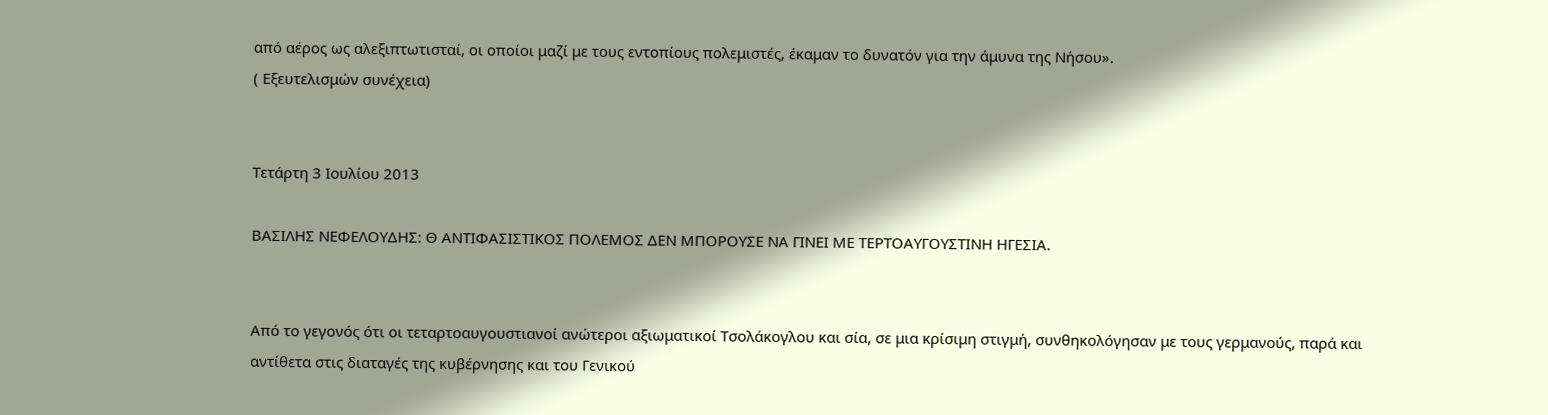από αέρος ως αλεξιπτωτισταί, οι οποίοι μαζί με τους εντοπίους πολεμιστές, έκαμαν το δυνατόν για την άμυνα της Νήσου».
( Εξευτελισμών συνέχεια)


Τετάρτη 3 Ιουλίου 2013

ΒΑΣΙΛΗΣ ΝΕΦΕΛΟΥΔΗΣ: Θ ΑΝΤΙΦΑΣΙΣΤΙΚΟΣ ΠΟΛΕΜΟΣ ΔΕΝ ΜΠΟΡΟΥΣΕ ΝΑ ΓΙΝΕΙ ΜΕ ΤΕΡΤΟΑΥΓΟΥΣΤΙΝΗ ΗΓΕΣΙΑ.


Από το γεγονός ότι οι τεταρτοαυγουστιανοί ανώτεροι αξιωματικοί Τσολάκογλου και σία, σε μια κρίσιμη στιγμή, συνθηκολόγησαν με τους γερμανούς, παρά και αντίθετα στις διαταγές της κυβέρνησης και του Γενικού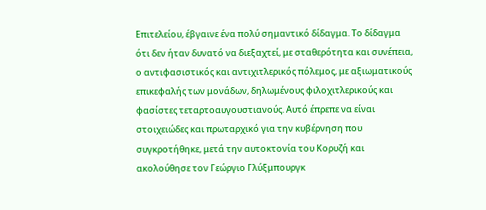Επιτελείου, έβγαινε ένα πολύ σημαντικό δίδαγμα. Το δίδαγμα ότι δεν ήταν δυνατό να διεξαχτεί, με σταθερότητα και συνέπεια, ο αντιφασιστικός και αντιχιτλερικός πόλεμος, με αξιωματικούς επικεφαλής των μονάδων, δηλωμένους φιλοχιτλερικούς και φασίστες τεταρτοαυγουστιανούς. Αυτό έπρεπε να είναι στοιχειώδες και πρωταρχικό για την κυβέρνηση που συγκροτήθηκε, μετά την αυτοκτονία του Κορυζή και ακολούθησε τον Γεώργιο Γλύξμπουργκ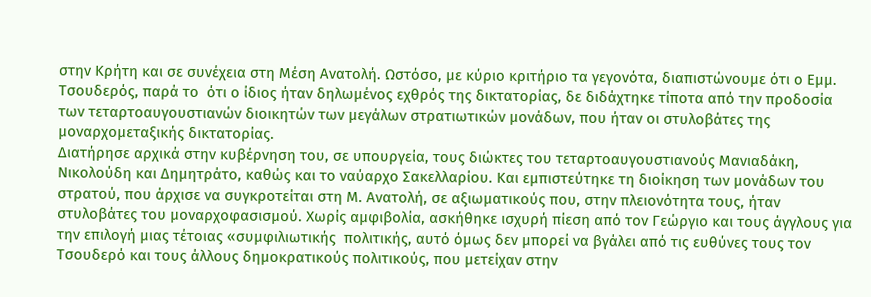στην Κρήτη και σε συνέχεια στη Μέση Ανατολή. Ωστόσο, με κύριο κριτήριο τα γεγονότα, διαπιστώνουμε ότι ο Εμμ. Τσουδερός, παρά το  ότι ο ίδιος ήταν δηλωμένος εχθρός της δικτατορίας, δε διδάχτηκε τίποτα από την προδοσία των τεταρτοαυγουστιανών διοικητών των μεγάλων στρατιωτικών μονάδων, που ήταν οι στυλοβάτες της μοναρχομεταξικής δικτατορίας.
Διατήρησε αρχικά στην κυβέρνηση του, σε υπουργεία, τους διώκτες του τεταρτοαυγουστιανούς Μανιαδάκη, Νικολούδη και Δημητράτο, καθώς και το ναύαρχο Σακελλαρίου. Και εμπιστεύτηκε τη διοίκηση των μονάδων του στρατού, που άρχισε να συγκροτείται στη Μ. Ανατολή, σε αξιωματικούς που, στην πλειονότητα τους, ήταν στυλοβάτες του μοναρχοφασισμού. Χωρίς αμφιβολία, ασκήθηκε ισχυρή πίεση από τον Γεώργιο και τους άγγλους για την επιλογή μιας τέτοιας «συμφιλιωτικής  πολιτικής, αυτό όμως δεν μπορεί να βγάλει από τις ευθύνες τους τον Τσουδερό και τους άλλους δημοκρατικούς πολιτικούς, που μετείχαν στην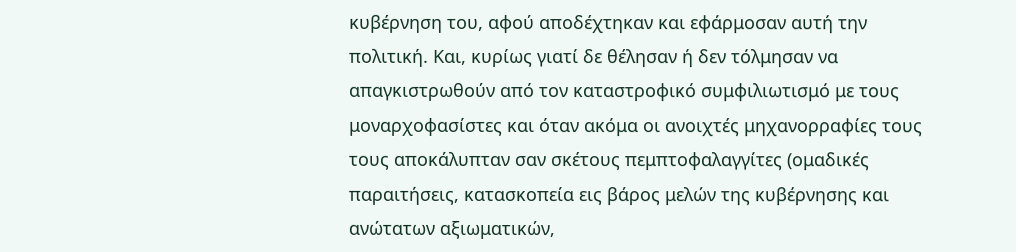κυβέρνηση του, αφού αποδέχτηκαν και εφάρμοσαν αυτή την πολιτική. Και, κυρίως γιατί δε θέλησαν ή δεν τόλμησαν να απαγκιστρωθούν από τον καταστροφικό συμφιλιωτισμό με τους μοναρχοφασίστες και όταν ακόμα οι ανοιχτές μηχανορραφίες τους τους αποκάλυπταν σαν σκέτους πεμπτοφαλαγγίτες (ομαδικές παραιτήσεις, κατασκοπεία εις βάρος μελών της κυβέρνησης και ανώτατων αξιωματικών,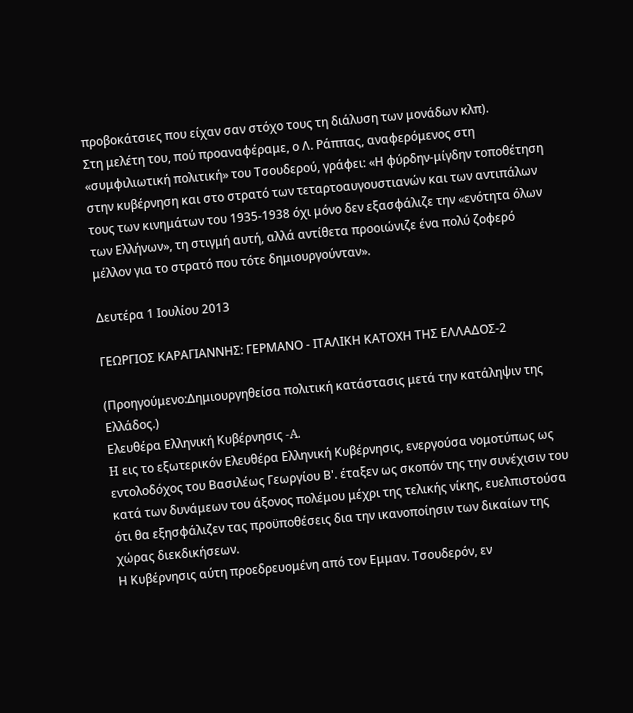προβοκάτσιες που είχαν σαν στόχο τους τη διάλυση των μονάδων κλπ).
Στη μελέτη του, πού προαναφέραμε, ο Λ. Ράππας, αναφερόμενος στη «συμφιλιωτική πολιτική» του Τσουδερού, γράφει: «Η φύρδην-μίγδην τοποθέτηση στην κυβέρνηση και στο στρατό των τεταρτοαυγουστιανών και των αντιπάλων τους των κινημάτων του 1935-1938 όχι μόνο δεν εξασφάλιζε την «ενότητα όλων των Ελλήνων», τη στιγμή αυτή, αλλά αντίθετα προοιώνιζε ένα πολύ ζοφερό μέλλον για το στρατό που τότε δημιουργούνταν».

Δευτέρα 1 Ιουλίου 2013

ΓΕΩΡΓΙΟΣ ΚΑΡΑΓΙΑΝΝΗΣ: ΓΕΡΜΑΝΟ - ΙΤΑΛΙΚΗ ΚΑΤΟΧΗ ΤΗΣ ΕΛΛΑΔΟΣ-2

(Προηγούμενο:Δημιουργηθείσα πολιτική κατάστασις μετά την κατάληψιν της Ελλάδος.)
Ελευθέρα Ελληνική Κυβέρνησις -A.
H εις το εξωτερικόν Ελευθέρα Ελληνική Κυβέρνησις, ενεργούσα νομοτύπως ως εντολοδόχος του Βασιλέως Γεωργίου Β'. έταξεν ως σκοπόν της την συνέχισιν του κατά των δυνάμεων του άξονος πολέμου μέχρι της τελικής νίκης, ευελπιστούσα ότι θα εξησφάλιζεν τας προϋποθέσεις δια την ικανοποίησιν των δικαίων της χώρας διεκδικήσεων.
Η Κυβέρνησις αύτη προεδρευομένη από τον Εμμαν. Τσουδερόν, εν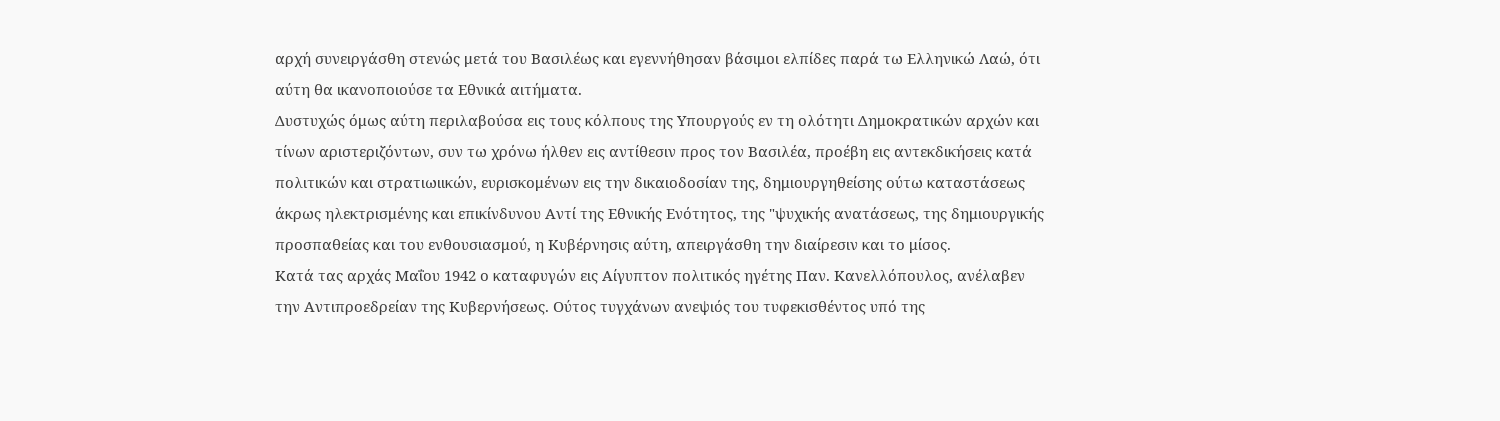αρχή συνειργάσθη στενώς μετά του Βασιλέως και εγεννήθησαν βάσιμοι ελπίδες παρά τω Ελληνικώ Λαώ, ότι αύτη θα ικανοποιούσε τα Εθνικά αιτήματα.
Δυστυχώς όμως αύτη περιλαβούσα εις τους κόλπους της Υπουργούς εν τη ολότητι Δημοκρατικών αρχών και τίνων αριστεριζόντων, συν τω χρόνω ήλθεν εις αντίθεσιν προς τον Βασιλέα, προέβη εις αντεκδικήσεις κατά πολιτικών και στρατιωιικών, ευρισκομένων εις την δικαιοδοσίαν της, δημιουργηθείσης ούτω καταστάσεως άκρως ηλεκτρισμένης και επικίνδυνου Αντί της Εθνικής Ενότητος, της "ψυχικής ανατάσεως, της δημιουργικής προσπαθείας και του ενθουσιασμού, η Κυβέρνησις αύτη, απειργάσθη την διαίρεσιν και το μίσος.
Κατά τας αρχάς Μαΐου 1942 ο καταφυγών εις Αίγυπτον πολιτικός ηγέτης Παν. Κανελλόπουλος, ανέλαβεν την Αντιπροεδρείαν της Κυβερνήσεως. Ούτος τυγχάνων ανεψιός του τυφεκισθέντος υπό της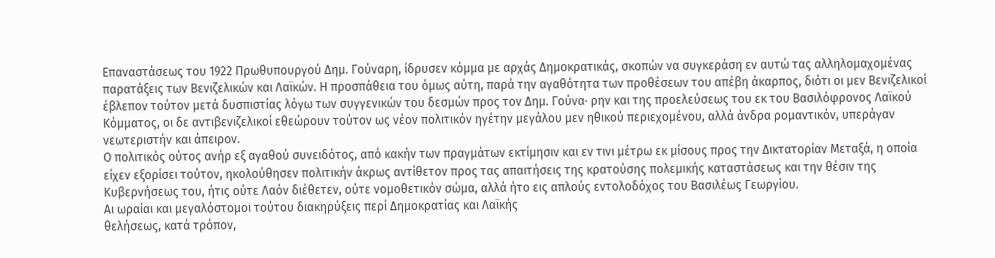Επαναστάσεως του 1922 Πρωθυπουργού Δημ. Γούναρη, ίδρυσεν κόμμα με αρχάς Δημοκρατικάς, σκοπών να συγκεράση εν αυτώ τας αλληλομαχομένας παρατάξεις των Βενιζελικών και Λαϊκών. Η προσπάθεια του όμως αύτη, παρά την αγαθότητα των προθέσεων του απέβη άκαρπος, διότι οι μεν Βενιζελικοί έβλεπον τούτον μετά δυσπιστίας λόγω των συγγενικών του δεσμών προς τον Δημ. Γούνα· ρην και της προελεύσεως του εκ του Βασιλόφρονος Λαϊκού Κόμματος, οι δε αντιβενιζελικοί εθεώρουν τούτον ως νέον πολιτικόν ηγέτην μεγάλου μεν ηθικού περιεχομένου, αλλά άνδρα ρομαντικόν, υπεράγαν νεωτεριστήν και άπειρον.
Ο πολιτικός ούτος ανήρ εξ αγαθού συνειδότος, από κακήν των πραγμάτων εκτίμησιν και εν τινι μέτρω εκ μίσους προς την Δικτατορίαν Μεταξά, η οποία είχεν εξορίσει τούτον, ηκολούθησεν πολιτικήν άκρως αντίθετον προς τας απαιτήσεις της κρατούσης πολεμικής καταστάσεως και την θέσιν της Κυβερνήσεως του, ήτις ούτε Λαόν διέθετεν, ούτε νομοθετικόν σώμα, αλλά ήτο εις απλούς εντολοδόχος του Βασιλέως Γεωργίου.
Αι ωραίαι και μεγαλόστομοι τούτου διακηρύξεις περί Δημοκρατίας και Λαϊκής
θελήσεως, κατά τρόπον,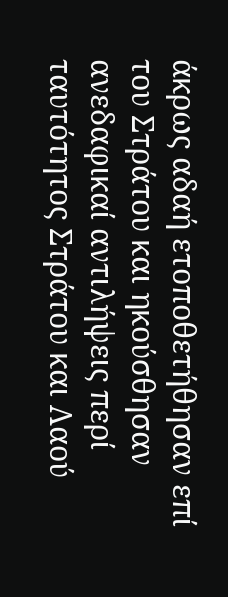άκρως αδαή ετοποθετήθησαν επί του Στράτου και ηκούσθησαν ανεδαφικαί αντιλήψεις περί ταυτότητος Στράτου και Λαού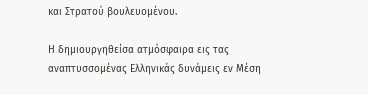και Στρατού βουλευομένου.

Η δημιουργηθείσα ατμόσφαιρα εις τας αναπτυσσομένας Ελληνικάς δυνάμεις εν Μέση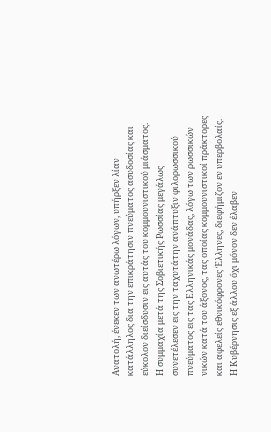Ανατολή, ένεκεν των ανωτέρω λόγων, υπήρξεν λίαν κατάλληλος δια την επικράτησιν πνεύματος ασυδοσίας και εύκολον διείσδυσιν εις αυτάς του κομμουνιστικού μιάσματος.
Η συμμαχία μετά της Σοβιετικής Ρωσσίας μεγάλως συνετέλεσεν εις την ταχυτάτην ανάπτυξιν φιλορωσσικού πνεύματος εις τας Ελληνικάς μονάδας, λόγω των ρωσσικών νικών κατά του άξονος, τας οποίας κομμουνιστικοί πράκτορες και αφελείς εθνικόφρονες Έλληνες, διεφήμιζον εν υπερβολαίς.
Η Κυβέρνησις εξ άλλου όχι μόνον δεν έλαβεν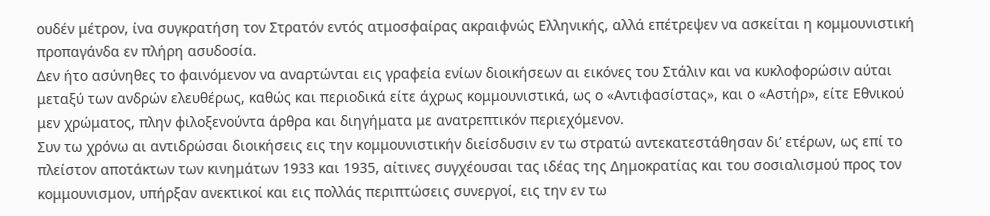ουδέν μέτρον, ίνα συγκρατήση τον Στρατόν εντός ατμοσφαίρας ακραιφνώς Ελληνικής, αλλά επέτρεψεν να ασκείται η κομμουνιστική προπαγάνδα εν πλήρη ασυδοσία.
Δεν ήτο ασύνηθες το φαινόμενον να αναρτώνται εις γραφεία ενίων διοικήσεων αι εικόνες του Στάλιν και να κυκλοφορώσιν αύται μεταξύ των ανδρών ελευθέρως, καθώς και περιοδικά είτε άχρως κομμουνιστικά, ως ο «Αντιφασίστας», και ο «Αστήρ», είτε Εθνικού μεν χρώματος, πλην φιλοξενούντα άρθρα και διηγήματα με ανατρεπτικόν περιεχόμενον.
Συν τω χρόνω αι αντιδρώσαι διοικήσεις εις την κομμουνιστικήν διείσδυσιν εν τω στρατώ αντεκατεστάθησαν δι’ ετέρων, ως επί το πλείστον αποτάκτων των κινημάτων 1933 και 1935, αίτινες συγχέουσαι τας ιδέας της Δημοκρατίας και του σοσιαλισμού προς τον κομμουνισμον, υπήρξαν ανεκτικοί και εις πολλάς περιπτώσεις συνεργοί, εις την εν τω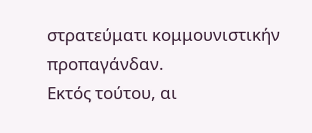στρατεύματι κομμουνιστικήν προπαγάνδαν.
Εκτός τούτου, αι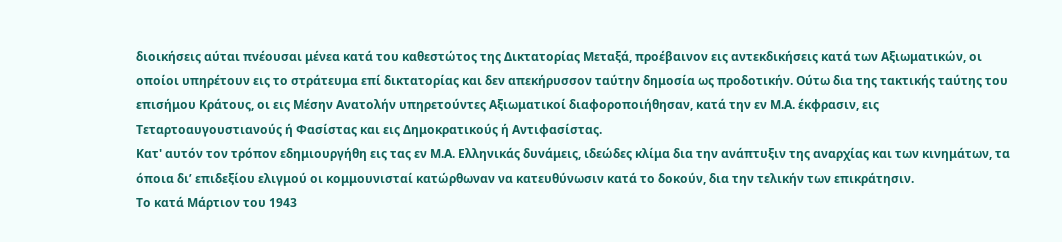διοικήσεις αύται πνέουσαι μένεα κατά του καθεστώτος της Δικτατορίας Μεταξά, προέβαινον εις αντεκδικήσεις κατά των Αξιωματικών, οι οποίοι υπηρέτουν εις το στράτευμα επί δικτατορίας και δεν απεκήρυσσον ταύτην δημοσία ως προδοτικήν. Ούτω δια της τακτικής ταύτης του επισήμου Κράτους, οι εις Μέσην Ανατολήν υπηρετούντες Αξιωματικοί διαφοροποιήθησαν, κατά την εν Μ.Α. έκφρασιν, εις Τεταρτοαυγουστιανούς ή Φασίστας και εις Δημοκρατικούς ή Αντιφασίστας.
Κατ' αυτόν τον τρόπον εδημιουργήθη εις τας εν Μ.Α. Ελληνικάς δυνάμεις, ιδεώδες κλίμα δια την ανάπτυξιν της αναρχίας και των κινημάτων, τα όποια δι’ επιδεξίου ελιγμού οι κομμουνισταί κατώρθωναν να κατευθύνωσιν κατά το δοκούν, δια την τελικήν των επικράτησιν.
Το κατά Μάρτιον του 1943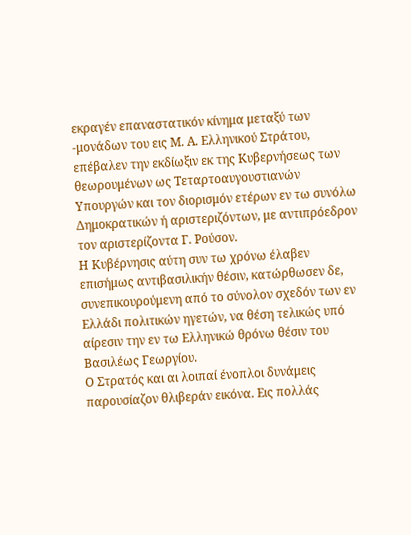εκραγέν επαναστατικόν κίνημα μεταξύ των -μονάδων του εις Μ. Α. Ελληνικού Στράτου, επέβαλεν την εκδίωξιν εκ της Κυβερνήσεως των θεωρουμένων ως Τεταρτοαυγουστιανών Υπουργών και τον διορισμόν ετέρων εν τω συνόλω Δημοκρατικών ή αριστεριζόντων, με αντιπρόεδρον τον αριστερίζοντα Γ. Ρούσον.
Η Κυβέρνησις αύτη συν τω χρόνω έλαβεν επισήμως αντιβασιλικήν θέσιν, κατώρθωσεν δε, συνεπικουρούμενη από το σύνολον σχεδόν των εν Ελλάδι πολιτικών ηγετών, να θέση τελικώς υπό αίρεσιν την εν τω Ελληνικώ θρόνω θέσιν του Βασιλέως Γεωργίου.
Ο Στρατός και αι λοιπαί ένοπλοι δυνάμεις παρουσίαζον θλιβεράν εικόνα. Εις πολλάς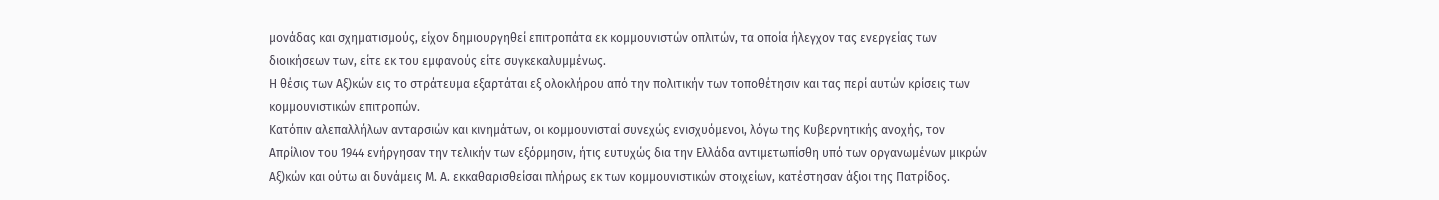μονάδας και σχηματισμούς, είχον δημιουργηθεί επιτροπάτα εκ κομμουνιστών οπλιτών, τα οποία ήλεγχον τας ενεργείας των διοικήσεων των, είτε εκ του εμφανούς είτε συγκεκαλυμμένως.
Η θέσις των Αξ)κών εις το στράτευμα εξαρτάται εξ ολοκλήρου από την πολιτικήν των τοποθέτησιν και τας περί αυτών κρίσεις των κομμουνιστικών επιτροπών.
Κατόπιν αλεπαλλήλων ανταρσιών και κινημάτων, οι κομμουνισταί συνεχώς ενισχυόμενοι, λόγω της Κυβερνητικής ανοχής, τον Απρίλιον του 1944 ενήργησαν την τελικήν των εξόρμησιν, ήτις ευτυχώς δια την Ελλάδα αντιμετωπίσθη υπό των οργανωμένων μικρών Αξ)κών και ούτω αι δυνάμεις Μ. Α. εκκαθαρισθείσαι πλήρως εκ των κομμουνιστικών στοιχείων, κατέστησαν άξιοι της Πατρίδος.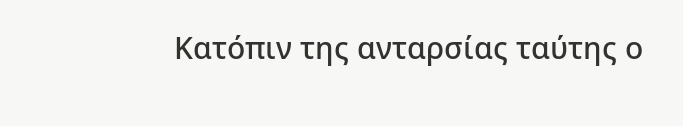Κατόπιν της ανταρσίας ταύτης ο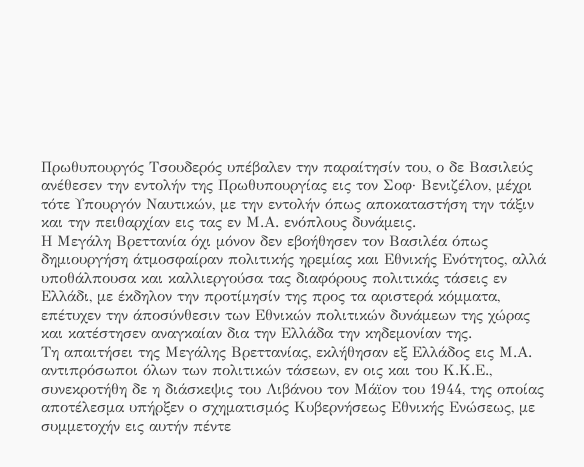Πρωθυπουργός Τσουδερός υπέβαλεν την παραίτησίν του, ο δε Βασιλεύς ανέθεσεν την εντολήν της Πρωθυπουργίας εις τον Σοφ· Βενιζέλον, μέχρι τότε Υπουργόν Ναυτικών, με την εντολήν όπως αποκαταστήση την τάξιν και την πειθαρχίαν εις τας εν Μ.Α. ενόπλους δυνάμεις.
Η Μεγάλη Βρεττανία όχι μόνον δεν εβοήθησεν τον Βασιλέα όπως δημιουργήση άτμοσφαίραν πολιτικής ηρεμίας και Εθνικής Ενότητος, αλλά υποθάλπουσα και καλλιεργούσα τας διαφόρους πολιτικάς τάσεις εν Ελλάδι, με έκδηλον την προτίμησίν της προς τα αριστερά κόμματα, επέτυχεν την άποσύνθεσιν των Εθνικών πολιτικών δυνάμεων της χώρας και κατέστησεν αναγκαίαν δια την Ελλάδα την κηδεμονίαν της.
Τη απαιτήσει της Μεγάλης Βρεττανίας, εκλήθησαν εξ Ελλάδος εις Μ.Α. αντιπρόσωποι όλων των πολιτικών τάσεων, εν οις και του Κ.Κ.Ε., συνεκροτήθη δε η διάσκεψις του Λιβάνου τον Μάϊον του 1944, της οποίας αποτέλεσμα υπήρξεν ο σχηματισμός Κυβερνήσεως Εθνικής Ενώσεως, με συμμετοχήν εις αυτήν πέντε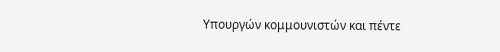Υπουργών κομμουνιστών και πέντε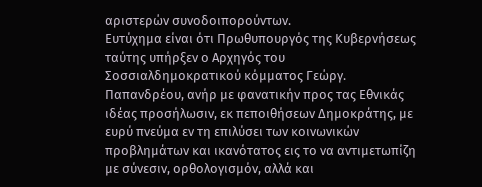αριστερών συνοδοιπορούντων.
Ευτύχημα είναι ότι Πρωθυπουργός της Κυβερνήσεως ταύτης υπήρξεν ο Αρχηγός του Σοσσιαλδημοκρατικού κόμματος Γεώργ. Παπανδρέου, ανήρ με φανατικήν προς τας Εθνικάς ιδέας προσήλωσιν, εκ πεποιθήσεων Δημοκράτης, με ευρύ πνεύμα εν τη επιλύσει των κοινωνικών προβλημάτων και ικανότατος εις το να αντιμετωπίζη με σύνεσιν, ορθολογισμόν, αλλά και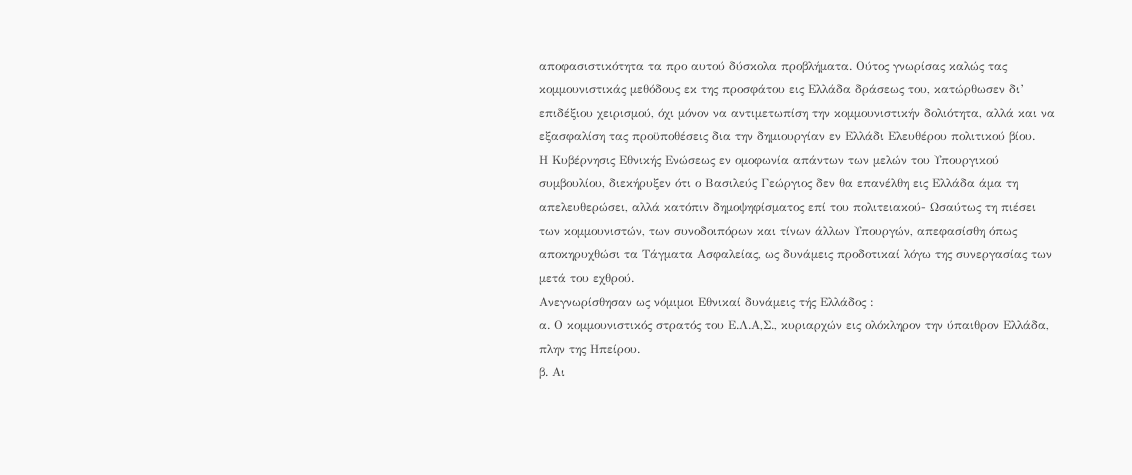αποφασιστικότητα τα προ αυτού δύσκολα προβλήματα. Ούτος γνωρίσας καλώς τας κομμουνιστικάς μεθόδους εκ της προσφάτου εις Ελλάδα δράσεως του, κατώρθωσεν δι’ επιδέξιου χειρισμού, όχι μόνον να αντιμετωπίση την κομμουνιστικήν δολιότητα, αλλά και να εξασφαλίση τας προϋποθέσεις δια την δημιουργίαν εν Ελλάδι Ελευθέρου πολιτικού βίου.
Η Κυβέρνησις Εθνικής Ενώσεως εν ομοφωνία απάντων των μελών του Υπουργικού συμβουλίου, διεκήρυξεν ότι ο Βασιλεύς Γεώργιος δεν θα επανέλθη εις Ελλάδα άμα τη απελευθερώσει, αλλά κατόπιν δημοψηφίσματος επί του πολιτειακού- Ωσαύτως τη πιέσει των κομμουνιστών, των συνοδοιπόρων και τίνων άλλων Υπουργών, απεφασίσθη όπως αποκηρυχθώσι τα Τάγματα Ασφαλείας, ως δυνάμεις προδοτικαί λόγω της συνεργασίας των μετά του εχθρού.
Ανεγνωρίσθησαν ως νόμιμοι Εθνικαί δυνάμεις τής Ελλάδος :
α. Ο κομμουνιστικός στρατός του Ε.Λ.Α,Σ., κυριαρχών εις ολόκληρον την ύπαιθρον Ελλάδα, πλην της Ηπείρου.
β. Αι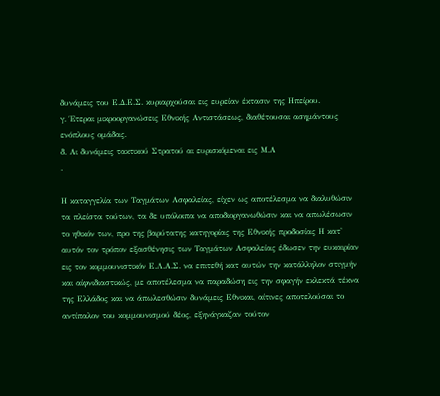δυνάμεις του Ε.Δ.Ε.Σ. κυριαρχούσαι εις ευρείαν έκτασιν της Ηπείρου.
γ. Έτεραι μικροοργανώσεις Εθνικής Αντιστάσεως, διαθέτουσαι ασημάντους ενόπλους ομάδας.
δ. Αι δυνάμεις τακτικού Στρατού αι ευρισκόμεναι εις Μ.Α
.

Η καταγγελία των Ταγμάτων Ασφαλείας, είχεν ως αποτέλεσμα να διαλυθώσιν τα πλείστα τούτων, τα δε υπόλοιπα να αποδιοργανωθώσιν και να απωλέσωσιν το ηθικόν των, προ της βαρύτατης κατηγορίας της Εθνικής προδοσίας Η κατ' αυτόν τον τρόπον εξασθένησις των Ταγμάτων Ασφαλείας έδωσεν την ευκαιρίαν εις τον κομμουνιστικόν Ε.Λ.Α.Σ. να επιτεθή κατ αυτών την κατάλληλον στιγμήν και αίφνιδιαστικώς, με αποτέλεσμα να παραδώση εις την σφαγήν εκλεκτά τέκνα της Ελλάδος και να άπωλεσθώσιν δυνάμεις Εθνικαι, αίτινες αποτελούσαι το αντίπαλον του κομμουνισμού δέος, εξηνάγκαζαν τούτον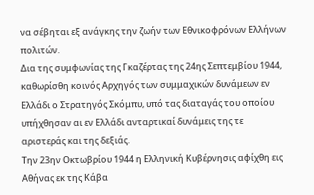να σέβηται εξ ανάγκης την ζωήν των Εθνικοφρόνων Ελλήνων πολιτών.
Δια της συμφωνίας της Γκαζέρτας της 24ης Σεπτεμβίου 1944, καθωρίσθη κοινός Αρχηγός των συμμαχικών δυνάμεων εν Ελλάδι ο Στρατηγός Σκόμπυ, υπό τας διαταγάς του οποίου υπήχθησαν αι εν Ελλάδι ανταρτικαί δυνάμεις της τε αριστεράς και της δεξιάς.
Την 23ην Οκτωβρίου 1944 η Ελληνική Κυβέρνησις αφίχθη εις Αθήνας εκ της Κάβα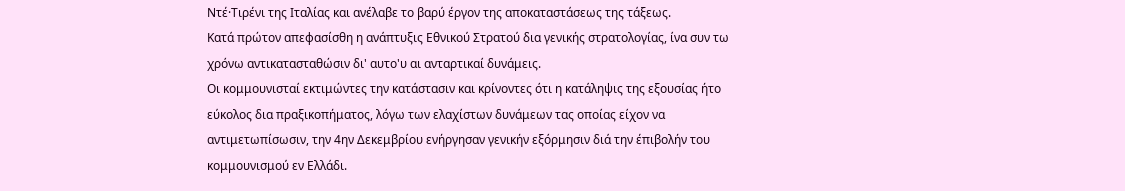Ντέ·Τιρένι της Ιταλίας και ανέλαβε το βαρύ έργον της αποκαταστάσεως της τάξεως.
Κατά πρώτον απεφασίσθη η ανάπτυξις Εθνικού Στρατού δια γενικής στρατολογίας, ίνα συν τω χρόνω αντικατασταθώσιν δι' αυτο'υ αι ανταρτικαί δυνάμεις.
Οι κομμουνισταί εκτιμώντες την κατάστασιν και κρίνοντες ότι η κατάληψις της εξουσίας ήτο εύκολος δια πραξικοπήματος, λόγω των ελαχίστων δυνάμεων τας οποίας είχον να αντιμετωπίσωσιν, την 4ην Δεκεμβρίου ενήργησαν γενικήν εξόρμησιν διά την έπιβολήν του κομμουνισμού εν Ελλάδι.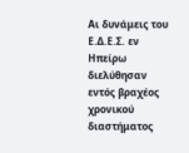Αι δυνάμεις του Ε.Δ.Ε.Σ. εν Ηπείρω διελύθησαν εντός βραχέος χρονικού διαστήματος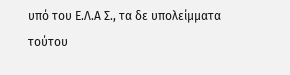υπό του Ε.Λ.Α Σ., τα δε υπολείμματα τούτου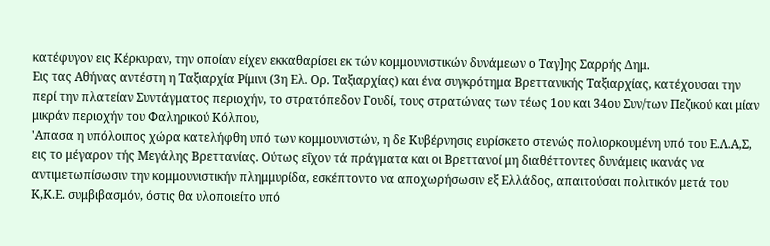κατέφυγον εις Κέρκυραν, την οποίαν είχεν εκκαθαρίσει εκ τών κομμουνιστικών δυνάμεων ο Ταγ]ης Σαρρής Δημ.
Εις τας Αθήνας αντέστη η Ταξιαρχία Ρίμινι (3η Ελ. Ορ. Ταξιαρχίας) και ένα συγκρότημα Βρεττανικής Ταξιαρχίας, κατέχουσαι την περί την πλατείαν Συντάγματος περιοχήν, το στρατόπεδον Γουδί, τους στρατώνας των τέως 1ου και 34ου Συν/των Πεζικού και μίαν μικράν περιοχήν του Φαληρικού Κόλπου,
'Απασα η υπόλοιπος χώρα κατελήφθη υπό των κομμουνιστών, η δε Κυβέρνησις ευρίσκετο στενώς πολιορκουμένη υπό του Ε.Λ.Α,Σ, εις το μέγαρον τής Μεγάλης Βρεττανίας. Ούτως εΐχον τά πράγματα και οι Βρεττανοί μη διαθέττοντες δυνάμεις ικανάς να αντιμετωπίσωσιν την κομμουνιστικήν πλημμυρίδα, εσκέπτοντο να αποχωρήσωσιν εξ Ελλάδος, απαιτούσαι πολιτικόν μετά του Κ,Κ.Ε. συμβιβασμόν, όστις θα υλοποιείτο υπό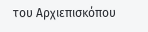του Αρχιεπισκόπου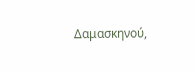Δαμασκηνού,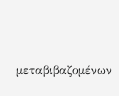μεταβιβαζομένων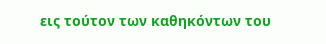εις τούτον των καθηκόντων του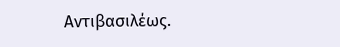Αντιβασιλέως.